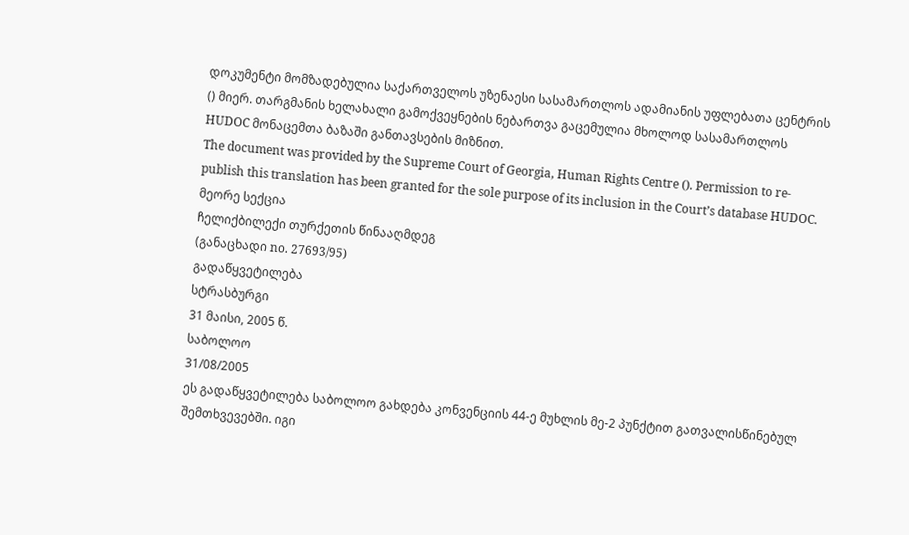დოკუმენტი მომზადებულია საქართველოს უზენაესი სასამართლოს ადამიანის უფლებათა ცენტრის () მიერ. თარგმანის ხელახალი გამოქვეყნების ნებართვა გაცემულია მხოლოდ სასამართლოს HUDOC მონაცემთა ბაზაში განთავსების მიზნით.
The document was provided by the Supreme Court of Georgia, Human Rights Centre (). Permission to re-publish this translation has been granted for the sole purpose of its inclusion in the Court’s database HUDOC.
მეორე სექცია
ჩელიქბილექი თურქეთის წინააღმდეგ
(განაცხადი no. 27693/95)
გადაწყვეტილება
სტრასბურგი
31 მაისი, 2005 წ.
საბოლოო
31/08/2005
ეს გადაწყვეტილება საბოლოო გახდება კონვენციის 44-ე მუხლის მე-2 პუნქტით გათვალისწინებულ შემთხვევებში. იგი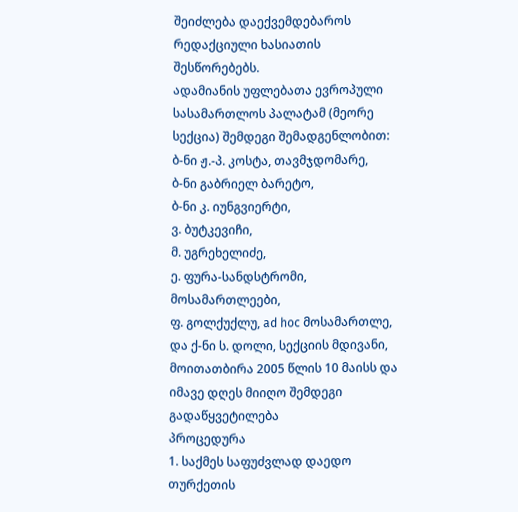შეიძლება დაექვემდებაროს რედაქციული ხასიათის შესწორებებს.
ადამიანის უფლებათა ევროპული სასამართლოს პალატამ (მეორე სექცია) შემდეგი შემადგენლობით:
ბ-ნი ჟ.-პ. კოსტა, თავმჯდომარე,
ბ-ნი გაბრიელ ბარეტო,
ბ-ნი კ. იუნგვიერტი,
ვ. ბუტკევიჩი,
მ. უგრეხელიძე,
ე. ფურა-სანდსტრომი, მოსამართლეები,
ფ. გოლქუქლუ, ad hoc მოსამართლე,
და ქ-ნი ს. დოლი, სექციის მდივანი,
მოითათბირა 2005 წლის 10 მაისს და იმავე დღეს მიიღო შემდეგი გადაწყვეტილება
პროცედურა
1. საქმეს საფუძვლად დაედო თურქეთის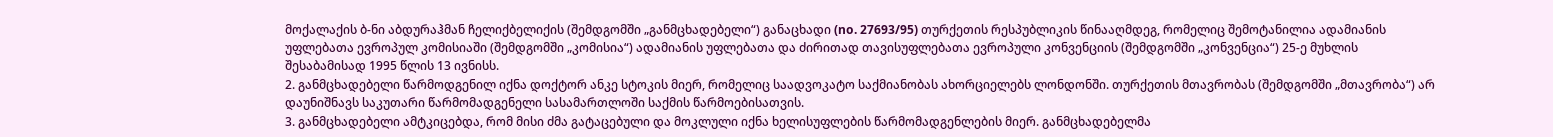მოქალაქის ბ-ნი აბდურაჰმან ჩელიქბელიქის (შემდგომში „განმცხადებელი“) განაცხადი (no. 27693/95) თურქეთის რესპუბლიკის წინააღმდეგ, რომელიც შემოტანილია ადამიანის უფლებათა ევროპულ კომისიაში (შემდგომში „კომისია“) ადამიანის უფლებათა და ძირითად თავისუფლებათა ევროპული კონვენციის (შემდგომში „კონვენცია“) 25-ე მუხლის შესაბამისად 1995 წლის 13 ივნისს.
2. განმცხადებელი წარმოდგენილ იქნა დოქტორ ანკე სტოკის მიერ, რომელიც საადვოკატო საქმიანობას ახორციელებს ლონდონში. თურქეთის მთავრობას (შემდგომში „მთავრობა“) არ დაუნიშნავს საკუთარი წარმომადგენელი სასამართლოში საქმის წარმოებისათვის.
3. განმცხადებელი ამტკიცებდა, რომ მისი ძმა გატაცებული და მოკლული იქნა ხელისუფლების წარმომადგენლების მიერ. განმცხადებელმა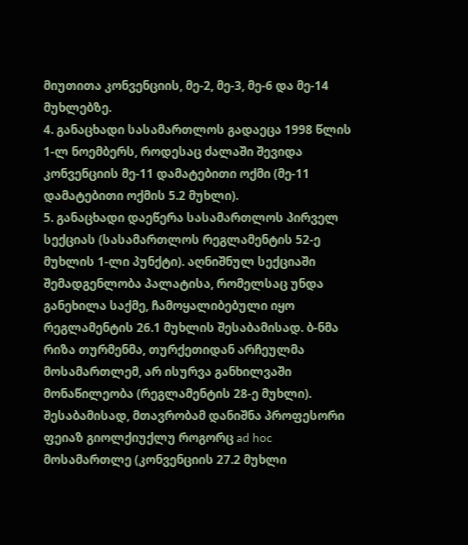მიუთითა კონვენციის, მე-2, მე-3, მე-6 და მე-14 მუხლებზე.
4. განაცხადი სასამართლოს გადაეცა 1998 წლის 1-ლ ნოემბერს, როდესაც ძალაში შევიდა კონვენციის მე-11 დამატებითი ოქმი (მე-11 დამატებითი ოქმის 5.2 მუხლი).
5. განაცხადი დაეწერა სასამართლოს პირველ სექციას (სასამართლოს რეგლამენტის 52-ე მუხლის 1-ლი პუნქტი). აღნიშნულ სექციაში შემადგენლობა პალატისა, რომელსაც უნდა განეხილა საქმე, ჩამოყალიბებული იყო რეგლამენტის 26.1 მუხლის შესაბამისად. ბ-ნმა რიზა თურმენმა, თურქეთიდან არჩეულმა მოსამართლემ, არ ისურვა განხილვაში მონაწილეობა (რეგლამენტის 28-ე მუხლი). შესაბამისად, მთავრობამ დანიშნა პროფესორი ფეიაზ გიოლქიუქლუ როგორც ad hoc მოსამართლე (კონვენციის 27.2 მუხლი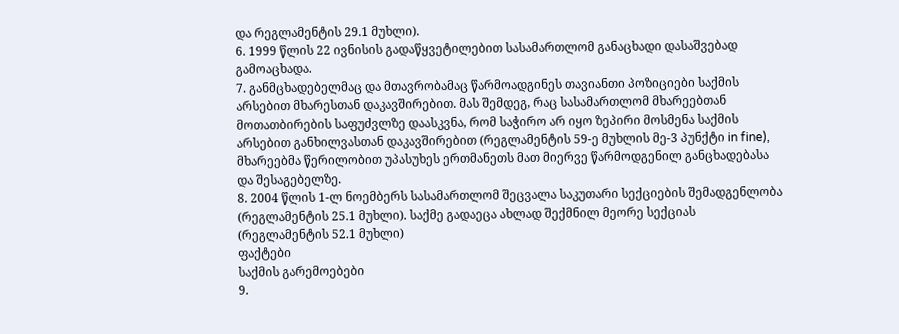და რეგლამენტის 29.1 მუხლი).
6. 1999 წლის 22 ივნისის გადაწყვეტილებით სასამართლომ განაცხადი დასაშვებად გამოაცხადა.
7. განმცხადებელმაც და მთავრობამაც წარმოადგინეს თავიანთი პოზიციები საქმის არსებით მხარესთან დაკავშირებით. მას შემდეგ, რაც სასამართლომ მხარეებთან მოთათბირების საფუძვლზე დაასკვნა, რომ საჭირო არ იყო ზეპირი მოსმენა საქმის არსებით განხილვასთან დაკავშირებით (რეგლამენტის 59-ე მუხლის მე-3 პუნქტი in fine), მხარეებმა წერილობით უპასუხეს ერთმანეთს მათ მიერვე წარმოდგენილ განცხადებასა და შესაგებელზე.
8. 2004 წლის 1-ლ ნოემბერს სასამართლომ შეცვალა საკუთარი სექციების შემადგენლობა (რეგლამენტის 25.1 მუხლი). საქმე გადაეცა ახლად შექმნილ მეორე სექციას (რეგლამენტის 52.1 მუხლი)
ფაქტები
საქმის გარემოებები
9.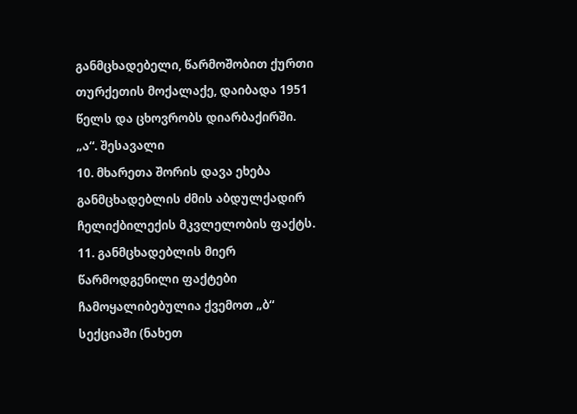განმცხადებელი, წარმოშობით ქურთი თურქეთის მოქალაქე, დაიბადა 1951 წელს და ცხოვრობს დიარბაქირში.
„ა“. შესავალი
10. მხარეთა შორის დავა ეხება განმცხადებლის ძმის აბდულქადირ ჩელიქბილექის მკვლელობის ფაქტს.
11. განმცხადებლის მიერ წარმოდგენილი ფაქტები ჩამოყალიბებულია ქვემოთ „ბ“ სექციაში (ნახეთ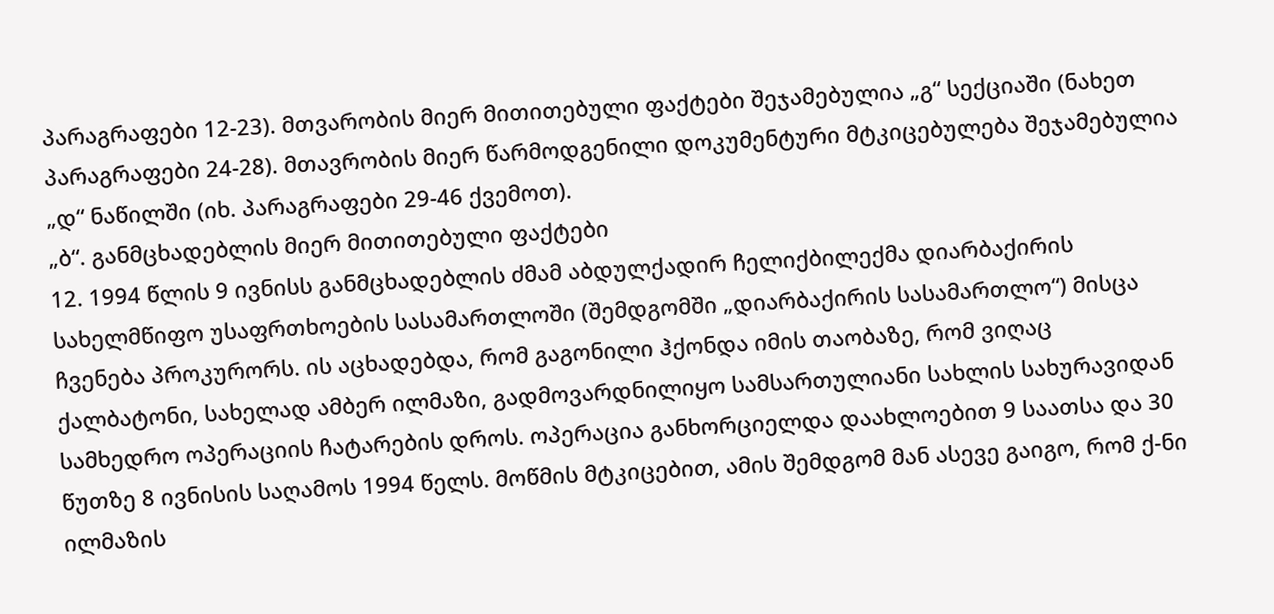პარაგრაფები 12-23). მთვარობის მიერ მითითებული ფაქტები შეჯამებულია „გ“ სექციაში (ნახეთ პარაგრაფები 24-28). მთავრობის მიერ წარმოდგენილი დოკუმენტური მტკიცებულება შეჯამებულია „დ“ ნაწილში (იხ. პარაგრაფები 29-46 ქვემოთ).
„ბ“. განმცხადებლის მიერ მითითებული ფაქტები
12. 1994 წლის 9 ივნისს განმცხადებლის ძმამ აბდულქადირ ჩელიქბილექმა დიარბაქირის სახელმწიფო უსაფრთხოების სასამართლოში (შემდგომში „დიარბაქირის სასამართლო“) მისცა ჩვენება პროკურორს. ის აცხადებდა, რომ გაგონილი ჰქონდა იმის თაობაზე, რომ ვიღაც ქალბატონი, სახელად ამბერ ილმაზი, გადმოვარდნილიყო სამსართულიანი სახლის სახურავიდან სამხედრო ოპერაციის ჩატარების დროს. ოპერაცია განხორციელდა დაახლოებით 9 საათსა და 30 წუთზე 8 ივნისის საღამოს 1994 წელს. მოწმის მტკიცებით, ამის შემდგომ მან ასევე გაიგო, რომ ქ-ნი ილმაზის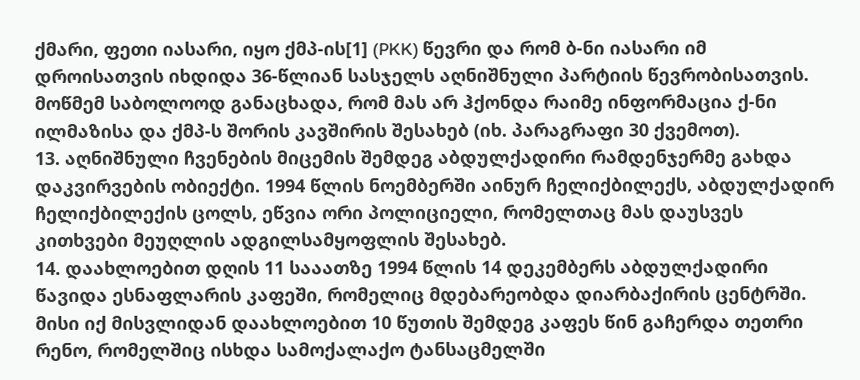ქმარი, ფეთი იასარი, იყო ქმპ-ის[1] (PKK) წევრი და რომ ბ-ნი იასარი იმ დროისათვის იხდიდა 36-წლიან სასჯელს აღნიშნული პარტიის წევრობისათვის. მოწმემ საბოლოოდ განაცხადა, რომ მას არ ჰქონდა რაიმე ინფორმაცია ქ-ნი ილმაზისა და ქმპ-ს შორის კავშირის შესახებ (იხ. პარაგრაფი 30 ქვემოთ).
13. აღნიშნული ჩვენების მიცემის შემდეგ აბდულქადირი რამდენჯერმე გახდა დაკვირვების ობიექტი. 1994 წლის ნოემბერში აინურ ჩელიქბილექს, აბდულქადირ ჩელიქბილექის ცოლს, ეწვია ორი პოლიციელი, რომელთაც მას დაუსვეს კითხვები მეუღლის ადგილსამყოფლის შესახებ.
14. დაახლოებით დღის 11 სააათზე 1994 წლის 14 დეკემბერს აბდულქადირი წავიდა ესნაფლარის კაფეში, რომელიც მდებარეობდა დიარბაქირის ცენტრში. მისი იქ მისვლიდან დაახლოებით 10 წუთის შემდეგ კაფეს წინ გაჩერდა თეთრი რენო, რომელშიც ისხდა სამოქალაქო ტანსაცმელში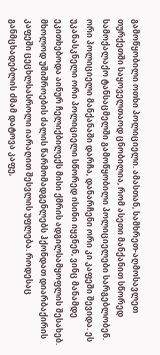გამოწყობილი ოთხი პოლიციელი. ამასთან, სამხრეთ-აღმოსავლეთ თურქეთში საყოველთაოდ ცნობილია, რომ ასეთი მანქანით სწორედ სამოქალაქო ტანსაცმელში გამოწყობილი პოლიციელები სარგებლობენ. ორი პოლიციელი მანქანაში დარჩა, დანარჩენი ორი კი კაფეში შევიდა. ეს უკანასკნელი ორი პოლიციელი სწორედ ისინი იყვნენ, ვინც მანამდე ეკითხებოდა აინურ ჩელიქბილექს მისი ქმრის ადგილსამყოფლის შესახებ. მხოლოდ უშიშროების ძალის წარმომადგენლებს ჰქონდათ დიარბაქირის კაფეში ცეცხლსასროლი იარაღით შესვლის უფლება. როდესაც განმცხადებლის ძმამ დატოვა კაფე,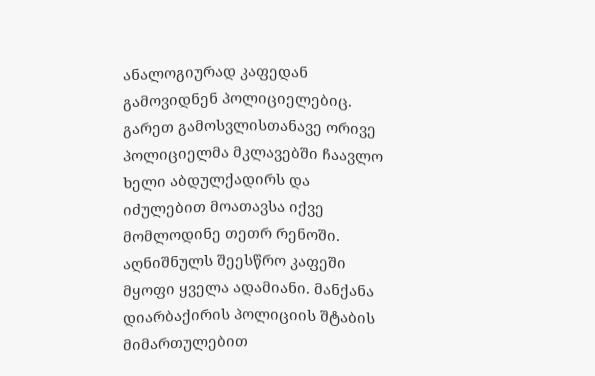ანალოგიურად კაფედან გამოვიდნენ პოლიციელებიც. გარეთ გამოსვლისთანავე ორივე პოლიციელმა მკლავებში ჩაავლო ხელი აბდულქადირს და იძულებით მოათავსა იქვე მომლოდინე თეთრ რენოში. აღნიშნულს შეესწრო კაფეში მყოფი ყველა ადამიანი. მანქანა დიარბაქირის პოლიციის შტაბის მიმართულებით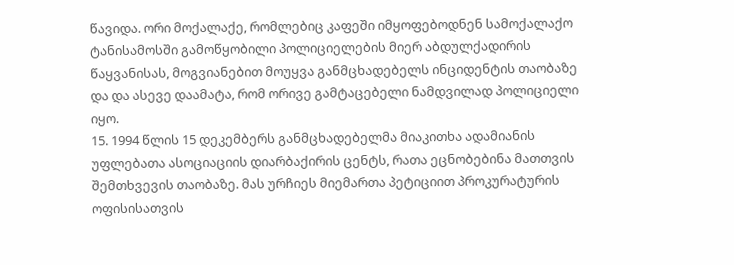წავიდა. ორი მოქალაქე, რომლებიც კაფეში იმყოფებოდნენ სამოქალაქო ტანისამოსში გამოწყობილი პოლიციელების მიერ აბდულქადირის წაყვანისას, მოგვიანებით მოუყვა განმცხადებელს ინციდენტის თაობაზე და და ასევე დაამატა, რომ ორივე გამტაცებელი ნამდვილად პოლიციელი იყო.
15. 1994 წლის 15 დეკემბერს განმცხადებელმა მიაკითხა ადამიანის უფლებათა ასოციაციის დიარბაქირის ცენტს, რათა ეცნობებინა მათთვის შემთხვევის თაობაზე. მას ურჩიეს მიემართა პეტიციით პროკურატურის ოფისისათვის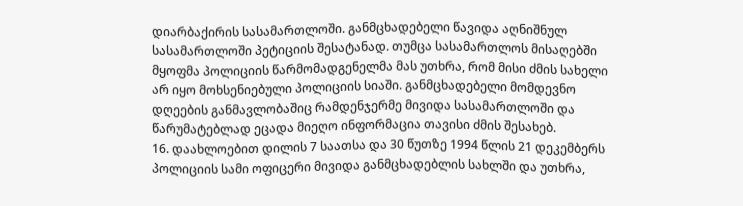დიარბაქირის სასამართლოში. განმცხადებელი წავიდა აღნიშნულ სასამართლოში პეტიციის შესატანად. თუმცა სასამართლოს მისაღებში მყოფმა პოლიციის წარმომადგენელმა მას უთხრა, რომ მისი ძმის სახელი არ იყო მოხსენიებული პოლიციის სიაში. განმცხადებელი მომდევნო დღეების განმავლობაშიც რამდენჯერმე მივიდა სასამართლოში და წარუმატებლად ეცადა მიეღო ინფორმაცია თავისი ძმის შესახებ.
16. დაახლოებით დილის 7 საათსა და 30 წუთზე 1994 წლის 21 დეკემბერს პოლიციის სამი ოფიცერი მივიდა განმცხადებლის სახლში და უთხრა,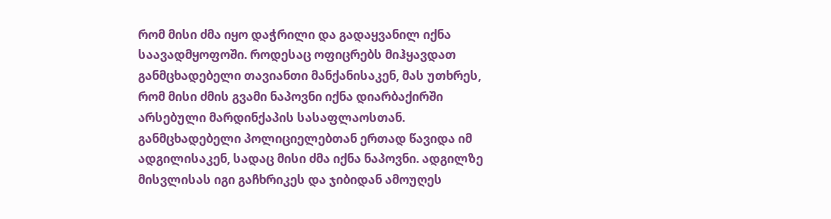რომ მისი ძმა იყო დაჭრილი და გადაყვანილ იქნა საავადმყოფოში. როდესაც ოფიცრებს მიჰყავდათ განმცხადებელი თავიანთი მანქანისაკენ, მას უთხრეს, რომ მისი ძმის გვამი ნაპოვნი იქნა დიარბაქირში არსებული მარდინქაპის სასაფლაოსთან. განმცხადებელი პოლიციელებთან ერთად წავიდა იმ ადგილისაკენ, სადაც მისი ძმა იქნა ნაპოვნი. ადგილზე მისვლისას იგი გაჩხრიკეს და ჯიბიდან ამოუღეს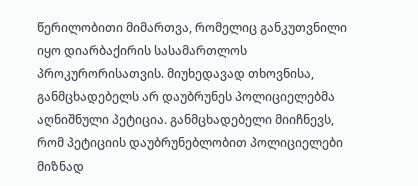წერილობითი მიმართვა, რომელიც განკუთვნილი იყო დიარბაქირის სასამართლოს პროკურორისათვის. მიუხედავად თხოვნისა, განმცხადებელს არ დაუბრუნეს პოლიციელებმა აღნიშნული პეტიცია. განმცხადებელი მიიჩნევს, რომ პეტიციის დაუბრუნებლობით პოლიციელები მიზნად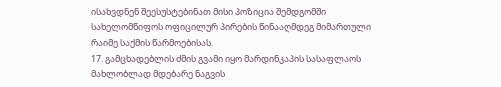ისახვდნენ შეესუსტებინათ მისი პოზიცია შემდგომში სახელომწიფოს ოფიცილურ პირების წინააღმდეგ მიმართული რაიმე საქმის წარმოებისას.
17. გამცხადებლის ძმის გვამი იყო მარდინკაპის სასაფლაოს მახლობლად მდებარე ნაგვის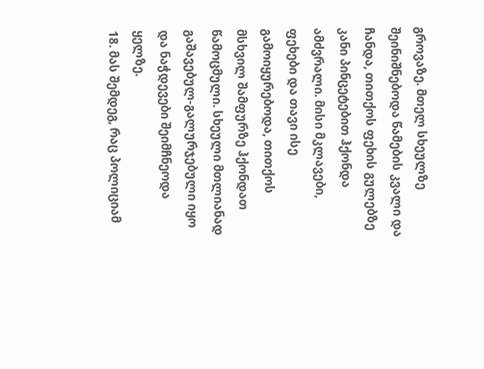გროვაზე. მთელ სხეულზე შეინიშნებოდა წამების კვალი და ჩანდა, თითქოს ფეხის გულებზე კანი პინცეტებით ჰქონდა ამძვრალი. მისი მკლავები, ფეხები და თავი ისე გამოიყურებოდა, თითქოს მსხვილ შამფურზე ჰქონდათ წამოცმული. სხეული მთლიანად გაშავებულ-გალურჯებული იყო და ნაჭდევები შეიმჩნეოდა ყელზე.
18. მას შემდეგ, რაც პოლიციამ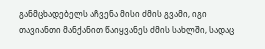განმცხადებელს აჩვენა მისი ძმის გვამი, იგი თავიანთი მანქანით წაიყვანეს ძმის სახლში, სადაც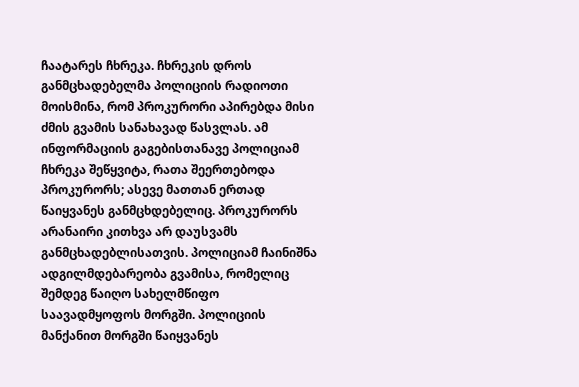ჩაატარეს ჩხრეკა. ჩხრეკის დროს განმცხადებელმა პოლიციის რადიოთი მოისმინა, რომ პროკურორი აპირებდა მისი ძმის გვამის სანახავად წასვლას. ამ ინფორმაციის გაგებისთანავე პოლიციამ ჩხრეკა შეწყვიტა, რათა შეერთებოდა პროკურორს; ასევე მათთან ერთად წაიყვანეს განმცხდებელიც. პროკურორს არანაირი კითხვა არ დაუსვამს განმცხადებლისათვის. პოლიციამ ჩაინიშნა ადგილმდებარეობა გვამისა, რომელიც შემდეგ წაიღო სახელმწიფო საავადმყოფოს მორგში. პოლიციის მანქანით მორგში წაიყვანეს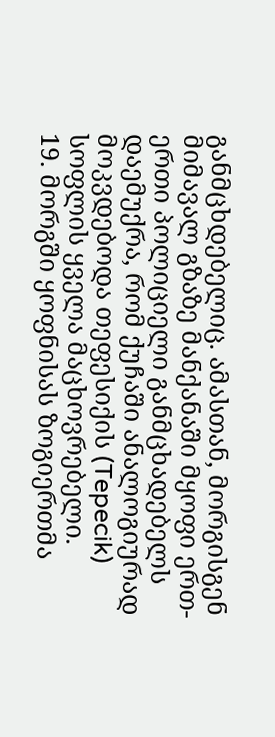განმცხდებელიც. ამასთან, მორგისგენ მიმავალ გზაზე მანქანაში მყოფი ერთ-ერთი პოლიციელი განმცხადებელს დაემუქრა, რომ ქუჩაში ანალოგიურად მოკვდებოდა თეფესიქის (Tepecik) სოფლის ყველა მაცხოვრებელი.
19. მორგში ყოფნისას ზოგიერთმა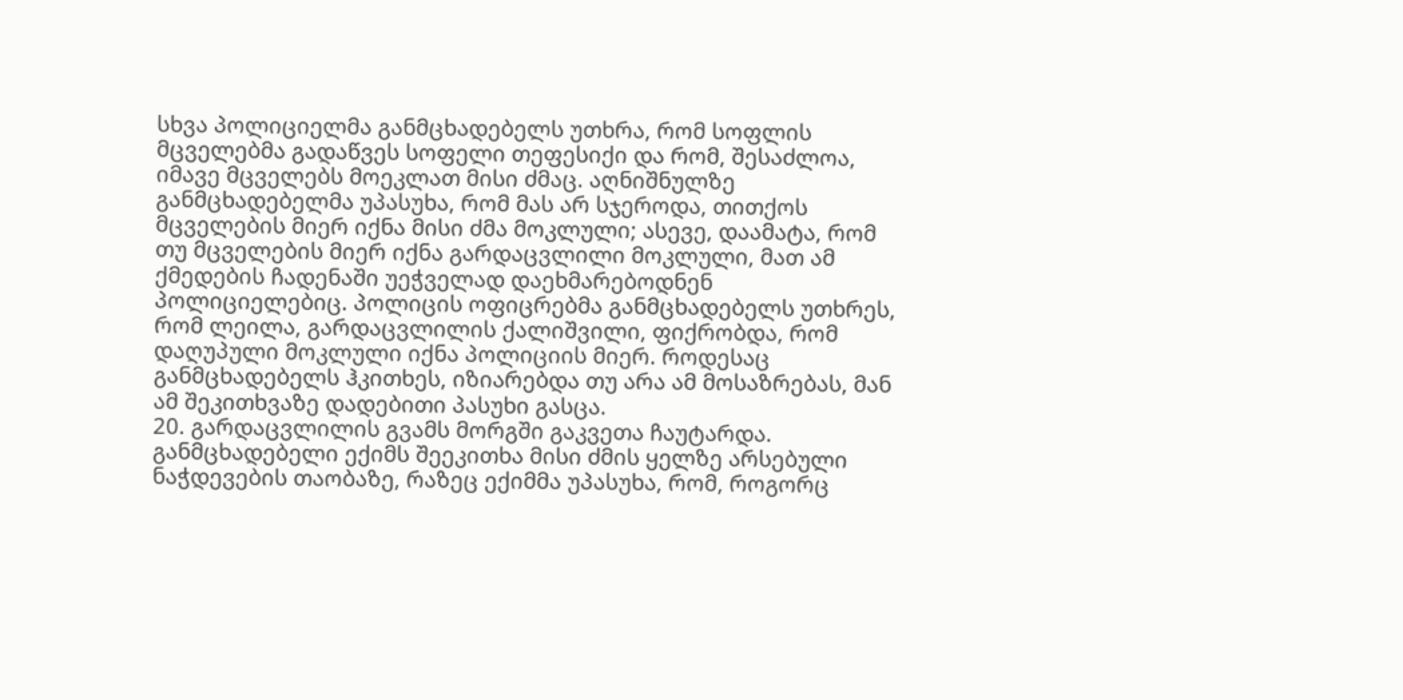სხვა პოლიციელმა განმცხადებელს უთხრა, რომ სოფლის მცველებმა გადაწვეს სოფელი თეფესიქი და რომ, შესაძლოა, იმავე მცველებს მოეკლათ მისი ძმაც. აღნიშნულზე განმცხადებელმა უპასუხა, რომ მას არ სჯეროდა, თითქოს მცველების მიერ იქნა მისი ძმა მოკლული; ასევე, დაამატა, რომ თუ მცველების მიერ იქნა გარდაცვლილი მოკლული, მათ ამ ქმედების ჩადენაში უეჭველად დაეხმარებოდნენ პოლიციელებიც. პოლიცის ოფიცრებმა განმცხადებელს უთხრეს, რომ ლეილა, გარდაცვლილის ქალიშვილი, ფიქრობდა, რომ დაღუპული მოკლული იქნა პოლიციის მიერ. როდესაც განმცხადებელს ჰკითხეს, იზიარებდა თუ არა ამ მოსაზრებას, მან ამ შეკითხვაზე დადებითი პასუხი გასცა.
20. გარდაცვლილის გვამს მორგში გაკვეთა ჩაუტარდა. განმცხადებელი ექიმს შეეკითხა მისი ძმის ყელზე არსებული ნაჭდევების თაობაზე, რაზეც ექიმმა უპასუხა, რომ, როგორც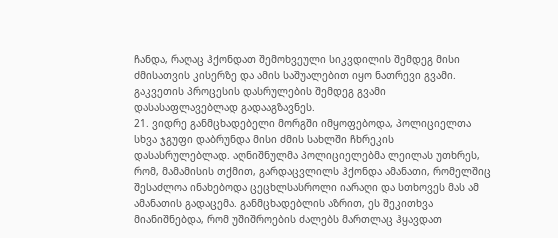ჩანდა, რაღაც ჰქონდათ შემოხვეული სიკვდილის შემდეგ მისი ძმისათვის კისერზე და ამის საშუალებით იყო ნათრევი გვამი. გაკვეთის პროცესის დასრულების შემდეგ გვამი დასასაფლავებლად გადააგზავნეს.
21. ვიდრე განმცხადებელი მორგში იმყოფებოდა, პოლიციელთა სხვა ჯგუფი დაბრუნდა მისი ძმის სახლში ჩხრეკის დასასრულებლად. აღნიშნულმა პოლიციელებმა ლეილას უთხრეს, რომ, მამამისის თქმით, გარდაცვლილს ჰქონდა ამანათი, რომელშიც შესაძლოა ინახებოდა ცეცხლსასროლი იარაღი და სთხოვეს მას ამ ამანათის გადაცემა. განმცხადებლის აზრით, ეს შეკითხვა მიანიშნებდა, რომ უშიშროების ძალებს მართლაც ჰყავდათ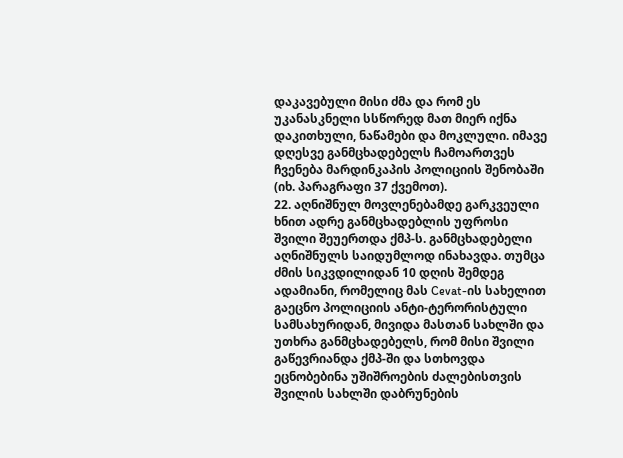დაკავებული მისი ძმა და რომ ეს უკანასკნელი სსწორედ მათ მიერ იქნა დაკითხული, ნაწამები და მოკლული. იმავე დღესვე განმცხადებელს ჩამოართვეს ჩვენება მარდინკაპის პოლიციის შენობაში (იხ. პარაგრაფი 37 ქვემოთ).
22. აღნიშნულ მოვლენებამდე გარკვეული ხნით ადრე განმცხადებლის უფროსი შვილი შეუერთდა ქმპ-ს. განმცხადებელი აღნიშნულს საიდუმლოდ ინახავდა. თუმცა ძმის სიკვდილიდან 10 დღის შემდეგ ადამიანი, რომელიც მას Cevat-ის სახელით გაეცნო პოლიციის ანტი-ტერორისტული სამსახურიდან, მივიდა მასთან სახლში და უთხრა განმცხადებელს, რომ მისი შვილი გაწევრიანდა ქმპ-ში და სთხოვდა ეცნობებინა უშიშროების ძალებისთვის შვილის სახლში დაბრუნების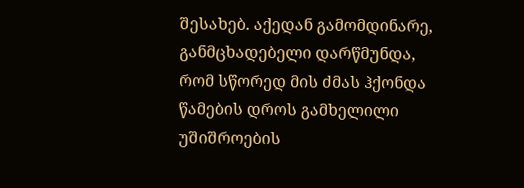შესახებ. აქედან გამომდინარე, განმცხადებელი დარწმუნდა, რომ სწორედ მის ძმას ჰქონდა წამების დროს გამხელილი უშიშროების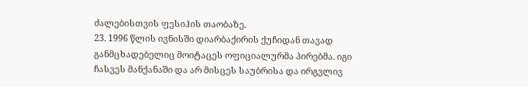ძალებისთვის ფესიჰის თაობაზე.
23. 1996 წლის ივნისში დიარბაქირის ქუჩიდან თავად განმცხადებელიც მოიტაცეს ოფიციალურმა პირებმა. იგი ჩასვეს მანქანაში და არ მისცეს საუბრისა და ირგვლივ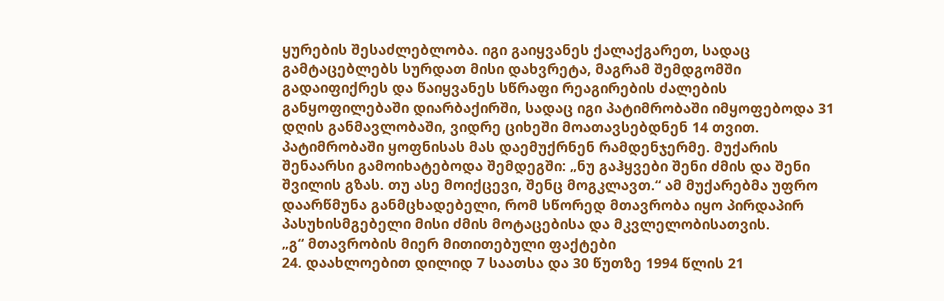ყურების შესაძლებლობა. იგი გაიყვანეს ქალაქგარეთ, სადაც გამტაცებლებს სურდათ მისი დახვრეტა, მაგრამ შემდგომში გადაიფიქრეს და წაიყვანეს სწრაფი რეაგირების ძალების განყოფილებაში დიარბაქირში, სადაც იგი პატიმრობაში იმყოფებოდა 31 დღის განმავლობაში, ვიდრე ციხეში მოათავსებდნენ 14 თვით. პატიმრობაში ყოფნისას მას დაემუქრნენ რამდენჯერმე. მუქარის შენაარსი გამოიხატებოდა შემდეგში: „ნუ გაჰყვები შენი ძმის და შენი შვილის გზას. თუ ასე მოიქცევი, შენც მოგკლავთ.“ ამ მუქარებმა უფრო დაარწმუნა განმცხადებელი, რომ სწორედ მთავრობა იყო პირდაპირ პასუხისმგებელი მისი ძმის მოტაცებისა და მკვლელობისათვის.
„გ“ მთავრობის მიერ მითითებული ფაქტები
24. დაახლოებით დილიდ 7 საათსა და 30 წუთზე 1994 წლის 21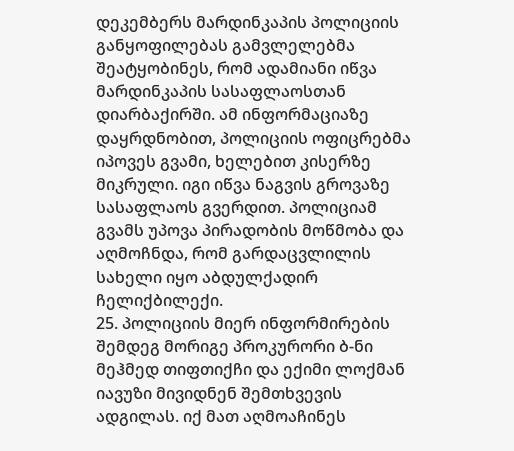დეკემბერს მარდინკაპის პოლიციის განყოფილებას გამვლელებმა შეატყობინეს, რომ ადამიანი იწვა მარდინკაპის სასაფლაოსთან დიარბაქირში. ამ ინფორმაციაზე დაყრდნობით, პოლიციის ოფიცრებმა იპოვეს გვამი, ხელებით კისერზე მიკრული. იგი იწვა ნაგვის გროვაზე სასაფლაოს გვერდით. პოლიციამ გვამს უპოვა პირადობის მოწმობა და აღმოჩნდა, რომ გარდაცვლილის სახელი იყო აბდულქადირ ჩელიქბილექი.
25. პოლიციის მიერ ინფორმირების შემდეგ მორიგე პროკურორი ბ-ნი მეჰმედ თიფთიქჩი და ექიმი ლოქმან იავუზი მივიდნენ შემთხვევის ადგილას. იქ მათ აღმოაჩინეს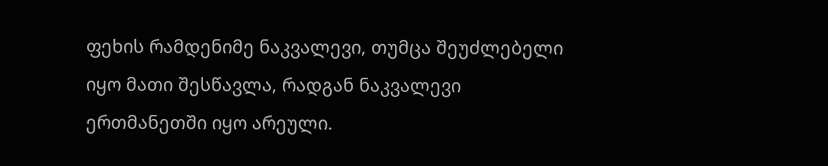ფეხის რამდენიმე ნაკვალევი, თუმცა შეუძლებელი იყო მათი შესწავლა, რადგან ნაკვალევი ერთმანეთში იყო არეული.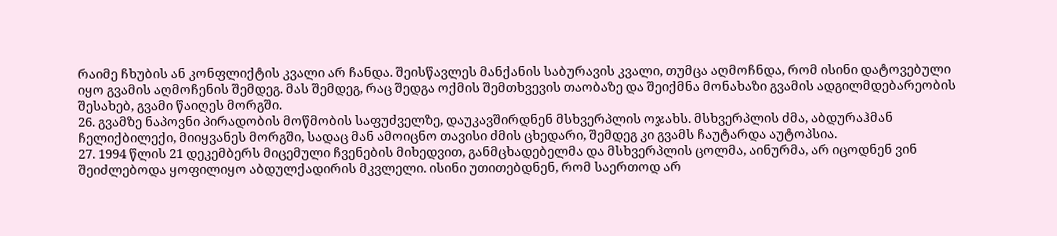რაიმე ჩხუბის ან კონფლიქტის კვალი არ ჩანდა. შეისწავლეს მანქანის საბურავის კვალი, თუმცა აღმოჩნდა, რომ ისინი დატოვებული იყო გვამის აღმოჩენის შემდეგ. მას შემდეგ, რაც შედგა ოქმის შემთხვევის თაობაზე და შეიქმნა მონახაზი გვამის ადგილმდებარეობის შესახებ, გვამი წაიღეს მორგში.
26. გვამზე ნაპოვნი პირადობის მოწმობის საფუძველზე, დაუკავშირდნენ მსხვერპლის ოჯახს. მსხვერპლის ძმა, აბდურაჰმან ჩელიქბილექი, მიიყვანეს მორგში, სადაც მან ამოიცნო თავისი ძმის ცხედარი, შემდეგ კი გვამს ჩაუტარდა აუტოპსია.
27. 1994 წლის 21 დეკემბერს მიცემული ჩვენების მიხედვით, განმცხადებელმა და მსხვერპლის ცოლმა, აინურმა, არ იცოდნენ ვინ შეიძლებოდა ყოფილიყო აბდულქადირის მკვლელი. ისინი უთითებდნენ, რომ საერთოდ არ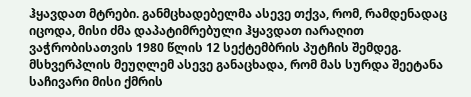ჰყავდათ მტრები. განმცხადებელმა ასევე თქვა, რომ, რამდენადაც იცოდა, მისი ძმა დაპატიმრებული ჰყავდათ იარაღით ვაჭრობისათვის 1980 წლის 12 სექტემბრის პუტჩის შემდეგ. მსხვერპლის მეუღლემ ასევე განაცხადა, რომ მას სურდა შეეტანა საჩივარი მისი ქმრის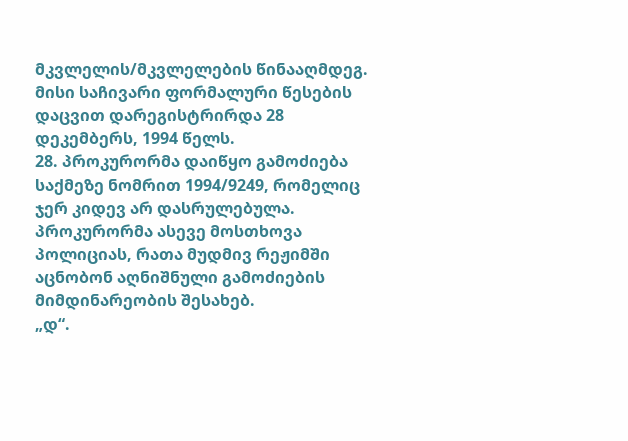მკვლელის/მკვლელების წინააღმდეგ. მისი საჩივარი ფორმალური წესების დაცვით დარეგისტრირდა 28 დეკემბერს, 1994 წელს.
28. პროკურორმა დაიწყო გამოძიება საქმეზე ნომრით 1994/9249, რომელიც ჯერ კიდევ არ დასრულებულა. პროკურორმა ასევე მოსთხოვა პოლიციას, რათა მუდმივ რეჟიმში აცნობონ აღნიშნული გამოძიების მიმდინარეობის შესახებ.
„დ“.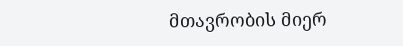მთავრობის მიერ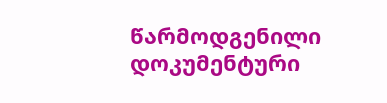წარმოდგენილი დოკუმენტური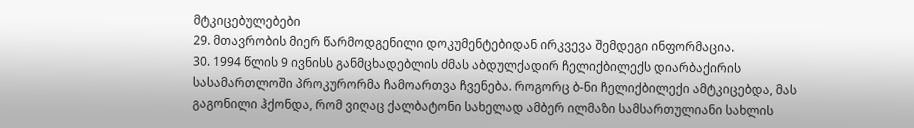მტკიცებულებები
29. მთავრობის მიერ წარმოდგენილი დოკუმენტებიდან ირკვევა შემდეგი ინფორმაცია.
30. 1994 წლის 9 ივნისს განმცხადებლის ძმას აბდულქადირ ჩელიქბილექს დიარბაქირის სასამართლოში პროკურორმა ჩამოართვა ჩვენება. როგორც ბ-ნი ჩელიქბილექი ამტკიცებდა, მას გაგონილი ჰქონდა, რომ ვიღაც ქალბატონი სახელად ამბერ ილმაზი სამსართულიანი სახლის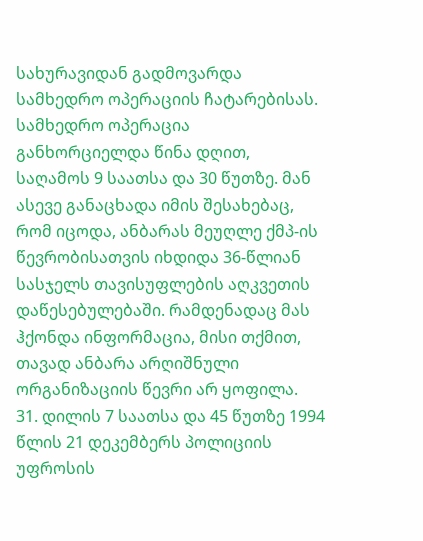სახურავიდან გადმოვარდა სამხედრო ოპერაციის ჩატარებისას. სამხედრო ოპერაცია განხორციელდა წინა დღით, საღამოს 9 საათსა და 30 წუთზე. მან ასევე განაცხადა იმის შესახებაც, რომ იცოდა, ანბარას მეუღლე ქმპ-ის წევრობისათვის იხდიდა 36-წლიან სასჯელს თავისუფლების აღკვეთის დაწესებულებაში. რამდენადაც მას ჰქონდა ინფორმაცია, მისი თქმით, თავად ანბარა არღიშნული ორგანიზაციის წევრი არ ყოფილა.
31. დილის 7 საათსა და 45 წუთზე 1994 წლის 21 დეკემბერს პოლიციის უფროსის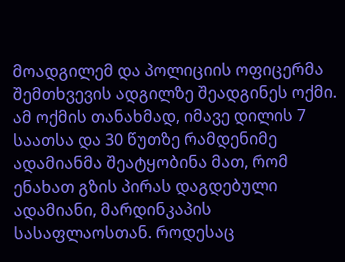მოადგილემ და პოლიციის ოფიცერმა შემთხვევის ადგილზე შეადგინეს ოქმი. ამ ოქმის თანახმად, იმავე დილის 7 საათსა და 30 წუთზე რამდენიმე ადამიანმა შეატყობინა მათ, რომ ენახათ გზის პირას დაგდებული ადამიანი, მარდინკაპის სასაფლაოსთან. როდესაც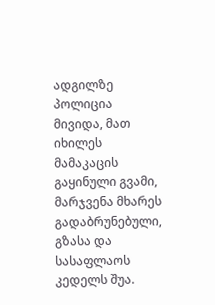ადგილზე პოლიცია მივიდა, მათ იხილეს მამაკაცის გაყინული გვამი, მარჯვენა მხარეს გადაბრუნებული, გზასა და სასაფლაოს კედელს შუა.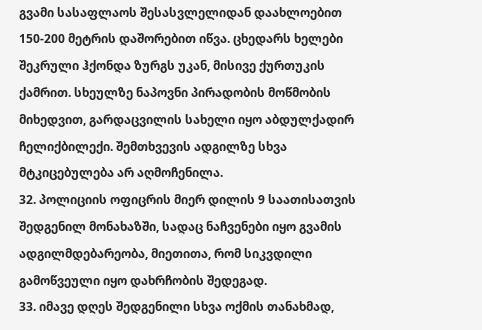გვამი სასაფლაოს შესასვლელიდან დაახლოებით 150-200 მეტრის დაშორებით იწვა. ცხედარს ხელები შეკრული ჰქონდა ზურგს უკან, მისივე ქურთუკის ქამრით. სხეულზე ნაპოვნი პირადობის მოწმობის მიხედვით, გარდაცვილის სახელი იყო აბდულქადირ ჩელიქბილექი. შემთხვევის ადგილზე სხვა მტკიცებულება არ აღმოჩენილა.
32. პოლიციის ოფიცრის მიერ დილის 9 საათისათვის შედგენილ მონახაზში, სადაც ნაჩვენები იყო გვამის ადგილმდებარეობა, მიეთითა, რომ სიკვდილი გამოწვეული იყო დახრჩობის შედეგად.
33. იმავე დღეს შედგენილი სხვა ოქმის თანახმად,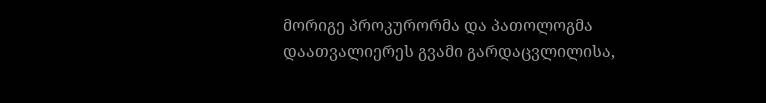მორიგე პროკურორმა და პათოლოგმა დაათვალიერეს გვამი გარდაცვლილისა,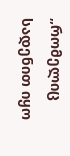„რომელიც სადენით იყო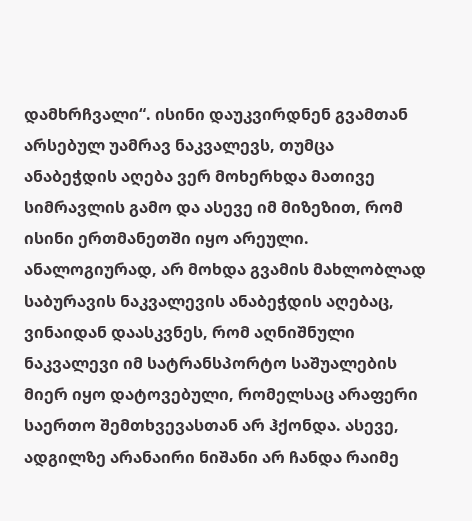დამხრჩვალი“. ისინი დაუკვირდნენ გვამთან არსებულ უამრავ ნაკვალევს, თუმცა ანაბეჭდის აღება ვერ მოხერხდა მათივე სიმრავლის გამო და ასევე იმ მიზეზით, რომ ისინი ერთმანეთში იყო არეული. ანალოგიურად, არ მოხდა გვამის მახლობლად საბურავის ნაკვალევის ანაბეჭდის აღებაც, ვინაიდან დაასკვნეს, რომ აღნიშნული ნაკვალევი იმ სატრანსპორტო საშუალების მიერ იყო დატოვებული, რომელსაც არაფერი საერთო შემთხვევასთან არ ჰქონდა. ასევე, ადგილზე არანაირი ნიშანი არ ჩანდა რაიმე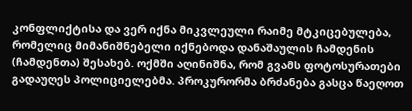კონფლიქტისა და ვერ იქნა მიკვლეული რაიმე მტკიცებულება, რომელიც მიმანიშნებელი იქნებოდა დანაშაულის ჩამდენის (ჩამდენთა) შესახებ. ოქმში აღინიშნა, რომ გვამს ფოტოსურათები გადაუღეს პოლიციელებმა. პროკურორმა ბრძანება გასცა წაეღოთ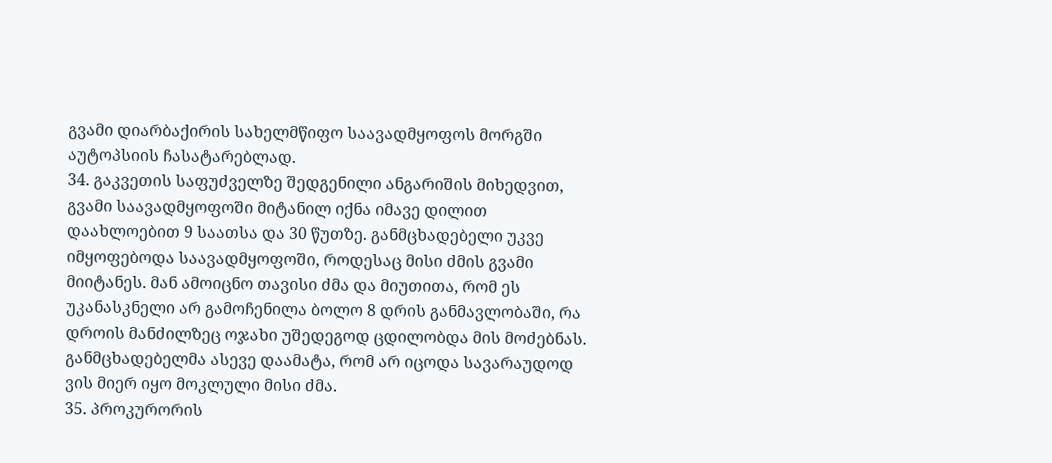გვამი დიარბაქირის სახელმწიფო საავადმყოფოს მორგში აუტოპსიის ჩასატარებლად.
34. გაკვეთის საფუძველზე შედგენილი ანგარიშის მიხედვით, გვამი საავადმყოფოში მიტანილ იქნა იმავე დილით დაახლოებით 9 საათსა და 30 წუთზე. განმცხადებელი უკვე იმყოფებოდა საავადმყოფოში, როდესაც მისი ძმის გვამი მიიტანეს. მან ამოიცნო თავისი ძმა და მიუთითა, რომ ეს უკანასკნელი არ გამოჩენილა ბოლო 8 დრის განმავლობაში, რა დროის მანძილზეც ოჯახი უშედეგოდ ცდილობდა მის მოძებნას. განმცხადებელმა ასევე დაამატა, რომ არ იცოდა სავარაუდოდ ვის მიერ იყო მოკლული მისი ძმა.
35. პროკურორის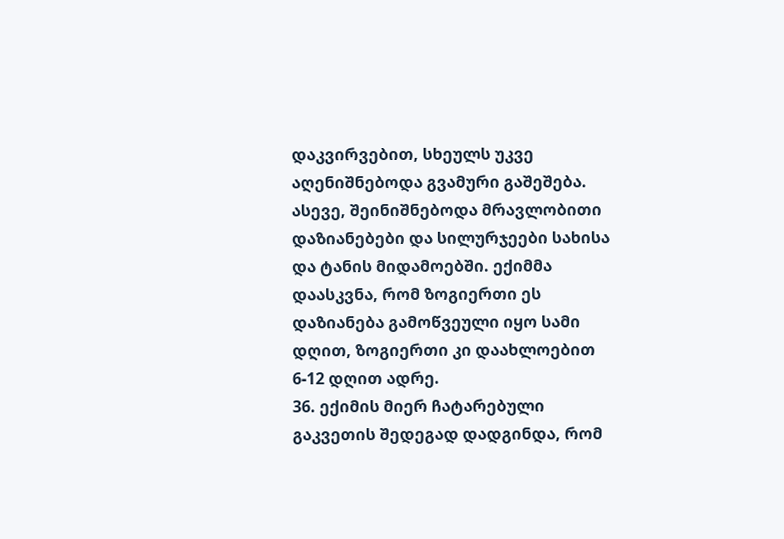დაკვირვებით, სხეულს უკვე აღენიშნებოდა გვამური გაშეშება. ასევე, შეინიშნებოდა მრავლობითი დაზიანებები და სილურჯეები სახისა და ტანის მიდამოებში. ექიმმა დაასკვნა, რომ ზოგიერთი ეს დაზიანება გამოწვეული იყო სამი დღით, ზოგიერთი კი დაახლოებით 6-12 დღით ადრე.
36. ექიმის მიერ ჩატარებული გაკვეთის შედეგად დადგინდა, რომ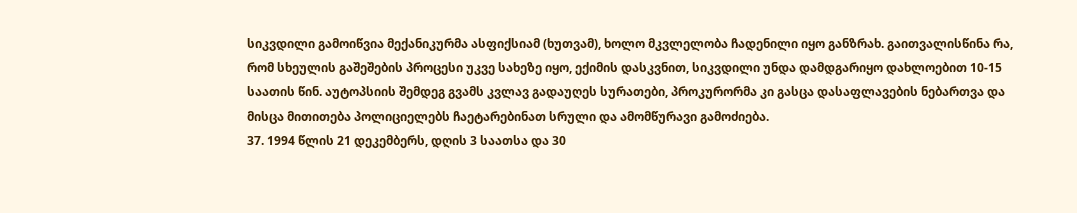სიკვდილი გამოიწვია მექანიკურმა ასფიქსიამ (ხუთვამ), ხოლო მკვლელობა ჩადენილი იყო განზრახ. გაითვალისწინა რა, რომ სხეულის გაშეშების პროცესი უკვე სახეზე იყო, ექიმის დასკვნით, სიკვდილი უნდა დამდგარიყო დახლოებით 10-15 საათის წინ. აუტოპსიის შემდეგ გვამს კვლავ გადაუღეს სურათები, პროკურორმა კი გასცა დასაფლავების ნებართვა და მისცა მითითება პოლიციელებს ჩაეტარებინათ სრული და ამომწურავი გამოძიება.
37. 1994 წლის 21 დეკემბერს, დღის 3 საათსა და 30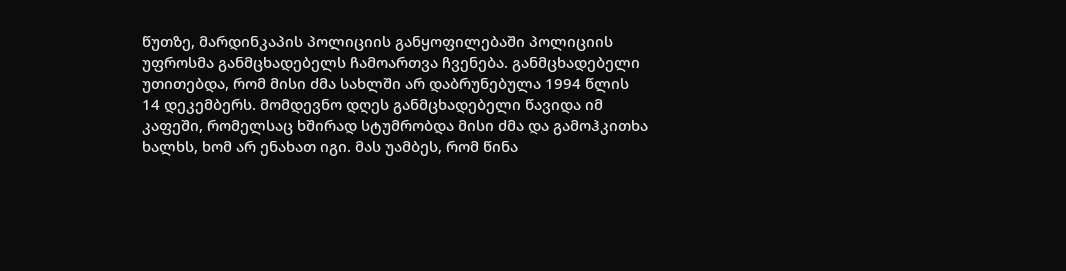წუთზე, მარდინკაპის პოლიციის განყოფილებაში პოლიციის უფროსმა განმცხადებელს ჩამოართვა ჩვენება. განმცხადებელი უთითებდა, რომ მისი ძმა სახლში არ დაბრუნებულა 1994 წლის 14 დეკემბერს. მომდევნო დღეს განმცხადებელი წავიდა იმ კაფეში, რომელსაც ხშირად სტუმრობდა მისი ძმა და გამოჰკითხა ხალხს, ხომ არ ენახათ იგი. მას უამბეს, რომ წინა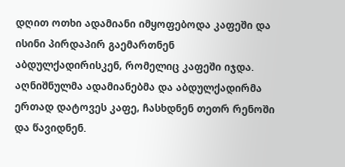დღით ოთხი ადამიანი იმყოფებოდა კაფეში და ისინი პირდაპირ გაემართნენ აბდულქადირისკენ, რომელიც კაფეში იჯდა. აღნიშნულმა ადამიანებმა და აბდულქადირმა ერთად დატოვეს კაფე, ჩასხდნენ თეთრ რენოში და წავიდნენ.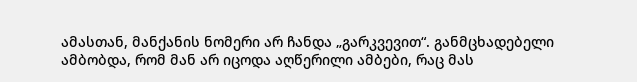ამასთან, მანქანის ნომერი არ ჩანდა „გარკვევით“. განმცხადებელი ამბობდა, რომ მან არ იცოდა აღწერილი ამბები, რაც მას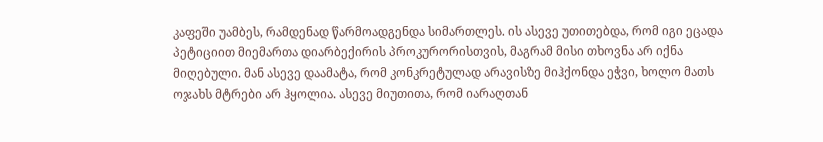კაფეში უამბეს, რამდენად წარმოადგენდა სიმართლეს. ის ასევე უთითებდა, რომ იგი ეცადა პეტიციით მიემართა დიარბექირის პროკურორისთვის, მაგრამ მისი თხოვნა არ იქნა მიღებული. მან ასევე დაამატა, რომ კონკრეტულად არავისზე მიჰქონდა ეჭვი, ხოლო მათს ოჯახს მტრები არ ჰყოლია. ასევე მიუთითა, რომ იარაღთან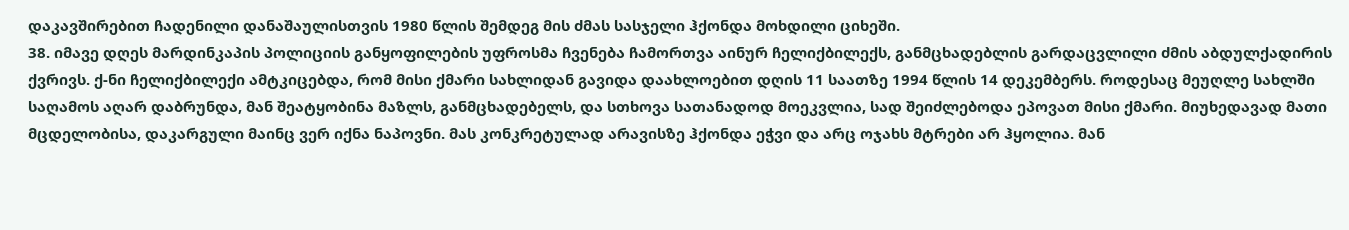დაკავშირებით ჩადენილი დანაშაულისთვის 1980 წლის შემდეგ მის ძმას სასჯელი ჰქონდა მოხდილი ციხეში.
38. იმავე დღეს მარდინკაპის პოლიციის განყოფილების უფროსმა ჩვენება ჩამორთვა აინურ ჩელიქბილექს, განმცხადებლის გარდაცვლილი ძმის აბდულქადირის ქვრივს. ქ-ნი ჩელიქბილექი ამტკიცებდა, რომ მისი ქმარი სახლიდან გავიდა დაახლოებით დღის 11 საათზე 1994 წლის 14 დეკემბერს. როდესაც მეუღლე სახლში საღამოს აღარ დაბრუნდა, მან შეატყობინა მაზლს, განმცხადებელს, და სთხოვა სათანადოდ მოეკვლია, სად შეიძლებოდა ეპოვათ მისი ქმარი. მიუხედავად მათი მცდელობისა, დაკარგული მაინც ვერ იქნა ნაპოვნი. მას კონკრეტულად არავისზე ჰქონდა ეჭვი და არც ოჯახს მტრები არ ჰყოლია. მან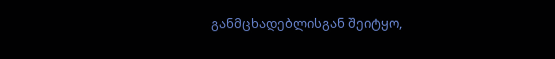განმცხადებლისგან შეიტყო,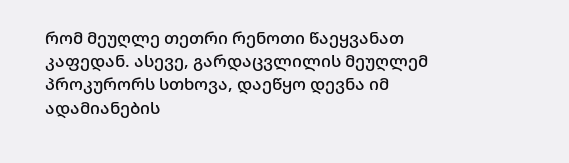რომ მეუღლე თეთრი რენოთი წაეყვანათ კაფედან. ასევე, გარდაცვლილის მეუღლემ პროკურორს სთხოვა, დაეწყო დევნა იმ ადამიანების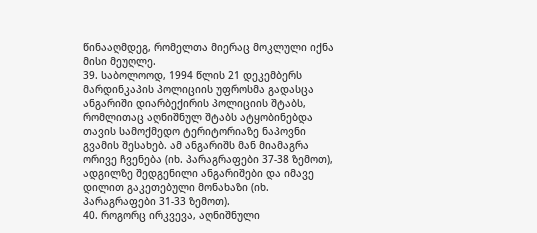წინააღმდეგ, რომელთა მიერაც მოკლული იქნა მისი მეუღლე.
39. საბოლოოდ, 1994 წლის 21 დეკემბერს მარდინკაპის პოლიციის უფროსმა გადასცა ანგარიში დიარბექირის პოლიციის შტაბს, რომლითაც აღნიშნულ შტაბს ატყობინებდა თავის სამოქმედო ტერიტორიაზე ნაპოვნი გვამის შესახებ. ამ ანგარიშს მან მიამაგრა ორივე ჩვენება (იხ. პარაგრაფები 37-38 ზემოთ), ადგილზე შედგენილი ანგარიშები და იმავე დილით გაკეთებული მონახაზი (იხ. პარაგრაფები 31-33 ზემოთ).
40. როგორც ირკვევა, აღნიშნული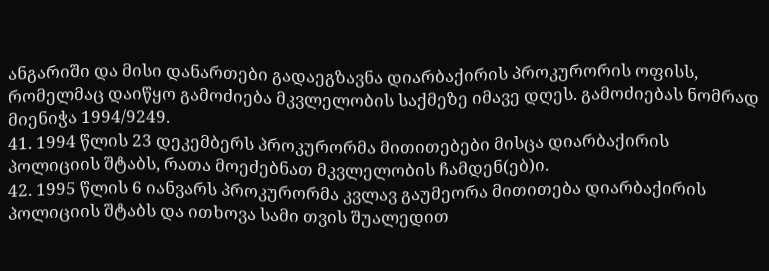ანგარიში და მისი დანართები გადაეგზავნა დიარბაქირის პროკურორის ოფისს, რომელმაც დაიწყო გამოძიება მკვლელობის საქმეზე იმავე დღეს. გამოძიებას ნომრად მიენიჭა 1994/9249.
41. 1994 წლის 23 დეკემბერს პროკურორმა მითითებები მისცა დიარბაქირის პოლიციის შტაბს, რათა მოეძებნათ მკვლელობის ჩამდენ(ებ)ი.
42. 1995 წლის 6 იანვარს პროკურორმა კვლავ გაუმეორა მითითება დიარბაქირის პოლიციის შტაბს და ითხოვა სამი თვის შუალედით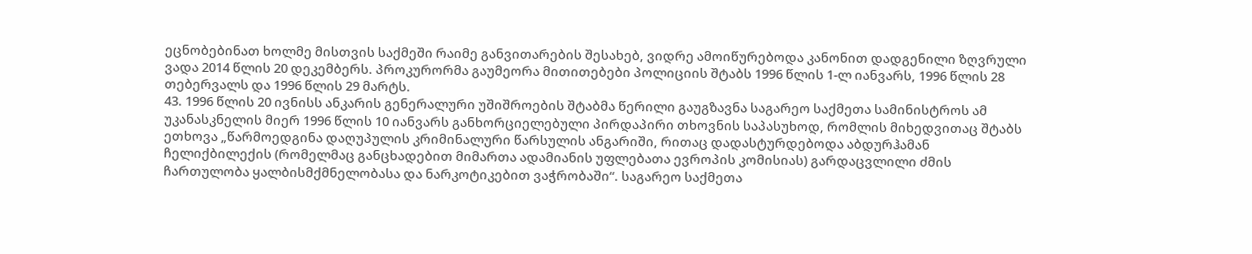ეცნობებინათ ხოლმე მისთვის საქმეში რაიმე განვითარების შესახებ, ვიდრე ამოიწურებოდა კანონით დადგენილი ზღვრული ვადა 2014 წლის 20 დეკემბერს. პროკურორმა გაუმეორა მითითებები პოლიციის შტაბს 1996 წლის 1-ლ იანვარს, 1996 წლის 28 თებერვალს და 1996 წლის 29 მარტს.
43. 1996 წლის 20 ივნისს ანკარის გენერალური უშიშროების შტაბმა წერილი გაუგზავნა საგარეო საქმეთა სამინისტროს ამ უკანასკნელის მიერ 1996 წლის 10 იანვარს განხორციელებული პირდაპირი თხოვნის საპასუხოდ, რომლის მიხედვითაც შტაბს ეთხოვა „წარმოედგინა დაღუპულის კრიმინალური წარსულის ანგარიში, რითაც დადასტურდებოდა აბდურჰამან ჩელიქბილექის (რომელმაც განცხადებით მიმართა ადამიანის უფლებათა ევროპის კომისიას) გარდაცვლილი ძმის ჩართულობა ყალბისმქმნელობასა და ნარკოტიკებით ვაჭრობაში“. საგარეო საქმეთა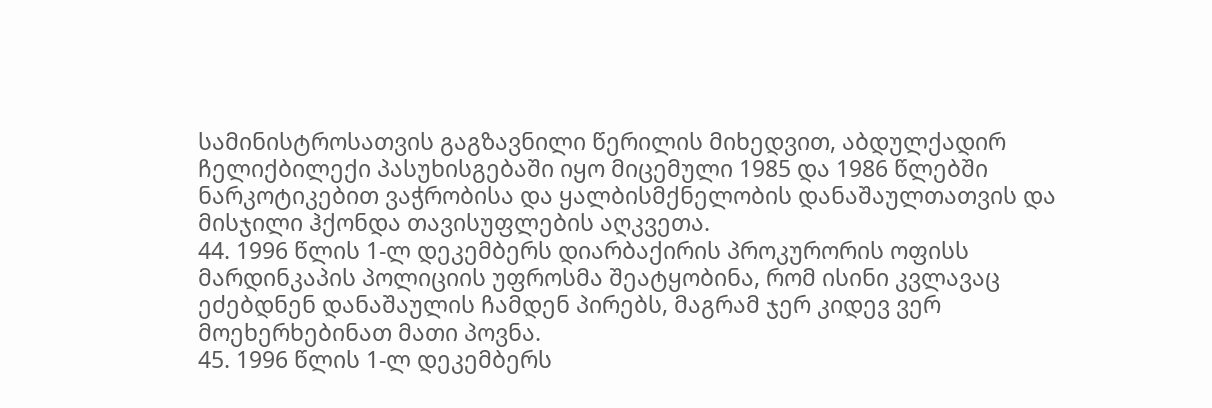სამინისტროსათვის გაგზავნილი წერილის მიხედვით, აბდულქადირ ჩელიქბილექი პასუხისგებაში იყო მიცემული 1985 და 1986 წლებში ნარკოტიკებით ვაჭრობისა და ყალბისმქნელობის დანაშაულთათვის და მისჯილი ჰქონდა თავისუფლების აღკვეთა.
44. 1996 წლის 1-ლ დეკემბერს დიარბაქირის პროკურორის ოფისს მარდინკაპის პოლიციის უფროსმა შეატყობინა, რომ ისინი კვლავაც ეძებდნენ დანაშაულის ჩამდენ პირებს, მაგრამ ჯერ კიდევ ვერ მოეხერხებინათ მათი პოვნა.
45. 1996 წლის 1-ლ დეკემბერს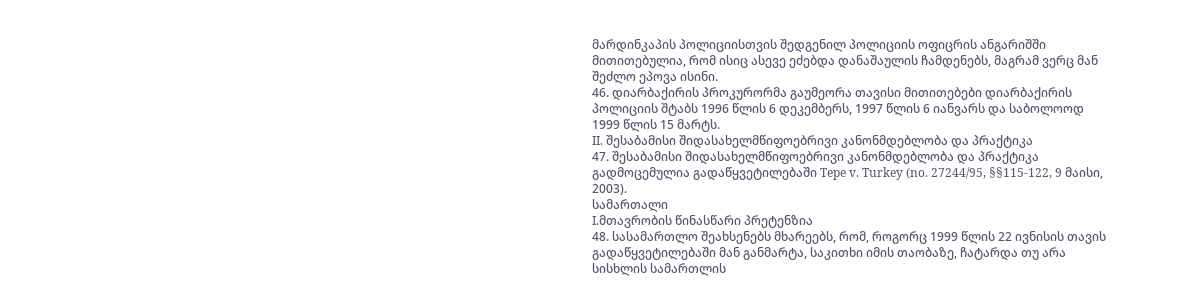მარდინკაპის პოლიციისთვის შედგენილ პოლიციის ოფიცრის ანგარიშში მითითებულია, რომ ისიც ასევე ეძებდა დანაშაულის ჩამდენებს, მაგრამ ვერც მან შეძლო ეპოვა ისინი.
46. დიარბაქირის პროკურორმა გაუმეორა თავისი მითითებები დიარბაქირის პოლიციის შტაბს 1996 წლის 6 დეკემბერს, 1997 წლის 6 იანვარს და საბოლოოდ 1999 წლის 15 მარტს.
II. შესაბამისი შიდასახელმწიფოებრივი კანონმდებლობა და პრაქტიკა
47. შესაბამისი შიდასახელმწიფოებრივი კანონმდებლობა და პრაქტიკა გადმოცემულია გადაწყვეტილებაში Tepe v. Turkey (no. 27244/95, §§115-122, 9 მაისი, 2003).
სამართალი
I.მთავრობის წინასწარი პრეტენზია
48. სასამართლო შეახსენებს მხარეებს, რომ, როგორც 1999 წლის 22 ივნისის თავის გადაწყვეტილებაში მან განმარტა, საკითხი იმის თაობაზე, ჩატარდა თუ არა სისხლის სამართლის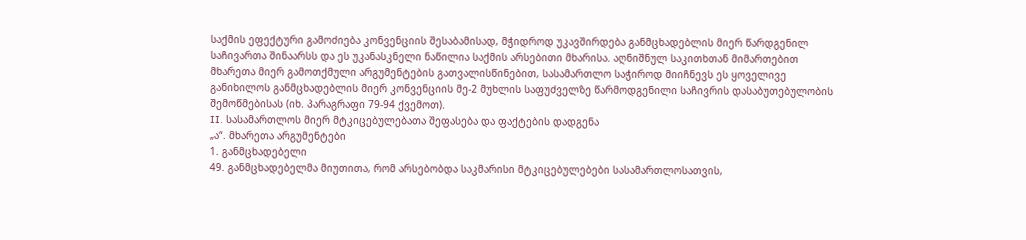საქმის ეფექტური გამოძიება კონვენციის შესაბამისად, მჭიდროდ უკავშირდება განმცხადებლის მიერ წარდგენილ საჩივართა შინაარსს და ეს უკანასკნელი ნაწილია საქმის არსებითი მხარისა. აღნიშნულ საკითხთან მიმართებით მხარეთა მიერ გამოთქმული არგუმენტების გათვალისწინებით, სასამართლო საჭიროდ მიიჩნევს ეს ყოველივე განიხილოს განმცხადებლის მიერ კონვენციის მე-2 მუხლის საფუძველზე წარმოდგენილი საჩივრის დასაბუთებულობის შემოწმებისას (იხ. პარაგრაფი 79-94 ქვემოთ).
II. სასამართლოს მიერ მტკიცებულებათა შეფასება და ფაქტების დადგენა
„ა“. მხარეთა არგუმენტები
1. განმცხადებელი
49. განმცხადებელმა მიუთითა, რომ არსებობდა საკმარისი მტკიცებულებები სასამართლოსათვის,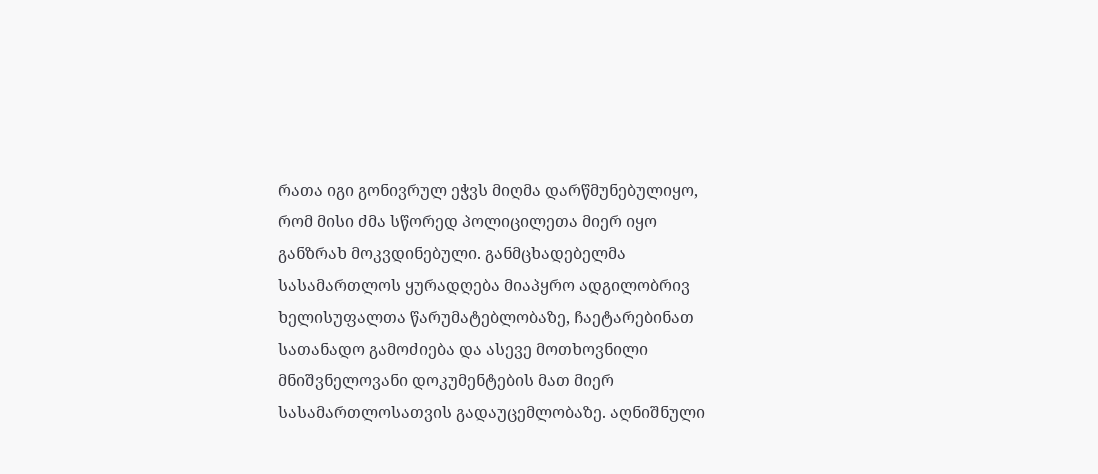რათა იგი გონივრულ ეჭვს მიღმა დარწმუნებულიყო, რომ მისი ძმა სწორედ პოლიცილეთა მიერ იყო განზრახ მოკვდინებული. განმცხადებელმა სასამართლოს ყურადღება მიაპყრო ადგილობრივ ხელისუფალთა წარუმატებლობაზე, ჩაეტარებინათ სათანადო გამოძიება და ასევე მოთხოვნილი მნიშვნელოვანი დოკუმენტების მათ მიერ სასამართლოსათვის გადაუცემლობაზე. აღნიშნული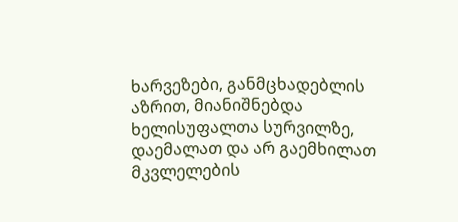ხარვეზები, განმცხადებლის აზრით, მიანიშნებდა ხელისუფალთა სურვილზე, დაემალათ და არ გაემხილათ მკვლელების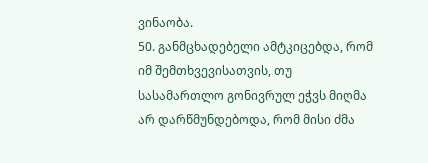ვინაობა.
50. განმცხადებელი ამტკიცებდა, რომ იმ შემთხვევისათვის, თუ სასამართლო გონივრულ ეჭვს მიღმა არ დარწმუნდებოდა, რომ მისი ძმა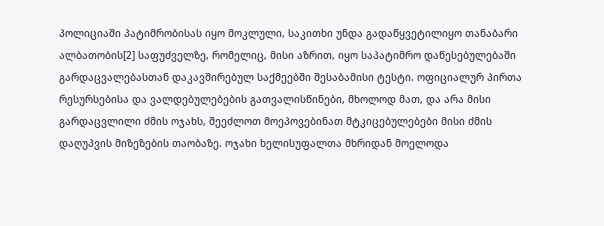პოლიციაში პატიმრობისას იყო მოკლული, საკითხი უნდა გადაწყვეტილიყო თანაბარი ალბათობის[2] საფუძველზე, რომელიც, მისი აზრით, იყო საპატიმრო დაწესებულებაში გარდაცვალებასთან დაკავშირებულ საქმეებში შესაბამისი ტესტი. ოფიციალურ პირთა რესურსებისა და ვალდებულებების გათვალისწინები, მხოლოდ მათ, და არა მისი გარდაცვლილი ძმის ოჯახს, შეეძლოთ მოეპოვებინათ მტკიცებულებები მისი ძმის დაღუპვის მიზეზების თაობაზე. ოჯახი ხელისუფალთა მხრიდან მოელოდა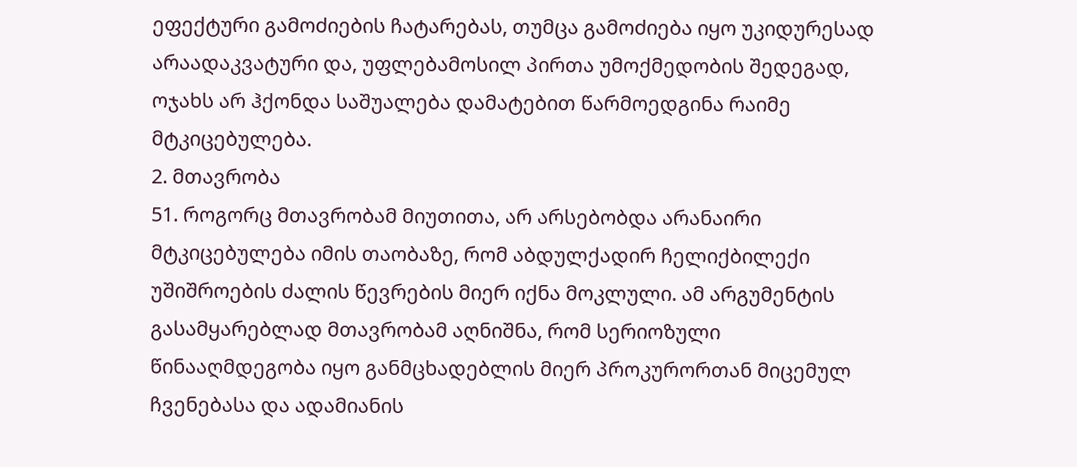ეფექტური გამოძიების ჩატარებას, თუმცა გამოძიება იყო უკიდურესად არაადაკვატური და, უფლებამოსილ პირთა უმოქმედობის შედეგად, ოჯახს არ ჰქონდა საშუალება დამატებით წარმოედგინა რაიმე მტკიცებულება.
2. მთავრობა
51. როგორც მთავრობამ მიუთითა, არ არსებობდა არანაირი მტკიცებულება იმის თაობაზე, რომ აბდულქადირ ჩელიქბილექი უშიშროების ძალის წევრების მიერ იქნა მოკლული. ამ არგუმენტის გასამყარებლად მთავრობამ აღნიშნა, რომ სერიოზული წინააღმდეგობა იყო განმცხადებლის მიერ პროკურორთან მიცემულ ჩვენებასა და ადამიანის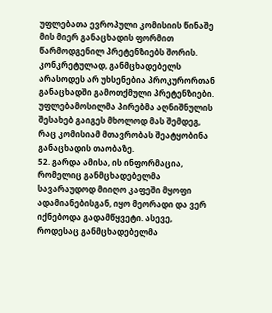უფლებათა ევროპული კომისიის წინაშე მის მიერ განაცხადის ფორმით წარმოდგენილ პრეტენზიებს შორის. კონკრეტულად, განმცხადებელს არასოდეს არ უხსენებია პროკურორთან განაცხადში გამოთქმული პრეტენზიები. უფლებამოსილმა პირებმა აღნიშნულის შესახებ გაიგეს მხოლოდ მას შემდეგ, რაც კომისიამ მთავრობას შეატყობინა განაცხადის თაობაზე.
52. გარდა ამისა, ის ინფორმაცია, რომელიც განმცხადებელმა სავარაუდოდ მიიღო კაფეში მყოფი ადამიანებისგან, იყო მეორადი და ვერ იქნებოდა გადამწყვეტი. ასევე, როდესაც განმცხადებელმა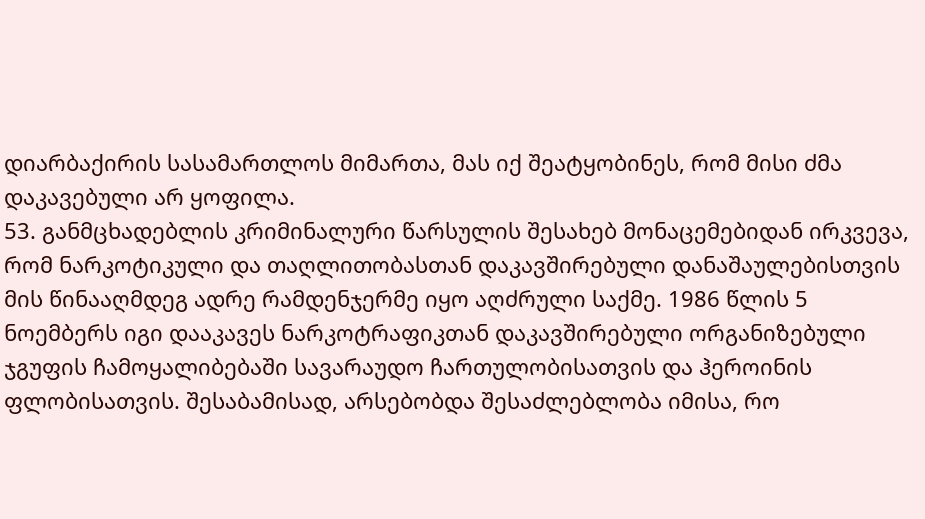დიარბაქირის სასამართლოს მიმართა, მას იქ შეატყობინეს, რომ მისი ძმა დაკავებული არ ყოფილა.
53. განმცხადებლის კრიმინალური წარსულის შესახებ მონაცემებიდან ირკვევა, რომ ნარკოტიკული და თაღლითობასთან დაკავშირებული დანაშაულებისთვის მის წინააღმდეგ ადრე რამდენჯერმე იყო აღძრული საქმე. 1986 წლის 5 ნოემბერს იგი დააკავეს ნარკოტრაფიკთან დაკავშირებული ორგანიზებული ჯგუფის ჩამოყალიბებაში სავარაუდო ჩართულობისათვის და ჰეროინის ფლობისათვის. შესაბამისად, არსებობდა შესაძლებლობა იმისა, რო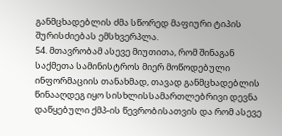განმცხადებლის ძმა სწორედ მაფიური ტიპის შურისძიებას ემსხვერპლა.
54. მთავრობამ ასევე მიუთითა, რომ შინაგან საქმეთა სამინისტროს მიერ მოწოდებული ინფორმაციის თანახმად, თავად განმცხადებლის წინააღდეგ იყო სისხლისსამართლებრივი დევნა დაწყებული ქმპ-ის წევრობისათვის და რომ ასევე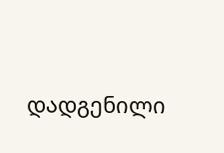დადგენილი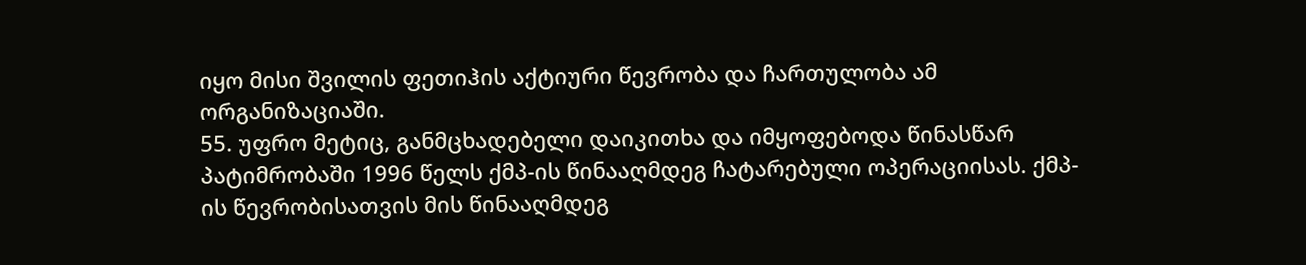იყო მისი შვილის ფეთიჰის აქტიური წევრობა და ჩართულობა ამ ორგანიზაციაში.
55. უფრო მეტიც, განმცხადებელი დაიკითხა და იმყოფებოდა წინასწარ პატიმრობაში 1996 წელს ქმპ-ის წინააღმდეგ ჩატარებული ოპერაციისას. ქმპ-ის წევრობისათვის მის წინააღმდეგ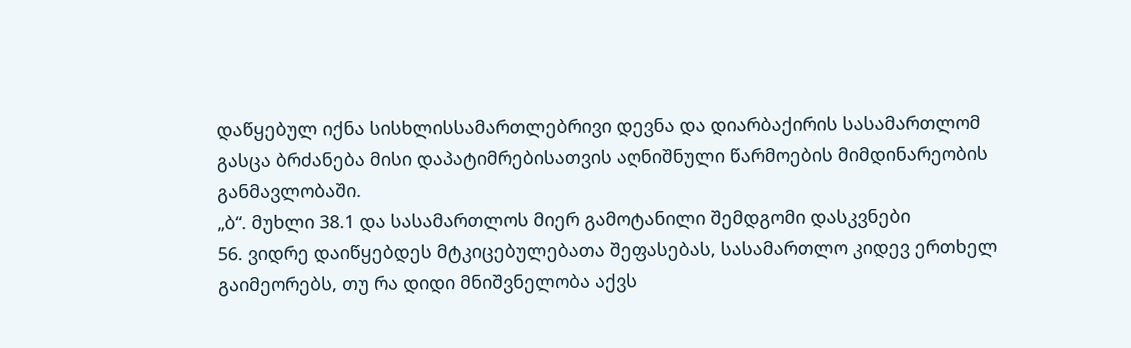დაწყებულ იქნა სისხლისსამართლებრივი დევნა და დიარბაქირის სასამართლომ გასცა ბრძანება მისი დაპატიმრებისათვის აღნიშნული წარმოების მიმდინარეობის განმავლობაში.
„ბ“. მუხლი 38.1 და სასამართლოს მიერ გამოტანილი შემდგომი დასკვნები
56. ვიდრე დაიწყებდეს მტკიცებულებათა შეფასებას, სასამართლო კიდევ ერთხელ გაიმეორებს, თუ რა დიდი მნიშვნელობა აქვს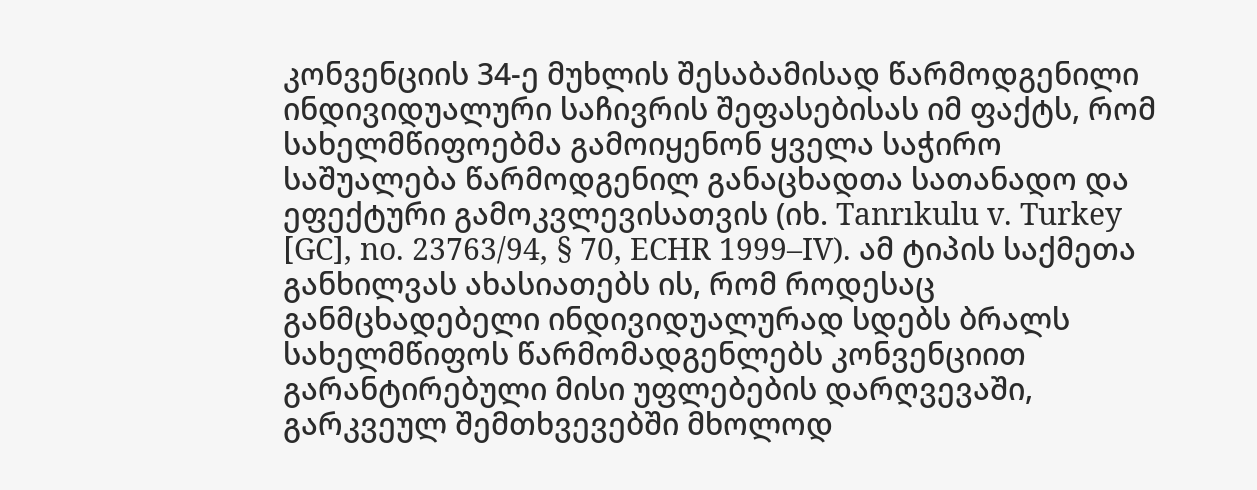კონვენციის 34-ე მუხლის შესაბამისად წარმოდგენილი ინდივიდუალური საჩივრის შეფასებისას იმ ფაქტს, რომ სახელმწიფოებმა გამოიყენონ ყველა საჭირო საშუალება წარმოდგენილ განაცხადთა სათანადო და ეფექტური გამოკვლევისათვის (იხ. Tanrıkulu v. Turkey [GC], no. 23763/94, § 70, ECHR 1999–IV). ამ ტიპის საქმეთა განხილვას ახასიათებს ის, რომ როდესაც განმცხადებელი ინდივიდუალურად სდებს ბრალს სახელმწიფოს წარმომადგენლებს კონვენციით გარანტირებული მისი უფლებების დარღვევაში, გარკვეულ შემთხვევებში მხოლოდ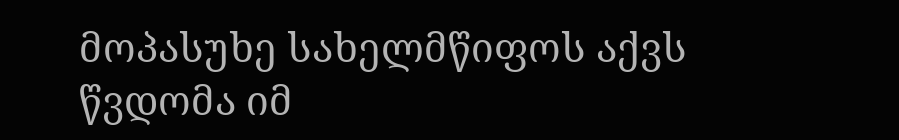მოპასუხე სახელმწიფოს აქვს წვდომა იმ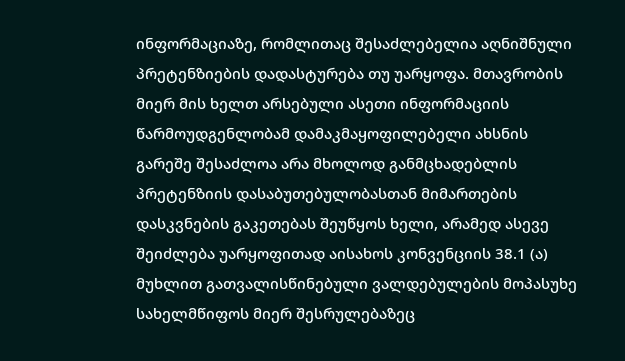ინფორმაციაზე, რომლითაც შესაძლებელია აღნიშნული პრეტენზიების დადასტურება თუ უარყოფა. მთავრობის მიერ მის ხელთ არსებული ასეთი ინფორმაციის წარმოუდგენლობამ დამაკმაყოფილებელი ახსნის გარეშე შესაძლოა არა მხოლოდ განმცხადებლის პრეტენზიის დასაბუთებულობასთან მიმართების დასკვნების გაკეთებას შეუწყოს ხელი, არამედ ასევე შეიძლება უარყოფითად აისახოს კონვენციის 38.1 (ა) მუხლით გათვალისწინებული ვალდებულების მოპასუხე სახელმწიფოს მიერ შესრულებაზეც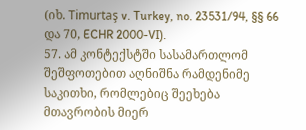(იხ. Timurtaş v. Turkey, no. 23531/94, §§ 66 და 70, ECHR 2000-VI).
57. ამ კონტექსტში სასამართლომ შეშფოთებით აღნიშნა რამდენიმე საკითხი, რომლებიც შეეხება მთავრობის მიერ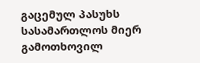გაცემულ პასუხს სასამართლოს მიერ გამოთხოვილ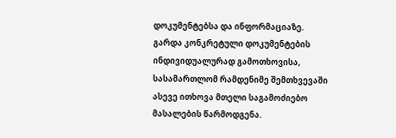დოკუმენტებსა და ინფორმაციაზე. გარდა კონკრეტული დოკუმენტების ინდივიდუალურად გამოთხოვისა, სასამართლომ რამდენიმე შემთხვევაში ასევე ითხოვა მთელი საგამოძიებო მასალების წარმოდგენა.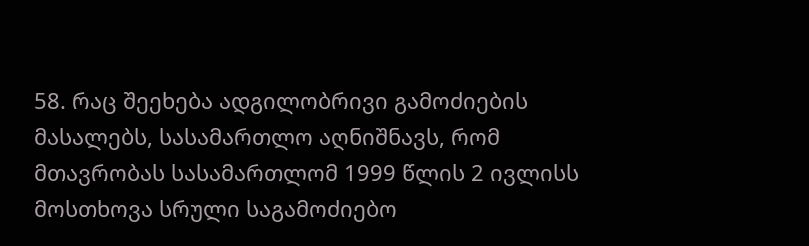58. რაც შეეხება ადგილობრივი გამოძიების მასალებს, სასამართლო აღნიშნავს, რომ მთავრობას სასამართლომ 1999 წლის 2 ივლისს მოსთხოვა სრული საგამოძიებო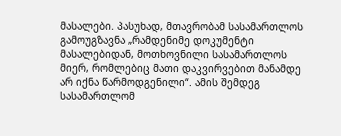მასალები. პასუხად, მთავრობამ სასამართლოს გამოუგზავნა „რამდენიმე დოკუმენტი მასალებიდან, მოთხოვნილი სასამართლოს მიერ, რომლებიც მათი დაკვირვებით მანამდე არ იქნა წარმოდგენილი“. ამის შემდეგ სასამართლომ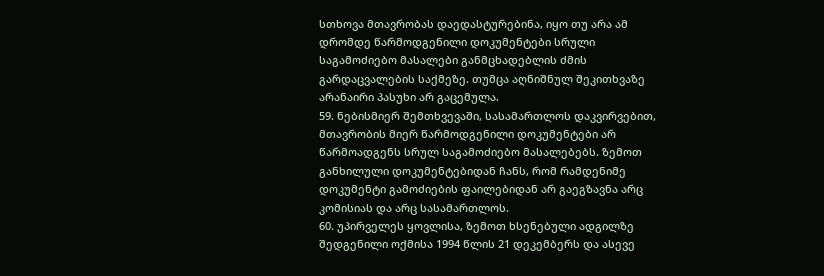სთხოვა მთავრობას დაედასტურებინა, იყო თუ არა ამ დრომდე წარმოდგენილი დოკუმენტები სრული საგამოძიებო მასალები განმცხადებლის ძმის გარდაცვალების საქმეზე. თუმცა აღნიშნულ შეკითხვაზე არანაირი პასუხი არ გაცემულა.
59. ნებისმიერ შემთხვევაში, სასამართლოს დაკვირვებით, მთავრობის მიერ წარმოდგენილი დოკუმენტები არ წარმოადგენს სრულ საგამოძიებო მასალებებს. ზემოთ განხილული დოკუმენტებიდან ჩანს, რომ რამდენიმე დოკუმენტი გამოძიების ფაილებიდან არ გაეგზავნა არც კომისიას და არც სასამართლოს.
60. უპირველეს ყოვლისა, ზემოთ ხსენებული ადგილზე შედგენილი ოქმისა 1994 წლის 21 დეკემბერს და ასევე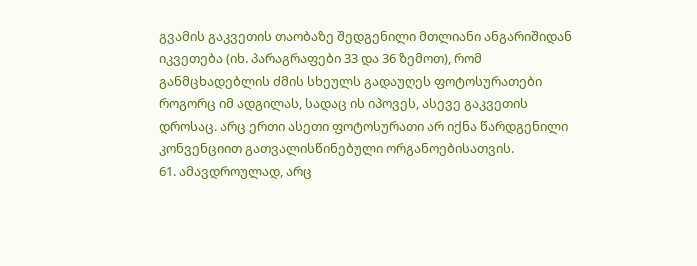გვამის გაკვეთის თაობაზე შედგენილი მთლიანი ანგარიშიდან იკვეთება (იხ. პარაგრაფები 33 და 36 ზემოთ), რომ განმცხადებლის ძმის სხეულს გადაუღეს ფოტოსურათები როგორც იმ ადგილას, სადაც ის იპოვეს, ასევე გაკვეთის დროსაც. არც ერთი ასეთი ფოტოსურათი არ იქნა წარდგენილი კონვენციით გათვალისწინებული ორგანოებისათვის.
61. ამავდროულად, არც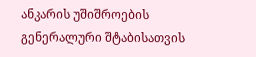ანკარის უშიშროების გენერალური შტაბისათვის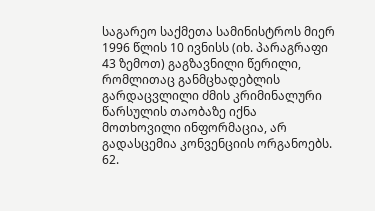საგარეო საქმეთა სამინისტროს მიერ 1996 წლის 10 ივნისს (იხ. პარაგრაფი 43 ზემოთ) გაგზავნილი წერილი, რომლითაც განმცხადებლის გარდაცვლილი ძმის კრიმინალური წარსულის თაობაზე იქნა მოთხოვილი ინფორმაცია, არ გადასცემია კონვენციის ორგანოებს.
62.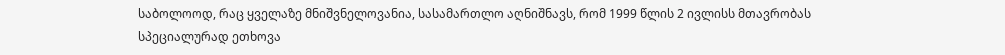საბოლოოდ, რაც ყველაზე მნიშვნელოვანია, სასამართლო აღნიშნავს, რომ 1999 წლის 2 ივლისს მთავრობას სპეციალურად ეთხოვა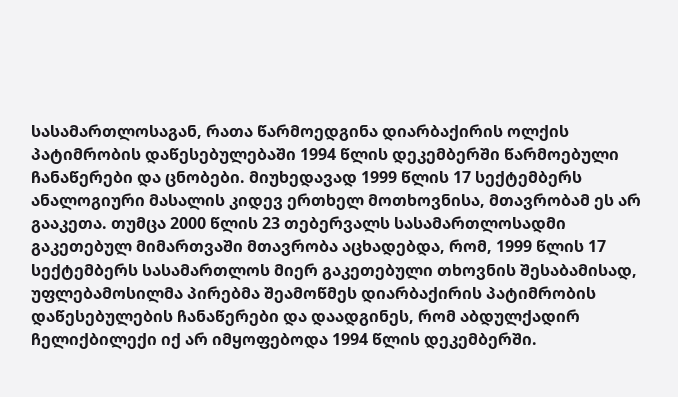სასამართლოსაგან, რათა წარმოედგინა დიარბაქირის ოლქის პატიმრობის დაწესებულებაში 1994 წლის დეკემბერში წარმოებული ჩანაწერები და ცნობები. მიუხედავად 1999 წლის 17 სექტემბერს ანალოგიური მასალის კიდევ ერთხელ მოთხოვნისა, მთავრობამ ეს არ გააკეთა. თუმცა 2000 წლის 23 თებერვალს სასამართლოსადმი გაკეთებულ მიმართვაში მთავრობა აცხადებდა, რომ, 1999 წლის 17 სექტემბერს სასამართლოს მიერ გაკეთებული თხოვნის შესაბამისად, უფლებამოსილმა პირებმა შეამოწმეს დიარბაქირის პატიმრობის დაწესებულების ჩანაწერები და დაადგინეს, რომ აბდულქადირ ჩელიქბილექი იქ არ იმყოფებოდა 1994 წლის დეკემბერში.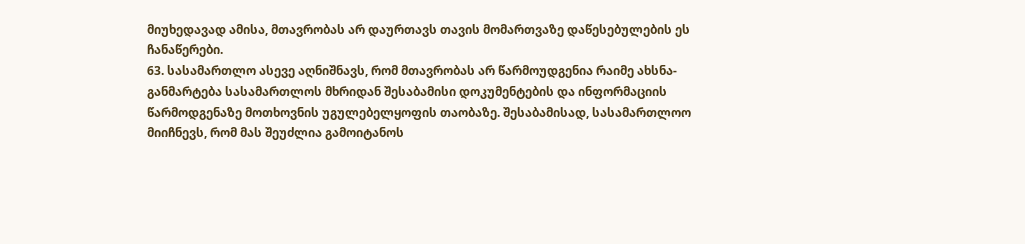მიუხედავად ამისა, მთავრობას არ დაურთავს თავის მომართვაზე დაწესებულების ეს ჩანაწერები.
63. სასამართლო ასევე აღნიშნავს, რომ მთავრობას არ წარმოუდგენია რაიმე ახსნა-განმარტება სასამართლოს მხრიდან შესაბამისი დოკუმენტების და ინფორმაციის წარმოდგენაზე მოთხოვნის უგულებელყოფის თაობაზე. შესაბამისად, სასამართლოო მიიჩნევს, რომ მას შეუძლია გამოიტანოს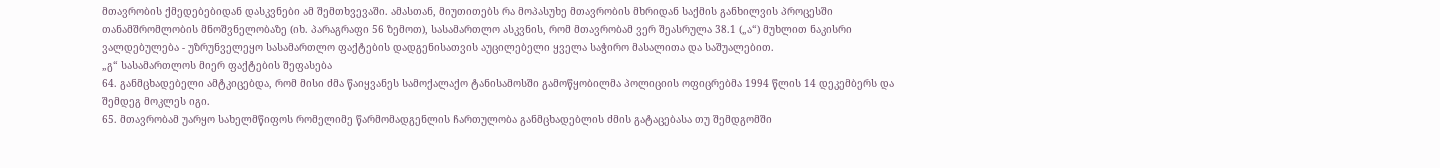მთავრობის ქმედებებიდან დასკვნები ამ შემთხვევაში. ამასთან, მიუთითებს რა მოპასუხე მთავრობის მხრიდან საქმის განხილვის პროცესში თანამშრომლობის მნოშვნელობაზე (იხ. პარაგრაფი 56 ზემოთ), სასამართლო ასკვნის, რომ მთავრობამ ვერ შეასრულა 38.1 („ა“) მუხლით ნაკისრი ვალდებულება - უზრუნველეყო სასამართლო ფაქტების დადგენისათვის აუცილებელი ყველა საჭირო მასალითა და საშუალებით.
„გ“ სასამართლოს მიერ ფაქტების შეფასება
64. განმცხადებელი ამტკიცებდა, რომ მისი ძმა წაიყვანეს სამოქალაქო ტანისამოსში გამოწყობილმა პოლიციის ოფიცრებმა 1994 წლის 14 დეკემბერს და შემდეგ მოკლეს იგი.
65. მთავრობამ უარყო სახელმწიფოს რომელიმე წარმომადგენლის ჩართულობა განმცხადებლის ძმის გატაცებასა თუ შემდგომში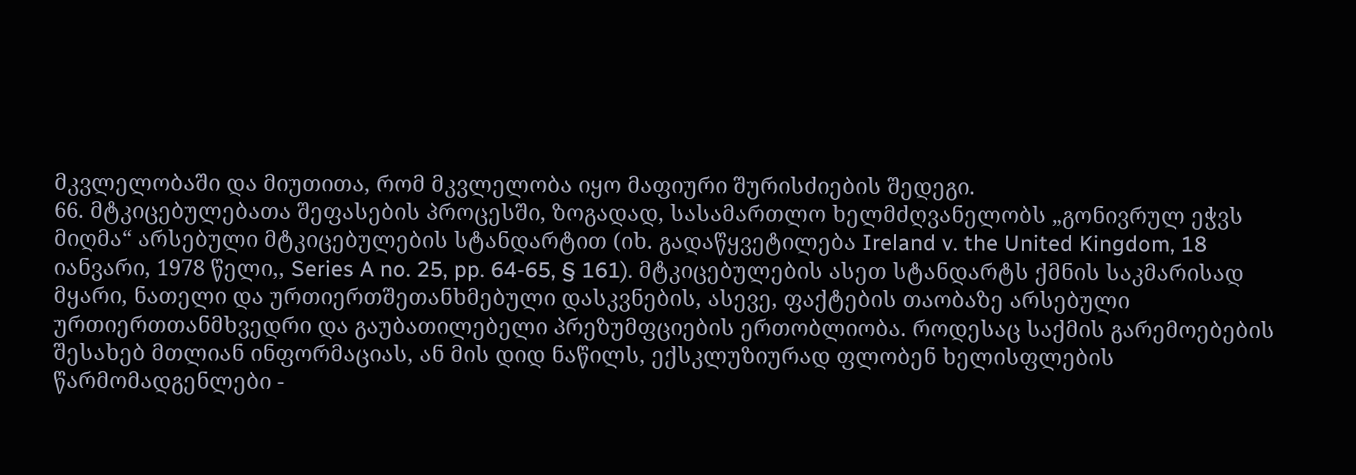მკვლელობაში და მიუთითა, რომ მკვლელობა იყო მაფიური შურისძიების შედეგი.
66. მტკიცებულებათა შეფასების პროცესში, ზოგადად, სასამართლო ხელმძღვანელობს „გონივრულ ეჭვს მიღმა“ არსებული მტკიცებულების სტანდარტით (იხ. გადაწყვეტილება Ireland v. the United Kingdom, 18 იანვარი, 1978 წელი,, Series A no. 25, pp. 64-65, § 161). მტკიცებულების ასეთ სტანდარტს ქმნის საკმარისად მყარი, ნათელი და ურთიერთშეთანხმებული დასკვნების, ასევე, ფაქტების თაობაზე არსებული ურთიერთთანმხვედრი და გაუბათილებელი პრეზუმფციების ერთობლიობა. როდესაც საქმის გარემოებების შესახებ მთლიან ინფორმაციას, ან მის დიდ ნაწილს, ექსკლუზიურად ფლობენ ხელისფლების წარმომადგენლები -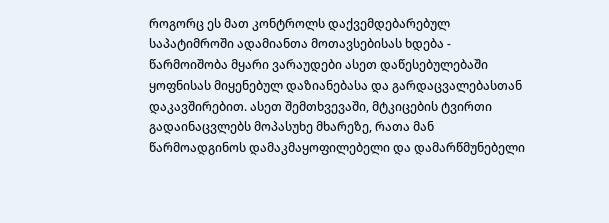როგორც ეს მათ კონტროლს დაქვემდებარებულ საპატიმროში ადამიანთა მოთავსებისას ხდება - წარმოიშობა მყარი ვარაუდები ასეთ დაწესებულებაში ყოფნისას მიყენებულ დაზიანებასა და გარდაცვალებასთან დაკავშირებით. ასეთ შემთხვევაში, მტკიცების ტვირთი გადაინაცვლებს მოპასუხე მხარეზე, რათა მან წარმოადგინოს დამაკმაყოფილებელი და დამარწმუნებელი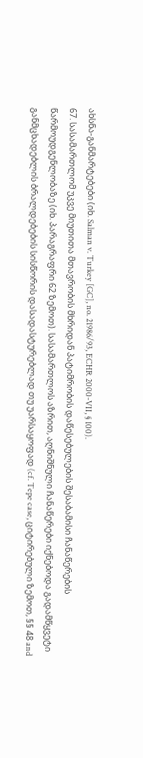ახსნა-განმარტებები (იხ. Salman v. Turkey [GC], no. 21986/93, ECHR 2000-VII, § 100).
67. სასამართლომ უკვე მიუთითა მთავრობის მხრიდან პატიმრობის დაწესებულების შესაბამისი ჩანაწერების წარმოუდგენლობაზე (იხ. პარაგრაფრი 62 ზემოთ). სასამართლოს აზრით, აღნიშნული ჩანაწერები იქნებოდა გადამწყვეტი განმცხადებლის ბრალდებების სისწორის დასადასტურებლად თუ უარსაყოფად (cf. Tepe case, ციტირებული ზემოთ, §§ 48 and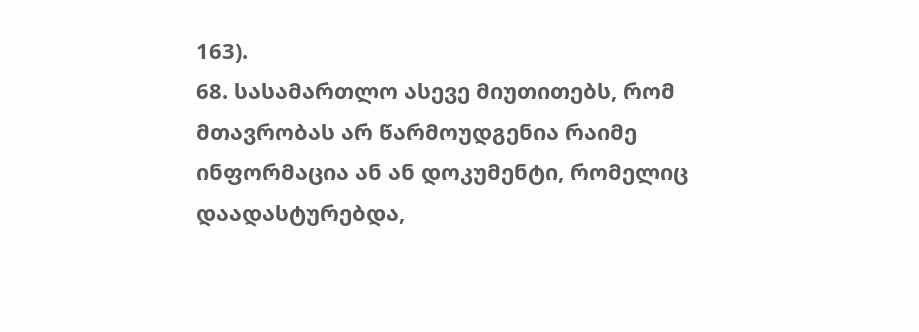163).
68. სასამართლო ასევე მიუთითებს, რომ მთავრობას არ წარმოუდგენია რაიმე ინფორმაცია ან ან დოკუმენტი, რომელიც დაადასტურებდა,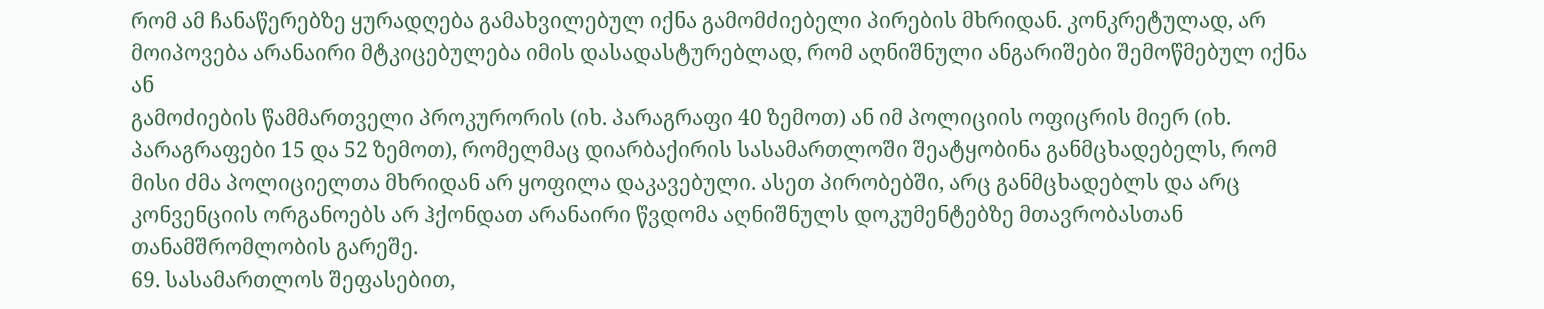რომ ამ ჩანაწერებზე ყურადღება გამახვილებულ იქნა გამომძიებელი პირების მხრიდან. კონკრეტულად, არ მოიპოვება არანაირი მტკიცებულება იმის დასადასტურებლად, რომ აღნიშნული ანგარიშები შემოწმებულ იქნა ან
გამოძიების წამმართველი პროკურორის (იხ. პარაგრაფი 40 ზემოთ) ან იმ პოლიციის ოფიცრის მიერ (იხ. პარაგრაფები 15 და 52 ზემოთ), რომელმაც დიარბაქირის სასამართლოში შეატყობინა განმცხადებელს, რომ მისი ძმა პოლიციელთა მხრიდან არ ყოფილა დაკავებული. ასეთ პირობებში, არც განმცხადებლს და არც კონვენციის ორგანოებს არ ჰქონდათ არანაირი წვდომა აღნიშნულს დოკუმენტებზე მთავრობასთან თანამშრომლობის გარეშე.
69. სასამართლოს შეფასებით,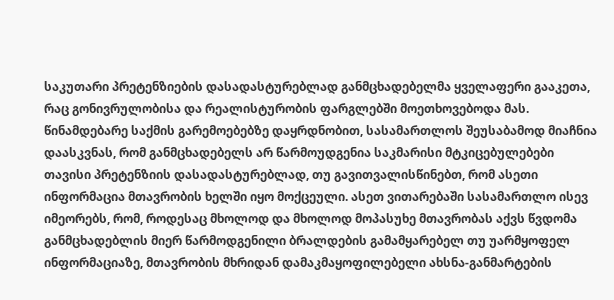საკუთარი პრეტენზიების დასადასტურებლად განმცხადებელმა ყველაფერი გააკეთა, რაც გონივრულობისა და რეალისტურობის ფარგლებში მოეთხოვებოდა მას. წინამდებარე საქმის გარემოებებზე დაყრდნობით, სასამართლოს შეუსაბამოდ მიაჩნია დაასკვნას, რომ განმცხადებელს არ წარმოუდგენია საკმარისი მტკიცებულებები თავისი პრეტენზიის დასადასტურებლად, თუ გავითვალისწინებთ, რომ ასეთი ინფორმაცია მთავრობის ხელში იყო მოქცეული. ასეთ ვითარებაში სასამართლო ისევ იმეორებს, რომ, როდესაც მხოლოდ და მხოლოდ მოპასუხე მთავრობას აქვს წვდომა განმცხადებლის მიერ წარმოდგენილი ბრალდების გამამყარებელ თუ უარმყოფელ ინფორმაციაზე, მთავრობის მხრიდან დამაკმაყოფილებელი ახსნა-განმარტების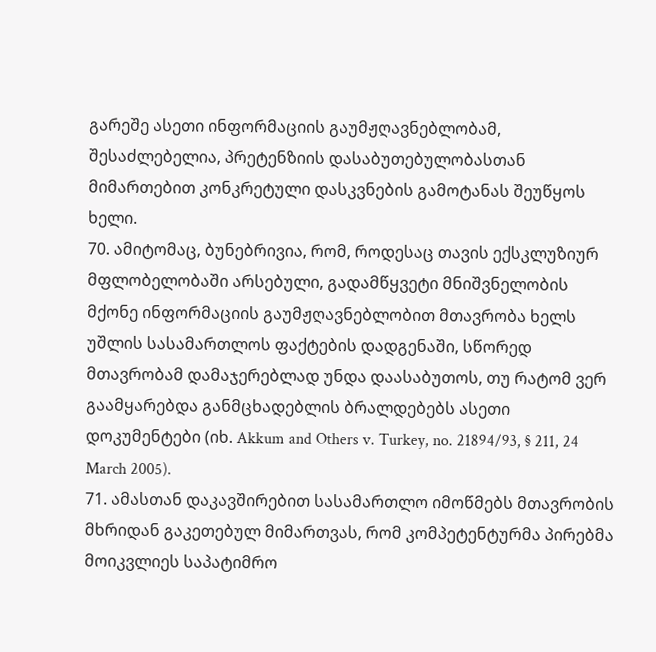გარეშე ასეთი ინფორმაციის გაუმჟღავნებლობამ, შესაძლებელია, პრეტენზიის დასაბუთებულობასთან მიმართებით კონკრეტული დასკვნების გამოტანას შეუწყოს ხელი.
70. ამიტომაც, ბუნებრივია, რომ, როდესაც თავის ექსკლუზიურ მფლობელობაში არსებული, გადამწყვეტი მნიშვნელობის მქონე ინფორმაციის გაუმჟღავნებლობით მთავრობა ხელს უშლის სასამართლოს ფაქტების დადგენაში, სწორედ მთავრობამ დამაჯერებლად უნდა დაასაბუთოს, თუ რატომ ვერ გაამყარებდა განმცხადებლის ბრალდებებს ასეთი დოკუმენტები (იხ. Akkum and Others v. Turkey, no. 21894/93, § 211, 24 March 2005).
71. ამასთან დაკავშირებით სასამართლო იმოწმებს მთავრობის მხრიდან გაკეთებულ მიმართვას, რომ კომპეტენტურმა პირებმა მოიკვლიეს საპატიმრო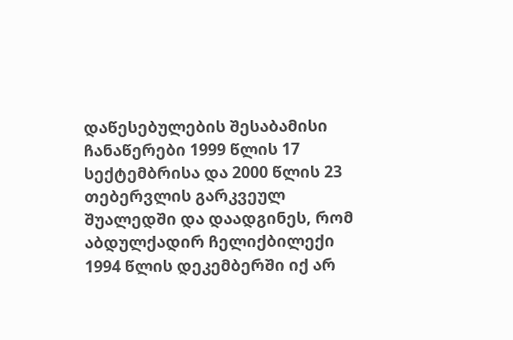დაწესებულების შესაბამისი ჩანაწერები 1999 წლის 17 სექტემბრისა და 2000 წლის 23 თებერვლის გარკვეულ შუალედში და დაადგინეს, რომ აბდულქადირ ჩელიქბილექი 1994 წლის დეკემბერში იქ არ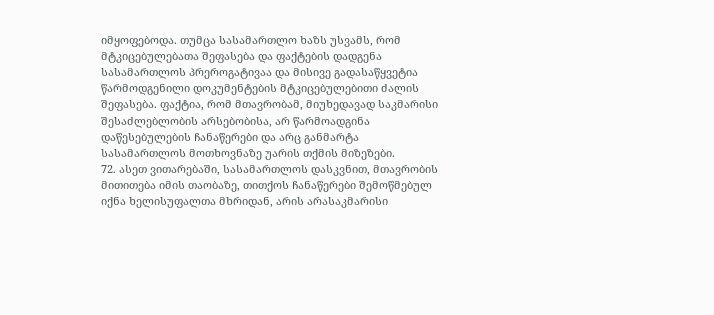იმყოფებოდა. თუმცა სასამართლო ხაზს უსვამს, რომ მტკიცებულებათა შეფასება და ფაქტების დადგენა სასამართლოს პრეროგატივაა და მისივე გადასაწყვეტია წარმოდგენილი დოკუმენტების მტკიცებულებითი ძალის შეფასება. ფაქტია, რომ მთავრობამ, მიუხედავად საკმარისი შესაძლებლობის არსებობისა, არ წარმოადგინა დაწესებულების ჩანაწერები და არც განმარტა სასამართლოს მოთხოვნაზე უარის თქმის მიზეზები.
72. ასეთ ვითარებაში, სასამართლოს დასკვნით, მთავრობის მითითება იმის თაობაზე, თითქოს ჩანაწერები შემოწმებულ იქნა ხელისუფალთა მხრიდან, არის არასაკმარისი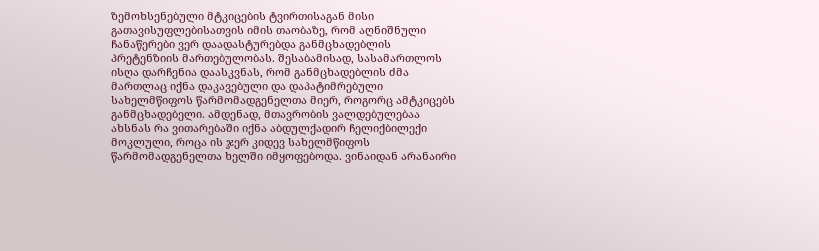ზემოხსენებული მტკიცების ტვირთისაგან მისი გათავისუფლებისათვის იმის თაობაზე, რომ აღნიშნული ჩანაწერები ვერ დაადასტურებდა განმცხადებლის პრეტენზიის მართებულობას. შესაბამისად, სასამართლოს ისღა დარჩენია დაასკვნას, რომ განმცხადებლის ძმა მართლაც იქნა დაკავებული და დაპატიმრებული სახელმწიფოს წარმომადგენელთა მიერ, როგორც ამტკიცებს განმცხადებელი. ამდენად, მთავრობის ვალდებულებაა ახსნას რა ვითარებაში იქნა აბდულქადირ ჩელიქბილექი მოკლული, როცა ის ჯერ კიდევ სახელმწიფოს წარმომადგენელთა ხელში იმყოფებოდა. ვინაიდან არანაირი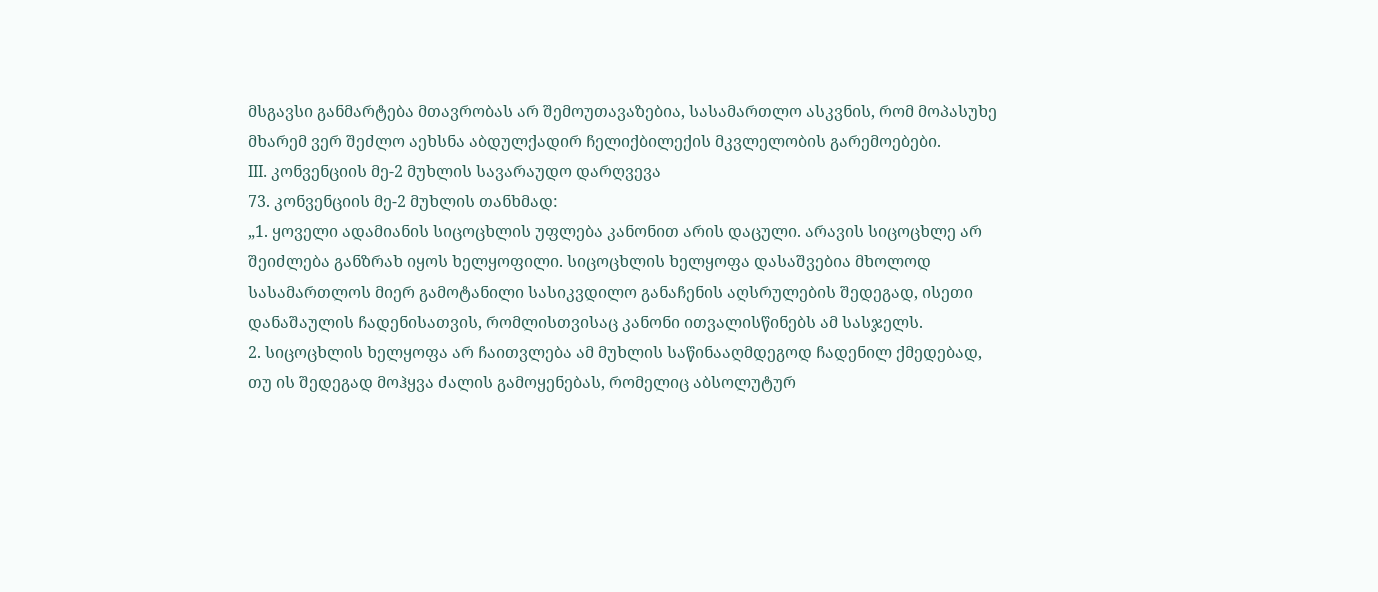მსგავსი განმარტება მთავრობას არ შემოუთავაზებია, სასამართლო ასკვნის, რომ მოპასუხე მხარემ ვერ შეძლო აეხსნა აბდულქადირ ჩელიქბილექის მკვლელობის გარემოებები.
III. კონვენციის მე-2 მუხლის სავარაუდო დარღვევა
73. კონვენციის მე-2 მუხლის თანხმად:
„1. ყოველი ადამიანის სიცოცხლის უფლება კანონით არის დაცული. არავის სიცოცხლე არ შეიძლება განზრახ იყოს ხელყოფილი. სიცოცხლის ხელყოფა დასაშვებია მხოლოდ სასამართლოს მიერ გამოტანილი სასიკვდილო განაჩენის აღსრულების შედეგად, ისეთი დანაშაულის ჩადენისათვის, რომლისთვისაც კანონი ითვალისწინებს ამ სასჯელს.
2. სიცოცხლის ხელყოფა არ ჩაითვლება ამ მუხლის საწინააღმდეგოდ ჩადენილ ქმედებად, თუ ის შედეგად მოჰყვა ძალის გამოყენებას, რომელიც აბსოლუტურ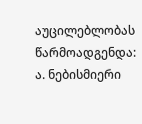აუცილებლობას წარმოადგენდა:
ა. ნებისმიერი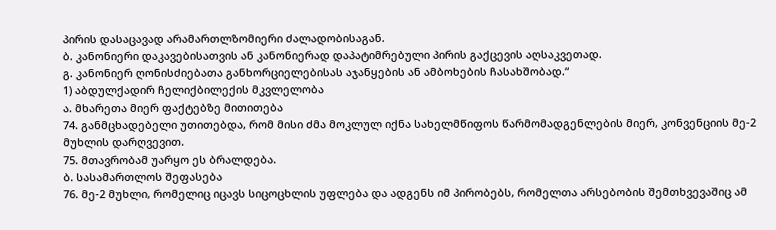პირის დასაცავად არამართლზომიერი ძალადობისაგან.
ბ. კანონიერი დაკავებისათვის ან კანონიერად დაპატიმრებული პირის გაქცევის აღსაკვეთად.
გ. კანონიერ ღონისძიებათა განხორციელებისას აჯანყების ან ამბოხების ჩასახშობად.“
1) აბდულქადირ ჩელიქბილექის მკვლელობა
ა. მხარეთა მიერ ფაქტებზე მითითება
74. განმცხადებელი უთითებდა, რომ მისი ძმა მოკლულ იქნა სახელმწიფოს წარმომადგენლების მიერ, კონვენციის მე-2 მუხლის დარღვევით.
75. მთავრობამ უარყო ეს ბრალდება.
ბ. სასამართლოს შეფასება
76. მე-2 მუხლი, რომელიც იცავს სიცოცხლის უფლება და ადგენს იმ პირობებს, რომელთა არსებობის შემთხვევაშიც ამ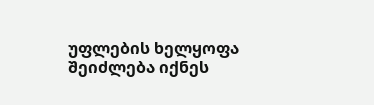უფლების ხელყოფა შეიძლება იქნეს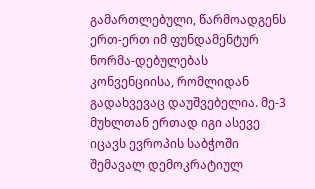გამართლებული, წარმოადგენს ერთ-ერთ იმ ფუნდამენტურ ნორმა-დებულებას კონვენციისა, რომლიდან გადახვევაც დაუშვებელია. მე-3 მუხლთან ერთად იგი ასევე იცავს ევროპის საბჭოში შემავალ დემოკრატიულ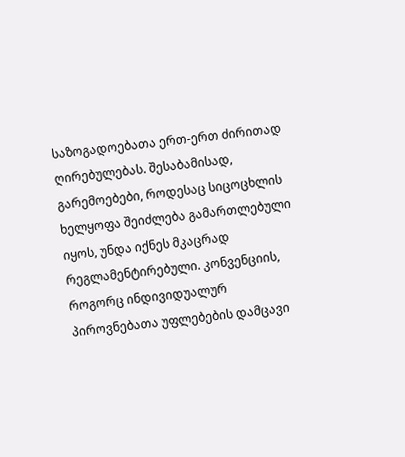საზოგადოებათა ერთ-ერთ ძირითად ღირებულებას. შესაბამისად, გარემოებები, როდესაც სიცოცხლის ხელყოფა შეიძლება გამართლებული იყოს, უნდა იქნეს მკაცრად რეგლამენტირებული. კონვენციის, როგორც ინდივიდუალურ პიროვნებათა უფლებების დამცავი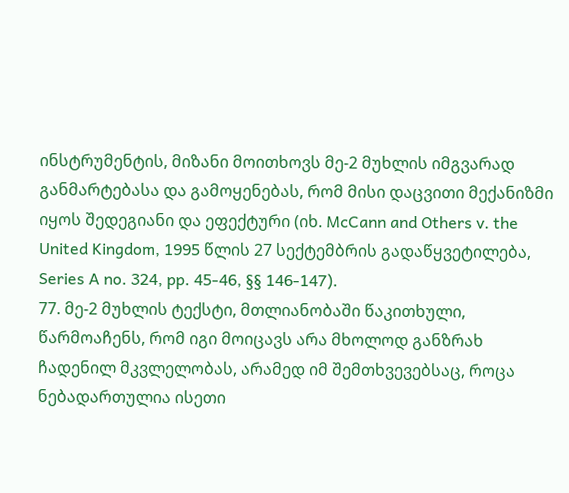ინსტრუმენტის, მიზანი მოითხოვს მე-2 მუხლის იმგვარად განმარტებასა და გამოყენებას, რომ მისი დაცვითი მექანიზმი იყოს შედეგიანი და ეფექტური (იხ. McCann and Others v. the United Kingdom, 1995 წლის 27 სექტემბრის გადაწყვეტილება, Series A no. 324, pp. 45-46, §§ 146-147).
77. მე-2 მუხლის ტექსტი, მთლიანობაში წაკითხული, წარმოაჩენს, რომ იგი მოიცავს არა მხოლოდ განზრახ ჩადენილ მკვლელობას, არამედ იმ შემთხვევებსაც, როცა ნებადართულია ისეთი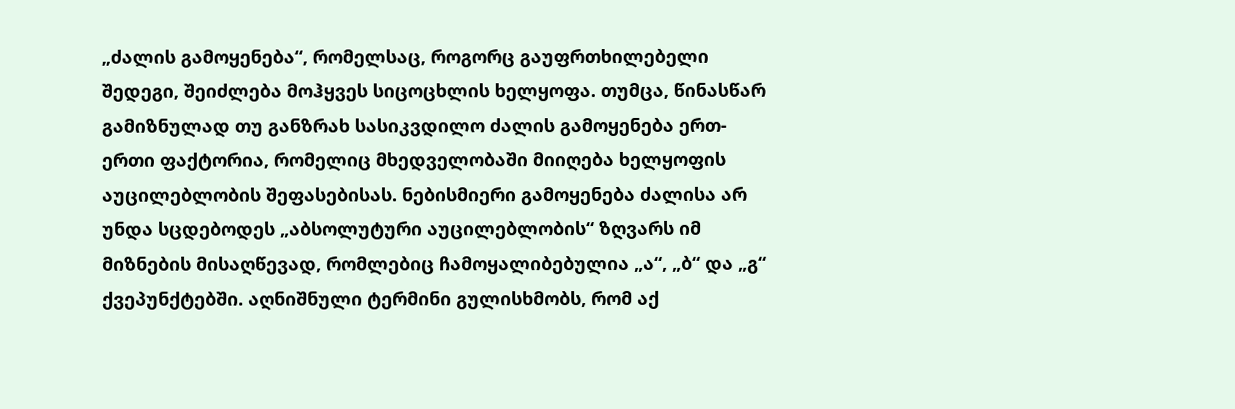„ძალის გამოყენება“, რომელსაც, როგორც გაუფრთხილებელი შედეგი, შეიძლება მოჰყვეს სიცოცხლის ხელყოფა. თუმცა, წინასწარ გამიზნულად თუ განზრახ სასიკვდილო ძალის გამოყენება ერთ-ერთი ფაქტორია, რომელიც მხედველობაში მიიღება ხელყოფის აუცილებლობის შეფასებისას. ნებისმიერი გამოყენება ძალისა არ უნდა სცდებოდეს „აბსოლუტური აუცილებლობის“ ზღვარს იმ მიზნების მისაღწევად, რომლებიც ჩამოყალიბებულია „ა“, „ბ“ და „გ“ ქვეპუნქტებში. აღნიშნული ტერმინი გულისხმობს, რომ აქ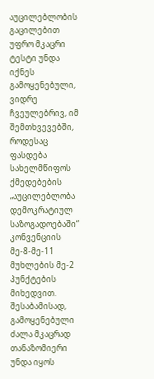აუცილებლობის გაცილებით უფრო მკაცრი ტესტი უნდა იქნეს გამოყენებული, ვიდრე ჩვეულებრივ, იმ შემთხვევებში, როდესაც ფასდება სახელმწიფოს ქმედებების „აუცილებლობა დემოკრატიულ საზოგადოებაში“ კონვენციის მე-8-მე-11 მუხლების მე-2 პუნქტების მიხედვით. შესაბამისად, გამოყენებული ძალა მკაცრად თანაზომიერი უნდა იყოს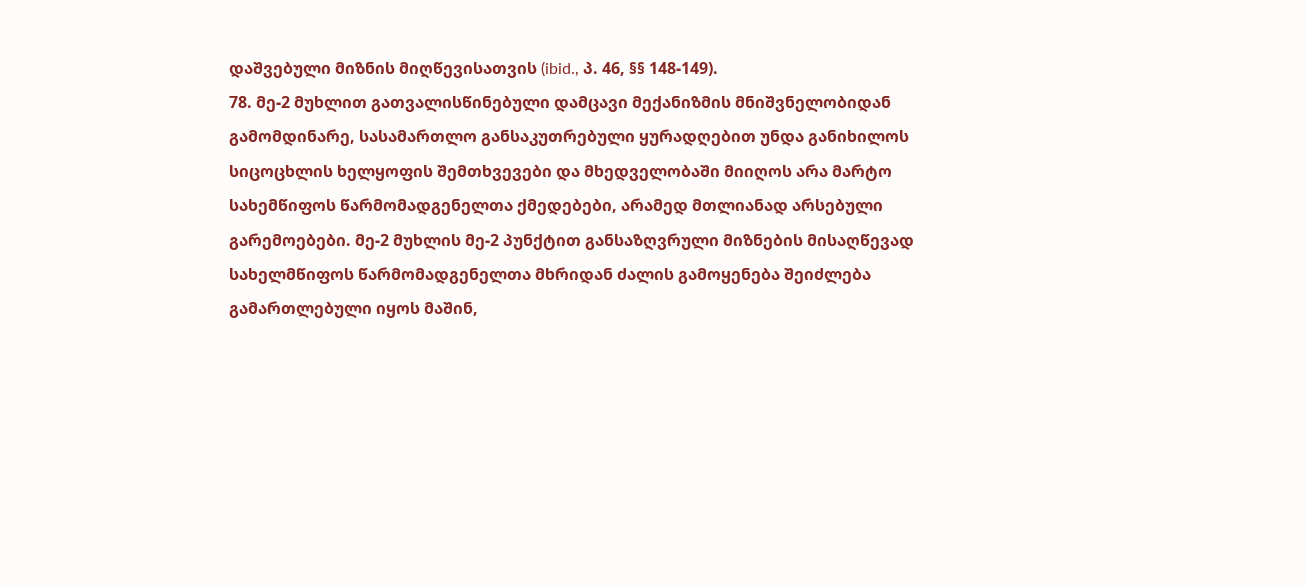დაშვებული მიზნის მიღწევისათვის (ibid., პ. 46, §§ 148-149).
78. მე-2 მუხლით გათვალისწინებული დამცავი მექანიზმის მნიშვნელობიდან გამომდინარე, სასამართლო განსაკუთრებული ყურადღებით უნდა განიხილოს სიცოცხლის ხელყოფის შემთხვევები და მხედველობაში მიიღოს არა მარტო სახემწიფოს წარმომადგენელთა ქმედებები, არამედ მთლიანად არსებული გარემოებები. მე-2 მუხლის მე-2 პუნქტით განსაზღვრული მიზნების მისაღწევად სახელმწიფოს წარმომადგენელთა მხრიდან ძალის გამოყენება შეიძლება გამართლებული იყოს მაშინ,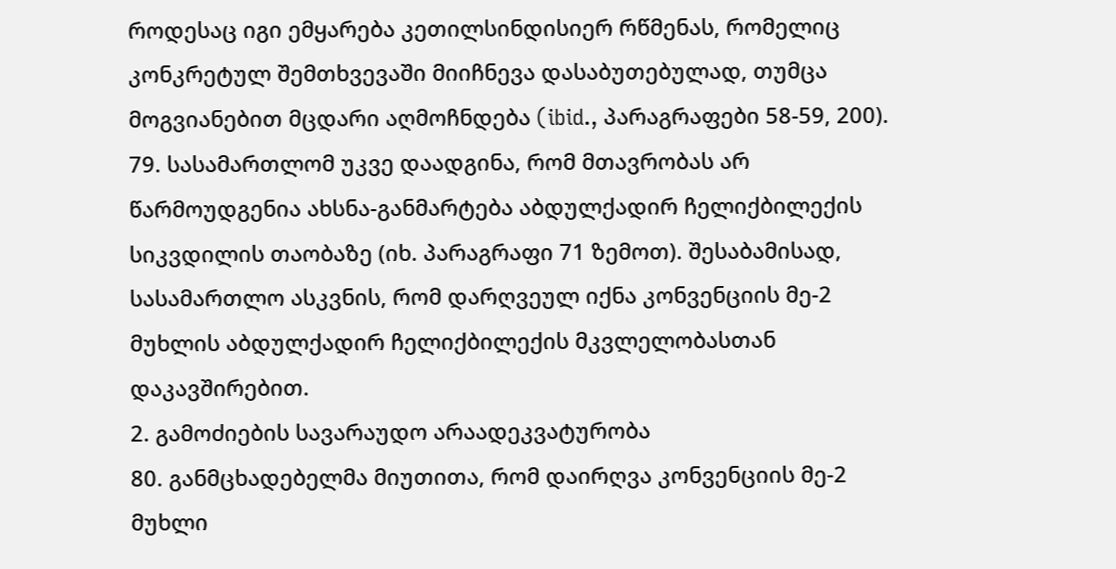როდესაც იგი ემყარება კეთილსინდისიერ რწმენას, რომელიც კონკრეტულ შემთხვევაში მიიჩნევა დასაბუთებულად, თუმცა მოგვიანებით მცდარი აღმოჩნდება (ibid., პარაგრაფები 58-59, 200). 79. სასამართლომ უკვე დაადგინა, რომ მთავრობას არ წარმოუდგენია ახსნა-განმარტება აბდულქადირ ჩელიქბილექის სიკვდილის თაობაზე (იხ. პარაგრაფი 71 ზემოთ). შესაბამისად, სასამართლო ასკვნის, რომ დარღვეულ იქნა კონვენციის მე-2 მუხლის აბდულქადირ ჩელიქბილექის მკვლელობასთან დაკავშირებით.
2. გამოძიების სავარაუდო არაადეკვატურობა
80. განმცხადებელმა მიუთითა, რომ დაირღვა კონვენციის მე-2 მუხლი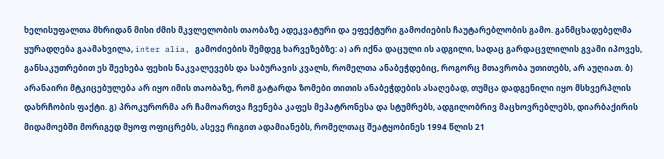ხელისუფალთა მხრიდან მისი ძმის მკვლელობის თაობაზე ადეკვატური და ეფექტური გამოძიების ჩაუტარებლობის გამო. განმცხადებელმა ყურადღება გაამახვილა, inter alia, გამოძიების შემდეგ ხარვეზებზე: ა) არ იქნა დაცული ის ადგილი, სადაც გარდაცვლილის გვამი იპოვეს, განსაკუთრებით ეს შეეხება ფეხის ნაკვალევებს და საბურავის კვალს, რომელთა ანაბეჭდებიც, როგორც მთავრობა უთითებს, არ აუღიათ. ბ) არანაირი მტკიცებულება არ იყო იმის თაობაზე, რომ გატარდა ზომები თითის ანაბეჭდების ასაღებად, თუმცა დადგენილი იყო მსხვერპლის დახრჩობის ფაქტი. გ) პროკურორმა არ ჩამოართვა ჩვენება კაფეს მეპატრონესა და სტუმრებს, ადგილობრივ მაცხოვრებლებს, დიარბაქირის მიდამოებში მორიგედ მყოფ ოფიცრებს, ასევე რიგით ადამიანებს, რომელთაც შეატყობინეს 1994 წლის 21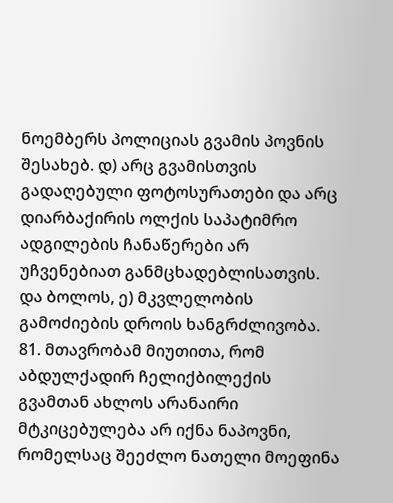ნოემბერს პოლიციას გვამის პოვნის შესახებ. დ) არც გვამისთვის გადაღებული ფოტოსურათები და არც დიარბაქირის ოლქის საპატიმრო ადგილების ჩანაწერები არ უჩვენებიათ განმცხადებლისათვის. და ბოლოს, ე) მკვლელობის გამოძიების დროის ხანგრძლივობა. 81. მთავრობამ მიუთითა, რომ აბდულქადირ ჩელიქბილექის გვამთან ახლოს არანაირი მტკიცებულება არ იქნა ნაპოვნი, რომელსაც შეეძლო ნათელი მოეფინა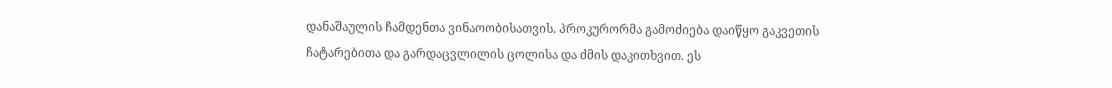დანაშაულის ჩამდენთა ვინაოობისათვის. პროკურორმა გამოძიება დაიწყო გაკვეთის ჩატარებითა და გარდაცვლილის ცოლისა და ძმის დაკითხვით. ეს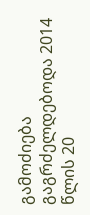გამოძიება გაგრძელდებოდა 2014 წლის 20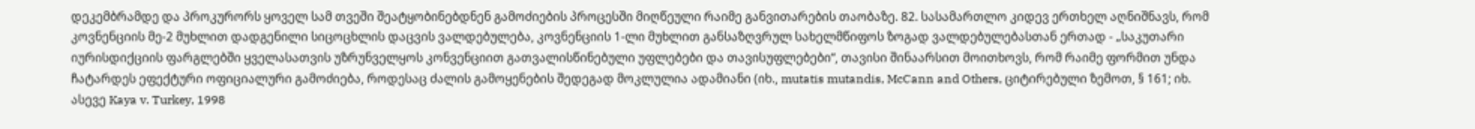დეკემბრამდე და პროკურორს ყოველ სამ თვეში შეატყობინებდნენ გამოძიების პროცესში მიღწეული რაიმე განვითარების თაობაზე. 82. სასამართლო კიდევ ერთხელ აღნიშნავს, რომ კოვნენციის მე-2 მუხლით დადგენილი სიცოცხლის დაცვის ვალდებულება, კოვნენციის 1-ლი მუხლით განსაზღვრულ სახელმწიფოს ზოგად ვალდებულებასთან ერთად - „საკუთარი იურისდიქციის ფარგლებში ყველასათვის უზრუნველყოს კონვენციით გათვალისწინებული უფლებები და თავისუფლებები“, თავისი შინაარსით მოითხოვს, რომ რაიმე ფორმით უნდა ჩატარდეს ეფექტური ოფიციალური გამოძიება, როდესაც ძალის გამოყენების შედეგად მოკლულია ადამიანი (იხ., mutatis mutandis, McCann and Others, ციტირებული ზემოთ, § 161; იხ. ასევე Kaya v. Turkey, 1998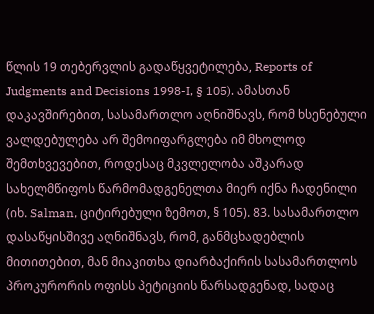წლის 19 თებერვლის გადაწყვეტილება, Reports of Judgments and Decisions 1998-I, § 105). ამასთან დაკავშირებით, სასამართლო აღნიშნავს, რომ ხსენებული ვალდებულება არ შემოიფარგლება იმ მხოლოდ შემთხვევებით, როდესაც მკვლელობა აშკარად სახელმწიფოს წარმომადგენელთა მიერ იქნა ჩადენილი (იხ. Salman, ციტირებული ზემოთ, § 105). 83. სასამართლო დასაწყისშივე აღნიშნავს, რომ, განმცხადებლის მითითებით, მან მიაკითხა დიარბაქირის სასამართლოს პროკურორის ოფისს პეტიციის წარსადგენად, სადაც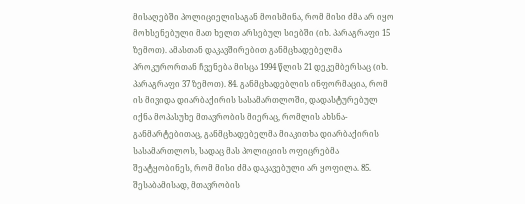მისაღებში პოლიციელისაგან მოისმინა, რომ მისი ძმა არ იყო მოხსენებული მათ ხელთ არსებულ სიებში (იხ. პარაგრაფი 15 ზემოთ). ამასთან დაკავშირებით განმცხადებელმა პროკურორთან ჩვენება მისცა 1994 წლის 21 დეკემბერსაც (იხ. პარაგრაფი 37 ზემოთ). 84. განმცხადებლის ინფორმაცია, რომ ის მივიდა დიარბაქირის სასამართლოში, დადასტურებულ იქნა მოპასუხე მთავრობის მიერაც, რომლის ახსნა-განმარტებითაც, განმცხადებელმა მიაკითხა დიარბაქირის სასამართლოს, სადაც მას პოლიციის ოფიცრებმა შეატყობინეს, რომ მისი ძმა დაკავებული არ ყოფილა. 85. შესაბამისად, მთავრობის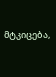მტკიცება,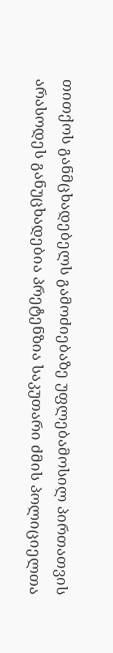თითქოს განმცხადებელს გამოძიებაზე უფლებამოსილ პირთათვის არასოდეს განუცხადებია პრეტენზია საკუთარი ძმის პოლიციელთა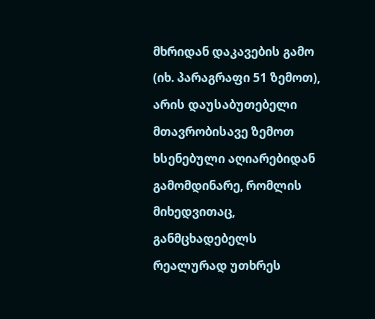მხრიდან დაკავების გამო (იხ. პარაგრაფი 51 ზემოთ), არის დაუსაბუთებელი მთავრობისავე ზემოთ ხსენებული აღიარებიდან გამომდინარე, რომლის მიხედვითაც, განმცხადებელს რეალურად უთხრეს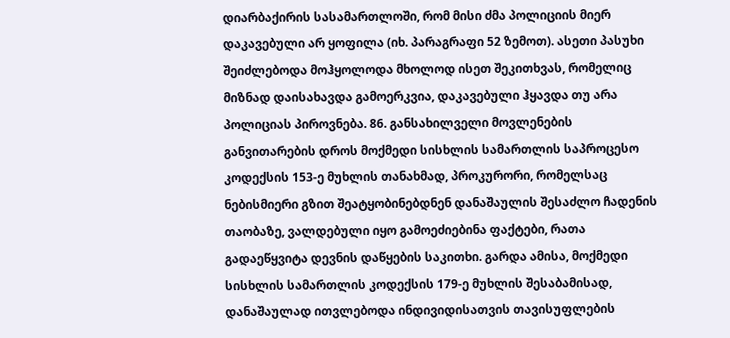დიარბაქირის სასამართლოში, რომ მისი ძმა პოლიციის მიერ დაკავებული არ ყოფილა (იხ. პარაგრაფი 52 ზემოთ). ასეთი პასუხი შეიძლებოდა მოჰყოლოდა მხოლოდ ისეთ შეკითხვას, რომელიც მიზნად დაისახავდა გამოერკვია, დაკავებული ჰყავდა თუ არა პოლიციას პიროვნება. 86. განსახილველი მოვლენების განვითარების დროს მოქმედი სისხლის სამართლის საპროცესო კოდექსის 153-ე მუხლის თანახმად, პროკურორი, რომელსაც ნებისმიერი გზით შეატყობინებდნენ დანაშაულის შესაძლო ჩადენის თაობაზე, ვალდებული იყო გამოეძიებინა ფაქტები, რათა გადაეწყვიტა დევნის დაწყების საკითხი. გარდა ამისა, მოქმედი სისხლის სამართლის კოდექსის 179-ე მუხლის შესაბამისად, დანაშაულად ითვლებოდა ინდივიდისათვის თავისუფლების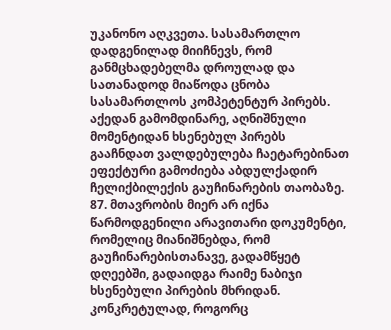უკანონო აღკვეთა. სასამართლო დადგენილად მიიჩნევს, რომ განმცხადებელმა დროულად და სათანადოდ მიაწოდა ცნობა სასამართლოს კომპეტენტურ პირებს. აქედან გამომდინარე, აღნიშნული მომენტიდან ხსენებულ პირებს გააჩნდათ ვალდებულება ჩაეტარებინათ ეფექტური გამოძიება აბდულქადირ ჩელიქბილექის გაუჩინარების თაობაზე. 87. მთავრობის მიერ არ იქნა წარმოდგენილი არავითარი დოკუმენტი, რომელიც მიანიშნებდა, რომ გაუჩინარებისთანავე, გადამწყეტ დღეებში, გადაიდგა რაიმე ნაბიჯი ხსენებული პირების მხრიდან. კონკრეტულად, როგორც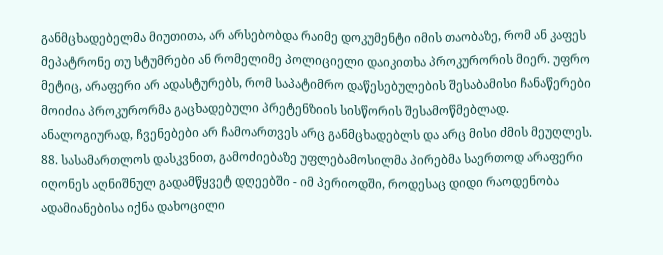განმცხადებელმა მიუთითა, არ არსებობდა რაიმე დოკუმენტი იმის თაობაზე, რომ ან კაფეს მეპატრონე თუ სტუმრები ან რომელიმე პოლიციელი დაიკითხა პროკურორის მიერ. უფრო მეტიც, არაფერი არ ადასტურებს, რომ საპატიმრო დაწესებულების შესაბამისი ჩანაწერები მოიძია პროკურორმა გაცხადებული პრეტენზიის სისწორის შესამოწმებლად. ანალოგიურად, ჩვენებები არ ჩამოართვეს არც განმცხადებლს და არც მისი ძმის მეუღლეს. 88. სასამართლოს დასკვნით, გამოძიებაზე უფლებამოსილმა პირებმა საერთოდ არაფერი იღონეს აღნიშნულ გადამწყვეტ დღეებში - იმ პერიოდში, როდესაც დიდი რაოდენობა ადამიანებისა იქნა დახოცილი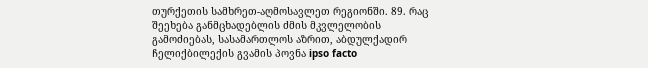თურქეთის სამხრეთ-აღმოსავლეთ რეგიონში. 89. რაც შეეხება განმცხადებლის ძმის მკვლელობის გამოძიებას, სასამართლოს აზრით, აბდულქადირ ჩელიქბილექის გვამის პოვნა ipso facto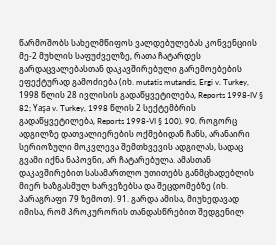წარმოშობს სახელმწიფოს ვალდებულებას კონვენციის მე-2 მუხლის საფუძველზე, რათა ჩატარდეს გარდაცვალებასთან დაკავშირებული გარემოებების ეფექტურად გამოძიება (იხ. mutatis mutandis, Ergi v. Turkey, 1998 წლის 28 ივლისის გადაწყვეტილება, Reports 1998-IV § 82; Yaşa v. Turkey, 1998 წლის 2 სექტემბრის გადაწყვეტილება, Reports 1998-VI § 100). 90. როგორც ადგილზე დათვალიერების ოქმებიდან ჩანს, არანაირი სერიოზული მოკვლევა შემთხვევის ადგილას, სადაც გვამი იქნა ნაპოვნი, არ ჩატარებულა. ამასთან დაკავშირებით სასამართლო უთითებს განმცხადებლის მიერ ხაზგასმულ ხარვეზებსა და შეცდომებზე (იხ. პარაგრაფი 79 ზემოთ). 91. გარდა ამისა, მიუხედავად იმისა, რომ პროკურორის თანდასწრებით შედგენილ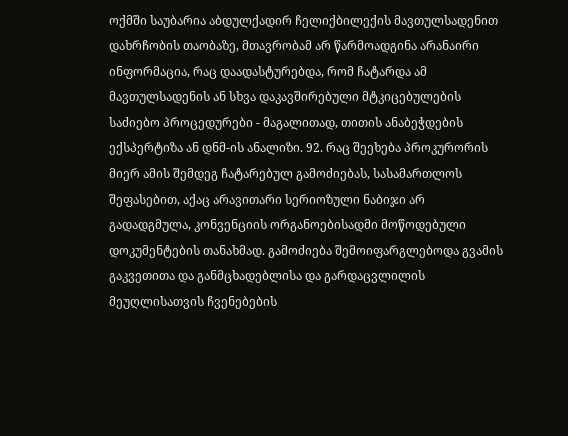ოქმში საუბარია აბდულქადირ ჩელიქბილექის მავთულსადენით დახრჩობის თაობაზე, მთავრობამ არ წარმოადგინა არანაირი ინფორმაცია, რაც დაადასტურებდა, რომ ჩატარდა ამ მავთულსადენის ან სხვა დაკავშირებული მტკიცებულების საძიებო პროცედურები - მაგალითად, თითის ანაბეჭდების ექსპერტიზა ან დნმ-ის ანალიზი. 92. რაც შეეხება პროკურორის მიერ ამის შემდეგ ჩატარებულ გამოძიებას, სასამართლოს შეფასებით, აქაც არავითარი სერიოზული ნაბიჯი არ გადადგმულა, კონვენციის ორგანოებისადმი მოწოდებული დოკუმენტების თანახმად. გამოძიება შემოიფარგლებოდა გვამის გაკვეთითა და განმცხადებლისა და გარდაცვლილის მეუღლისათვის ჩვენებების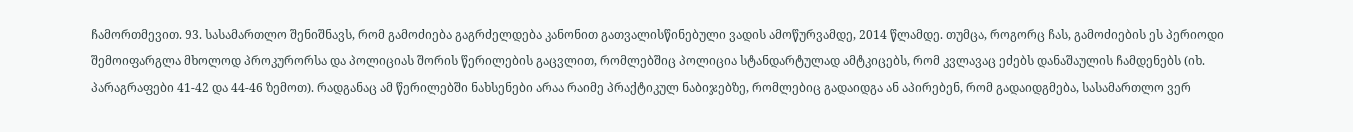ჩამორთმევით. 93. სასამართლო შენიშნავს, რომ გამოძიება გაგრძელდება კანონით გათვალისწინებული ვადის ამოწურვამდე, 2014 წლამდე. თუმცა, როგორც ჩას, გამოძიების ეს პერიოდი შემოიფარგლა მხოლოდ პროკურორსა და პოლიციას შორის წერილების გაცვლით, რომლებშიც პოლიცია სტანდარტულად ამტკიცებს, რომ კვლავაც ეძებს დანაშაულის ჩამდენებს (იხ. პარაგრაფები 41-42 და 44-46 ზემოთ). რადგანაც ამ წერილებში ნახსენები არაა რაიმე პრაქტიკულ ნაბიჯებზე, რომლებიც გადაიდგა ან აპირებენ, რომ გადაიდგმება, სასამართლო ვერ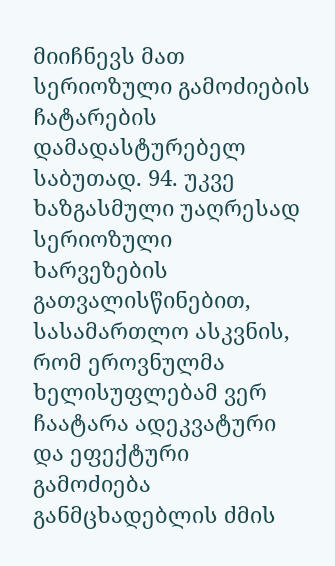მიიჩნევს მათ სერიოზული გამოძიების ჩატარების დამადასტურებელ საბუთად. 94. უკვე ხაზგასმული უაღრესად სერიოზული ხარვეზების გათვალისწინებით, სასამართლო ასკვნის, რომ ეროვნულმა ხელისუფლებამ ვერ ჩაატარა ადეკვატური და ეფექტური გამოძიება განმცხადებლის ძმის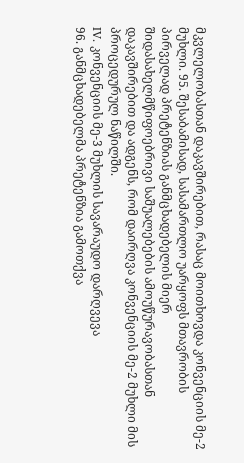მკვლელობასთან დაკავშირებით, რასაც მოითხოვდა კონვენციის მე-2 მუხლი. 95. შესაბამისად, სასამართლო უარყოფს მთავრობის პირველად პრეტენზიას განმცხადებელის მიერ შიდასახელმწიფოებრივი საშუალებების ამოუწურავობასთან დაკავშირებით და ადგენს, რომ დაირღვა კონვენციის მე-2 მუხლი მის პროცედურულ ნაწილში.
IV. კონვენციის მე-3 მუხლის სავარაუდო დარღვევა
96. განმცხადებელმა პრეტენზია გამოთქვა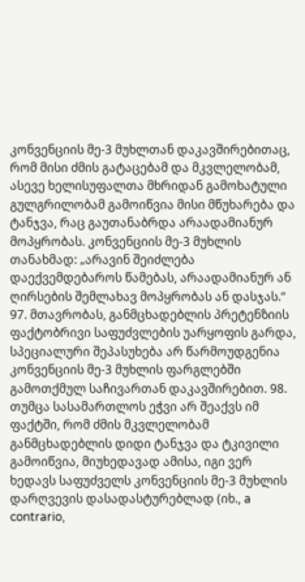კონვენციის მე-3 მუხლთან დაკავშირებითაც, რომ მისი ძმის გატაცებამ და მკვლელობამ, ასევე ხელისუფალთა მხრიდან გამოხატული გულგრილობამ გამოიწვია მისი მწუხარება და ტანჯვა, რაც გაუთანაბრდა არაადამიანურ მოპყრობას. კონვენციის მე-3 მუხლის თანახმად: „არავინ შეიძლება დაექვემდებაროს წამებას, არაადამიანურ ან ღირსების შემლახავ მოპყრობას ან დასჯას.“ 97. მთავრობას, განმცხადებლის პრეტენზიის ფაქტობრივი საფუძვლების უარყოფის გარდა, სპეციალური შეპასუხება არ წარმოუდგენია კონვენციის მე-3 მუხლის ფარგლებში გამოთქმულ საჩივართან დაკავშირებით. 98. თუმცა სასამართლოს ეჭვი არ შეაქვს იმ ფაქტში, რომ ძმის მკვლელობამ განმცხადებლის დიდი ტანჯვა და ტკივილი გამოიწვია, მიუხედავად ამისა, იგი ვერ ხედავს საფუძველს კონვენციის მე-3 მუხლის დარღვევის დასადასტურებლად (იხ., a contrario,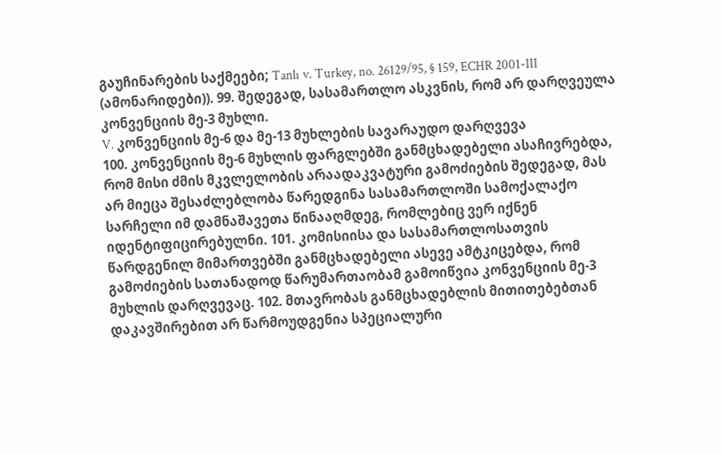გაუჩინარების საქმეები; Tanlı v. Turkey, no. 26129/95, § 159, ECHR 2001-III (ამონარიდები)). 99. შედეგად, სასამართლო ასკვნის, რომ არ დარღვეულა კონვენციის მე-3 მუხლი.
V. კონვენციის მე-6 და მე-13 მუხლების სავარაუდო დარღვევა
100. კონვენციის მე-6 მუხლის ფარგლებში განმცხადებელი ასაჩივრებდა, რომ მისი ძმის მკვლელობის არაადაკვატური გამოძიების შედეგად, მას არ მიეცა შესაძლებლობა წარედგინა სასამართლოში სამოქალაქო სარჩელი იმ დამნაშავეთა წინააღმდეგ, რომლებიც ვერ იქნენ იდენტიფიცირებულნი. 101. კომისიისა და სასამართლოსათვის წარდგენილ მიმართვებში განმცხადებელი ასევე ამტკიცებდა, რომ გამოძიების სათანადოდ წარუმართაობამ გამოიწვია კონვენციის მე-3 მუხლის დარღვევაც. 102. მთავრობას განმცხადებლის მითითებებთან დაკავშირებით არ წარმოუდგენია სპეციალური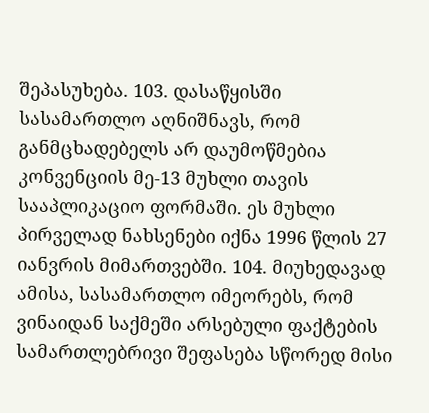შეპასუხება. 103. დასაწყისში სასამართლო აღნიშნავს, რომ განმცხადებელს არ დაუმოწმებია კონვენციის მე-13 მუხლი თავის სააპლიკაციო ფორმაში. ეს მუხლი პირველად ნახსენები იქნა 1996 წლის 27 იანვრის მიმართვებში. 104. მიუხედავად ამისა, სასამართლო იმეორებს, რომ ვინაიდან საქმეში არსებული ფაქტების სამართლებრივი შეფასება სწორედ მისი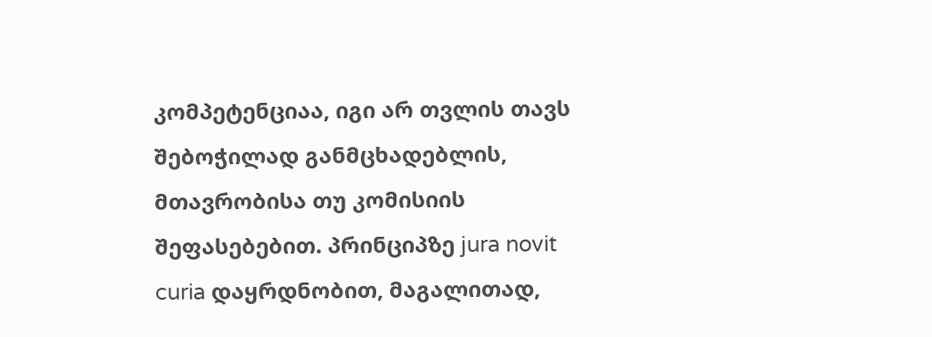კომპეტენციაა, იგი არ თვლის თავს შებოჭილად განმცხადებლის, მთავრობისა თუ კომისიის შეფასებებით. პრინციპზე jura novit curia დაყრდნობით, მაგალითად,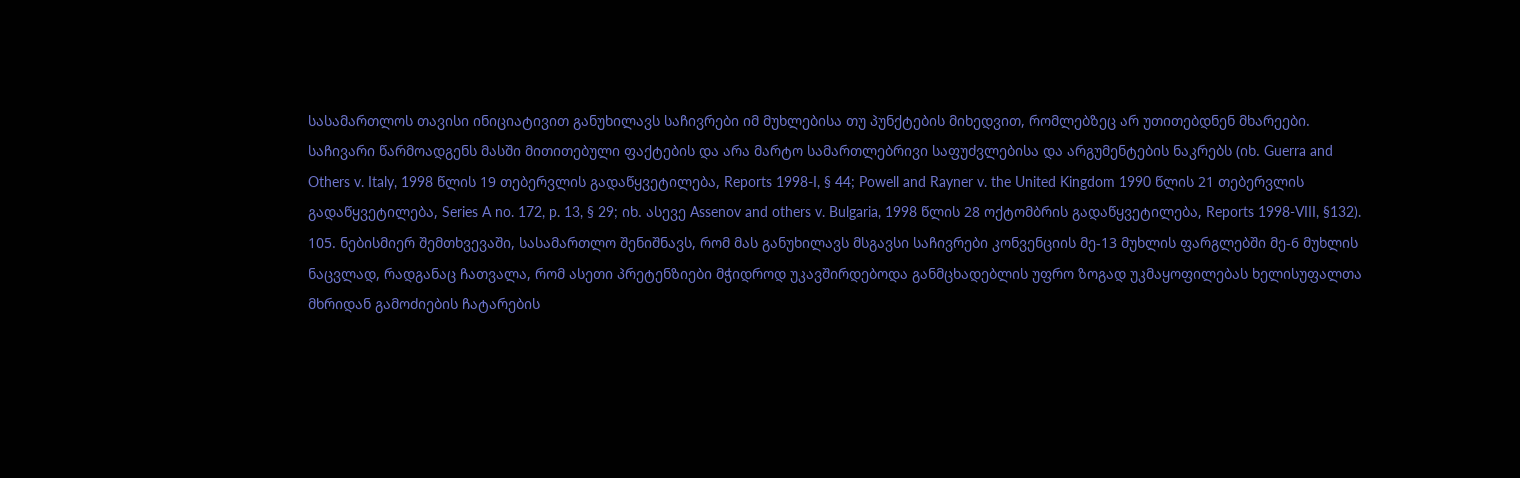სასამართლოს თავისი ინიციატივით განუხილავს საჩივრები იმ მუხლებისა თუ პუნქტების მიხედვით, რომლებზეც არ უთითებდნენ მხარეები. საჩივარი წარმოადგენს მასში მითითებული ფაქტების და არა მარტო სამართლებრივი საფუძვლებისა და არგუმენტების ნაკრებს (იხ. Guerra and Others v. Italy, 1998 წლის 19 თებერვლის გადაწყვეტილება, Reports 1998-I, § 44; Powell and Rayner v. the United Kingdom 1990 წლის 21 თებერვლის გადაწყვეტილება, Series A no. 172, p. 13, § 29; იხ. ასევე Assenov and others v. Bulgaria, 1998 წლის 28 ოქტომბრის გადაწყვეტილება, Reports 1998-VIII, §132).
105. ნებისმიერ შემთხვევაში, სასამართლო შენიშნავს, რომ მას განუხილავს მსგავსი საჩივრები კონვენციის მე-13 მუხლის ფარგლებში მე-6 მუხლის ნაცვლად, რადგანაც ჩათვალა, რომ ასეთი პრეტენზიები მჭიდროდ უკავშირდებოდა განმცხადებლის უფრო ზოგად უკმაყოფილებას ხელისუფალთა მხრიდან გამოძიების ჩატარების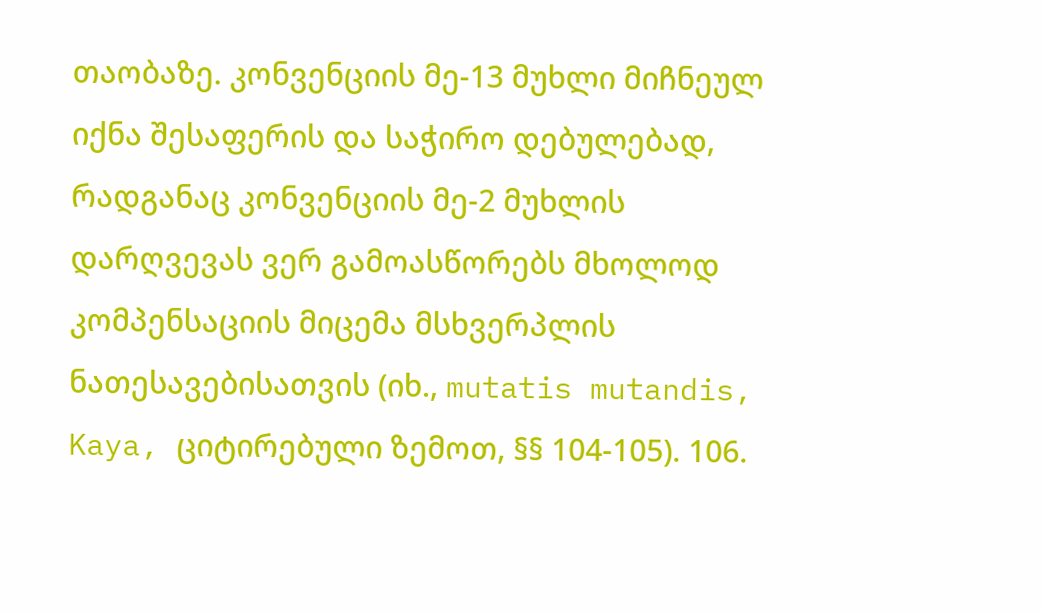თაობაზე. კონვენციის მე-13 მუხლი მიჩნეულ იქნა შესაფერის და საჭირო დებულებად, რადგანაც კონვენციის მე-2 მუხლის დარღვევას ვერ გამოასწორებს მხოლოდ კომპენსაციის მიცემა მსხვერპლის ნათესავებისათვის (იხ., mutatis mutandis, Kaya, ციტირებული ზემოთ, §§ 104-105). 106.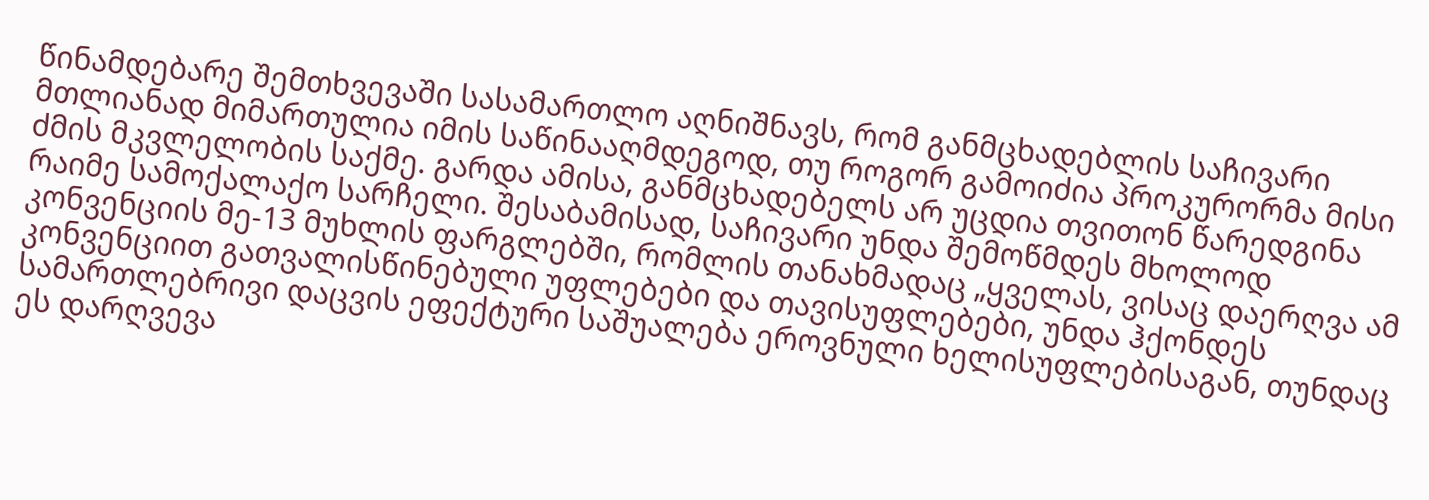წინამდებარე შემთხვევაში სასამართლო აღნიშნავს, რომ განმცხადებლის საჩივარი მთლიანად მიმართულია იმის საწინააღმდეგოდ, თუ როგორ გამოიძია პროკურორმა მისი ძმის მკვლელობის საქმე. გარდა ამისა, განმცხადებელს არ უცდია თვითონ წარედგინა რაიმე სამოქალაქო სარჩელი. შესაბამისად, საჩივარი უნდა შემოწმდეს მხოლოდ კონვენციის მე-13 მუხლის ფარგლებში, რომლის თანახმადაც „ყველას, ვისაც დაერღვა ამ კონვენციით გათვალისწინებული უფლებები და თავისუფლებები, უნდა ჰქონდეს სამართლებრივი დაცვის ეფექტური საშუალება ეროვნული ხელისუფლებისაგან, თუნდაც ეს დარღვევა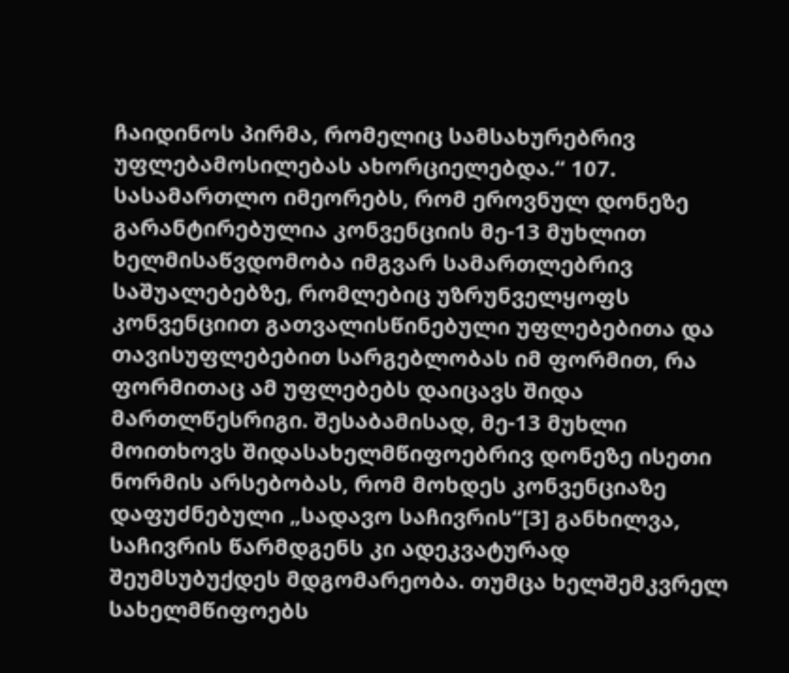ჩაიდინოს პირმა, რომელიც სამსახურებრივ უფლებამოსილებას ახორციელებდა.“ 107. სასამართლო იმეორებს, რომ ეროვნულ დონეზე გარანტირებულია კონვენციის მე-13 მუხლით ხელმისაწვდომობა იმგვარ სამართლებრივ საშუალებებზე, რომლებიც უზრუნველყოფს კონვენციით გათვალისწინებული უფლებებითა და თავისუფლებებით სარგებლობას იმ ფორმით, რა ფორმითაც ამ უფლებებს დაიცავს შიდა მართლწესრიგი. შესაბამისად, მე-13 მუხლი მოითხოვს შიდასახელმწიფოებრივ დონეზე ისეთი ნორმის არსებობას, რომ მოხდეს კონვენციაზე დაფუძნებული „სადავო საჩივრის“[3] განხილვა, საჩივრის წარმდგენს კი ადეკვატურად შეუმსუბუქდეს მდგომარეობა. თუმცა ხელშემკვრელ სახელმწიფოებს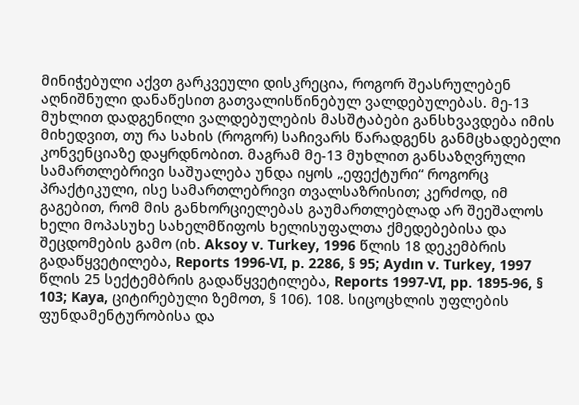მინიჭებული აქვთ გარკვეული დისკრეცია, როგორ შეასრულებენ აღნიშნული დანაწესით გათვალისწინებულ ვალდებულებას. მე-13 მუხლით დადგენილი ვალდებულების მასშტაბები განსხვავდება იმის მიხედვით, თუ რა სახის (როგორ) საჩივარს წარადგენს განმცხადებელი კონვენციაზე დაყრდნობით. მაგრამ მე-13 მუხლით განსაზღვრული სამართლებრივი საშუალება უნდა იყოს „ეფექტური“ როგორც პრაქტიკული, ისე სამართლებრივი თვალსაზრისით; კერძოდ, იმ გაგებით, რომ მის განხორციელებას გაუმართლებლად არ შეეშალოს ხელი მოპასუხე სახელმწიფოს ხელისუფალთა ქმედებებისა და შეცდომების გამო (იხ. Aksoy v. Turkey, 1996 წლის 18 დეკემბრის გადაწყვეტილება, Reports 1996-VI, p. 2286, § 95; Aydın v. Turkey, 1997 წლის 25 სექტემბრის გადაწყვეტილება, Reports 1997-VI, pp. 1895-96, § 103; Kaya, ციტირებული ზემოთ, § 106). 108. სიცოცხლის უფლების ფუნდამენტურობისა და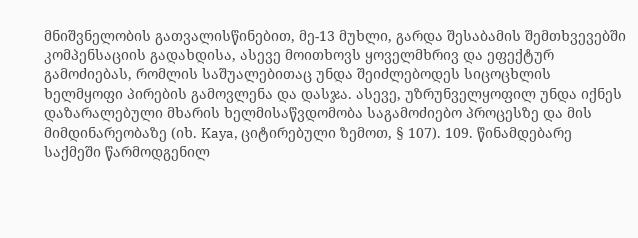მნიშვნელობის გათვალისწინებით, მე-13 მუხლი, გარდა შესაბამის შემთხვევებში კომპენსაციის გადახდისა, ასევე მოითხოვს ყოველმხრივ და ეფექტურ გამოძიებას, რომლის საშუალებითაც უნდა შეიძლებოდეს სიცოცხლის ხელმყოფი პირების გამოვლენა და დასჯა. ასევე, უზრუნველყოფილ უნდა იქნეს დაზარალებული მხარის ხელმისაწვდომობა საგამოძიებო პროცესზე და მის მიმდინარეობაზე (იხ. Kaya, ციტირებული ზემოთ, § 107). 109. წინამდებარე საქმეში წარმოდგენილ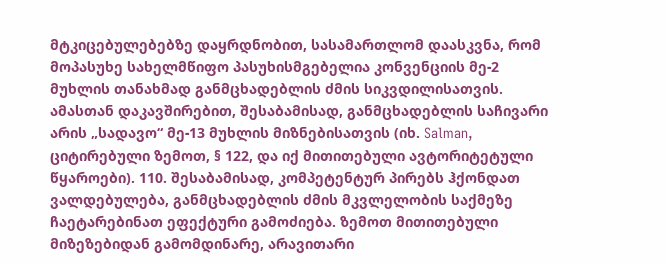მტკიცებულებებზე დაყრდნობით, სასამართლომ დაასკვნა, რომ მოპასუხე სახელმწიფო პასუხისმგებელია კონვენციის მე-2 მუხლის თანახმად განმცხადებლის ძმის სიკვდილისათვის. ამასთან დაკავშირებით, შესაბამისად, განმცხადებლის საჩივარი არის „სადავო“ მე-13 მუხლის მიზნებისათვის (იხ. Salman, ციტირებული ზემოთ, § 122, და იქ მითითებული ავტორიტეტული წყაროები). 110. შესაბამისად, კომპეტენტურ პირებს ჰქონდათ ვალდებულება, განმცხადებლის ძმის მკვლელობის საქმეზე ჩაეტარებინათ ეფექტური გამოძიება. ზემოთ მითითებული მიზეზებიდან გამომდინარე, არავითარი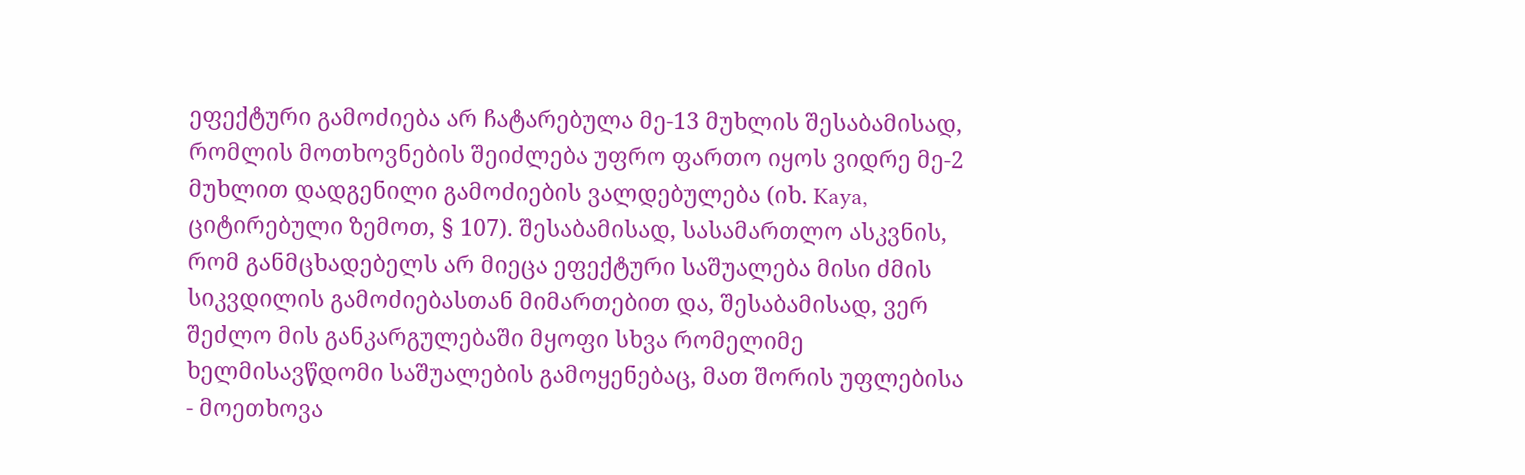ეფექტური გამოძიება არ ჩატარებულა მე-13 მუხლის შესაბამისად, რომლის მოთხოვნების შეიძლება უფრო ფართო იყოს ვიდრე მე-2 მუხლით დადგენილი გამოძიების ვალდებულება (იხ. Kaya, ციტირებული ზემოთ, § 107). შესაბამისად, სასამართლო ასკვნის, რომ განმცხადებელს არ მიეცა ეფექტური საშუალება მისი ძმის სიკვდილის გამოძიებასთან მიმართებით და, შესაბამისად, ვერ შეძლო მის განკარგულებაში მყოფი სხვა რომელიმე ხელმისავწდომი საშუალების გამოყენებაც, მათ შორის უფლებისა - მოეთხოვა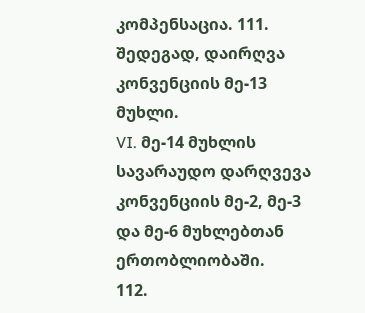კომპენსაცია. 111. შედეგად, დაირღვა კონვენციის მე-13 მუხლი.
VI. მე-14 მუხლის სავარაუდო დარღვევა კონვენციის მე-2, მე-3 და მე-6 მუხლებთან ერთობლიობაში.
112.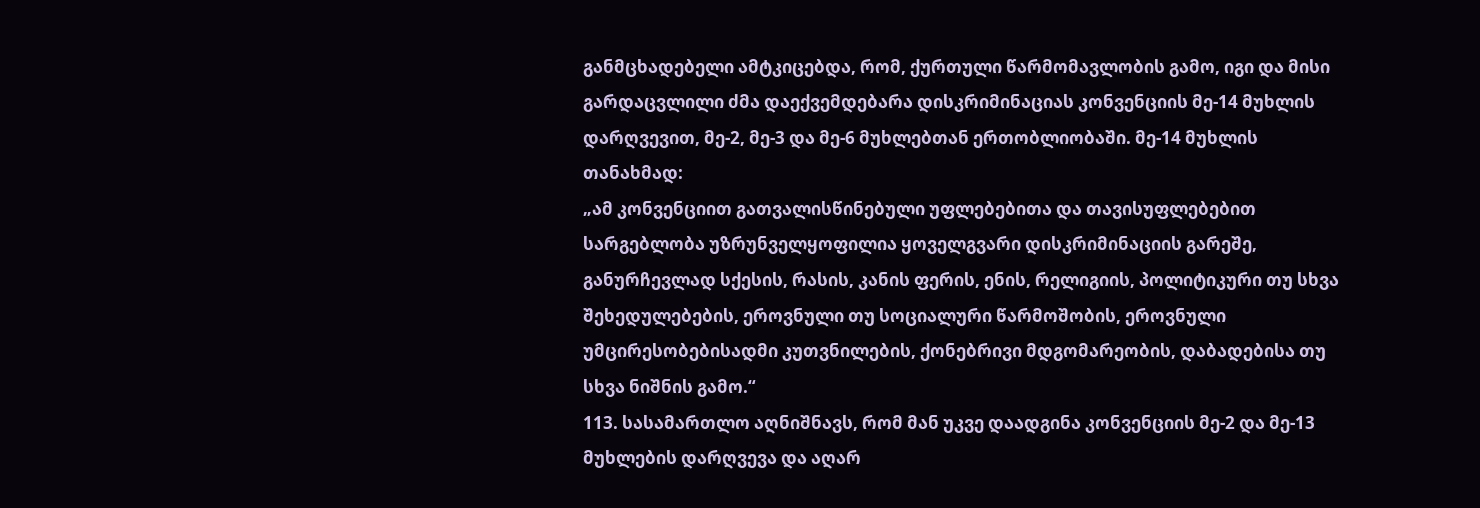განმცხადებელი ამტკიცებდა, რომ, ქურთული წარმომავლობის გამო, იგი და მისი გარდაცვლილი ძმა დაექვემდებარა დისკრიმინაციას კონვენციის მე-14 მუხლის დარღვევით, მე-2, მე-3 და მე-6 მუხლებთან ერთობლიობაში. მე-14 მუხლის თანახმად:
„ამ კონვენციით გათვალისწინებული უფლებებითა და თავისუფლებებით სარგებლობა უზრუნველყოფილია ყოველგვარი დისკრიმინაციის გარეშე, განურჩევლად სქესის, რასის, კანის ფერის, ენის, რელიგიის, პოლიტიკური თუ სხვა შეხედულებების, ეროვნული თუ სოციალური წარმოშობის, ეროვნული უმცირესობებისადმი კუთვნილების, ქონებრივი მდგომარეობის, დაბადებისა თუ სხვა ნიშნის გამო.“
113. სასამართლო აღნიშნავს, რომ მან უკვე დაადგინა კონვენციის მე-2 და მე-13 მუხლების დარღვევა და აღარ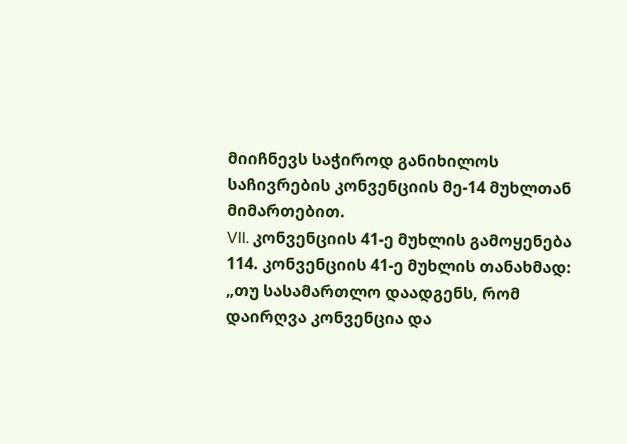მიიჩნევს საჭიროდ განიხილოს საჩივრების კონვენციის მე-14 მუხლთან მიმართებით.
VII. კონვენციის 41-ე მუხლის გამოყენება
114. კონვენციის 41-ე მუხლის თანახმად:
„თუ სასამართლო დაადგენს, რომ დაირღვა კონვენცია და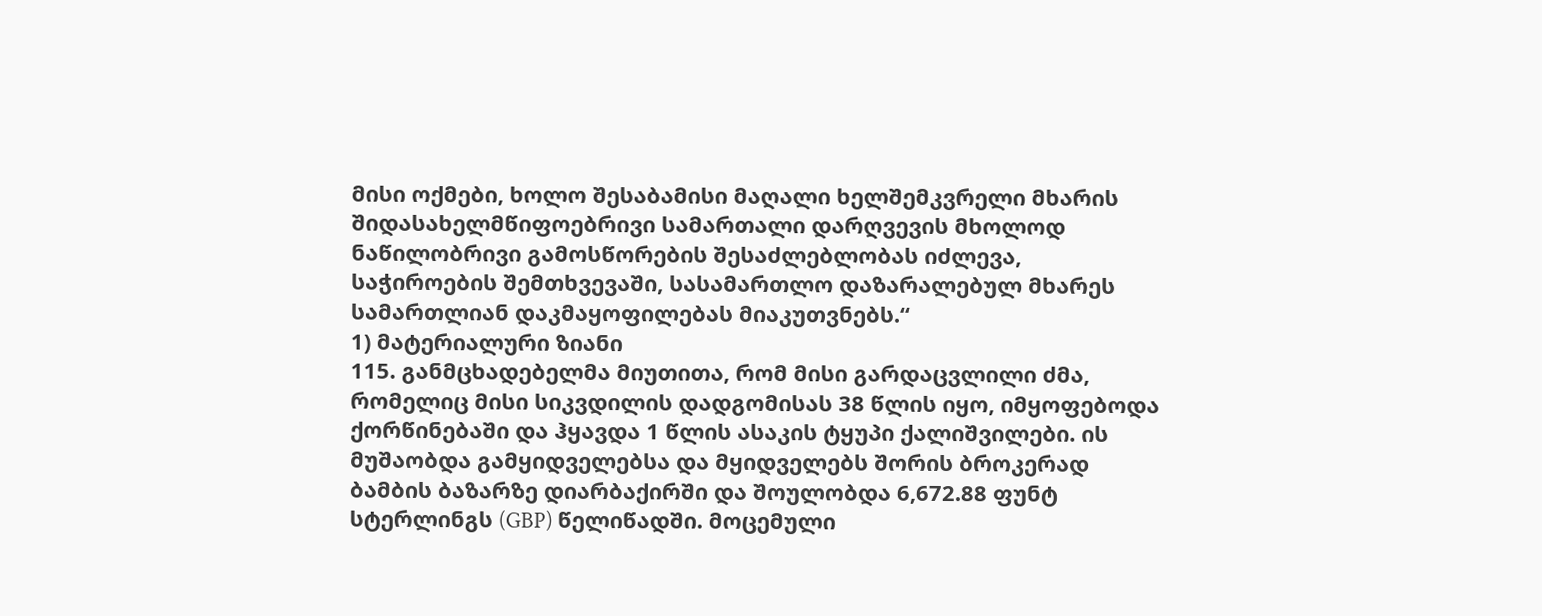მისი ოქმები, ხოლო შესაბამისი მაღალი ხელშემკვრელი მხარის შიდასახელმწიფოებრივი სამართალი დარღვევის მხოლოდ ნაწილობრივი გამოსწორების შესაძლებლობას იძლევა, საჭიროების შემთხვევაში, სასამართლო დაზარალებულ მხარეს სამართლიან დაკმაყოფილებას მიაკუთვნებს.“
1) მატერიალური ზიანი
115. განმცხადებელმა მიუთითა, რომ მისი გარდაცვლილი ძმა, რომელიც მისი სიკვდილის დადგომისას 38 წლის იყო, იმყოფებოდა ქორწინებაში და ჰყავდა 1 წლის ასაკის ტყუპი ქალიშვილები. ის მუშაობდა გამყიდველებსა და მყიდველებს შორის ბროკერად ბამბის ბაზარზე დიარბაქირში და შოულობდა 6,672.88 ფუნტ სტერლინგს (GBP) წელიწადში. მოცემული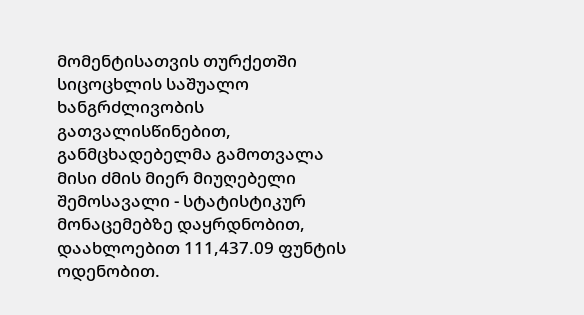მომენტისათვის თურქეთში სიცოცხლის საშუალო ხანგრძლივობის გათვალისწინებით, განმცხადებელმა გამოთვალა მისი ძმის მიერ მიუღებელი შემოსავალი - სტატისტიკურ მონაცემებზე დაყრდნობით, დაახლოებით 111,437.09 ფუნტის ოდენობით.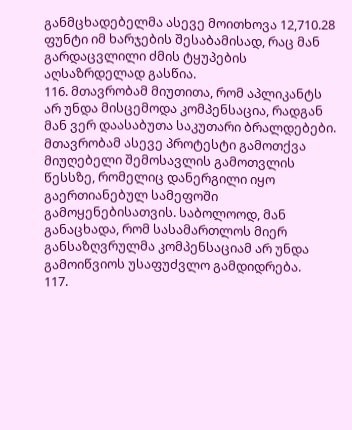განმცხადებელმა ასევე მოითხოვა 12,710.28 ფუნტი იმ ხარჯების შესაბამისად, რაც მან გარდაცვლილი ძმის ტყუპების აღსაზრდელად გასწია.
116. მთავრობამ მიუთითა, რომ აპლიკანტს არ უნდა მისცემოდა კომპენსაცია, რადგან მან ვერ დაასაბუთა საკუთარი ბრალდებები. მთავრობამ ასევე პროტესტი გამოთქვა მიუღებელი შემოსავლის გამოთვლის წესსზე, რომელიც დანერგილი იყო გაერთიანებულ სამეფოში გამოყენებისათვის. საბოლოოდ, მან განაცხადა, რომ სასამართლოს მიერ განსაზღვრულმა კომპენსაციამ არ უნდა გამოიწვიოს უსაფუძვლო გამდიდრება.
117.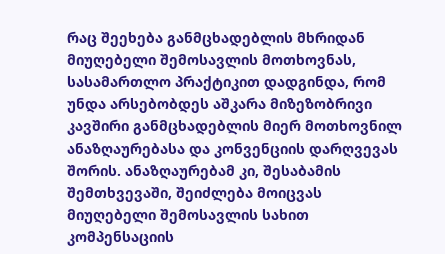რაც შეეხება განმცხადებლის მხრიდან მიუღებელი შემოსავლის მოთხოვნას, სასამართლო პრაქტიკით დადგინდა, რომ უნდა არსებობდეს აშკარა მიზეზობრივი კავშირი განმცხადებლის მიერ მოთხოვნილ ანაზღაურებასა და კონვენციის დარღვევას შორის. ანაზღაურებამ კი, შესაბამის შემთხვევაში, შეიძლება მოიცვას მიუღებელი შემოსავლის სახით კომპენსაციის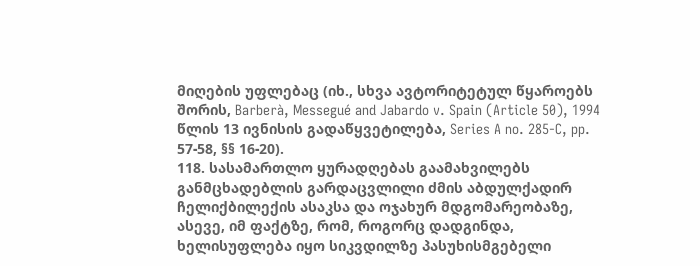მიღების უფლებაც (იხ., სხვა ავტორიტეტულ წყაროებს შორის, Barberà, Messegué and Jabardo v. Spain (Article 50), 1994 წლის 13 ივნისის გადაწყვეტილება, Series A no. 285-C, pp. 57-58, §§ 16-20).
118. სასამართლო ყურადღებას გაამახვილებს განმცხადებლის გარდაცვლილი ძმის აბდულქადირ ჩელიქბილექის ასაკსა და ოჯახურ მდგომარეობაზე, ასევე, იმ ფაქტზე, რომ, როგორც დადგინდა, ხელისუფლება იყო სიკვდილზე პასუხისმგებელი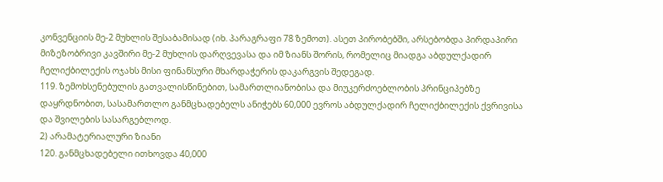კონვენციის მე-2 მუხლის შესაბამისად (იხ. პარაგრაფი 78 ზემოთ). ასეთ პირობებში, არსებობდა პირდაპირი მიზეზობრივი კავშირი მე-2 მუხლის დარღვევასა და იმ ზიანს შორის, რომელიც მიადგა აბდულქადირ ჩელიქბილექის ოჯახს მისი ფინანსური მხარდაჭერის დაკარგვის შედეგად.
119. ზემოხსენებულის გათვალისწინებით, სამართლიანობისა და მიუკერძოებლობის პრინციპებზე დაყრდნობით, სასამართლო განმცხადებელს ანიჭებს 60,000 ევროს აბდულქადირ ჩელიქბილექის ქვრივისა და შვილების სასარგებლოდ.
2) არამატერიალური ზიანი
120. განმცხადებელი ითხოვდა 40,000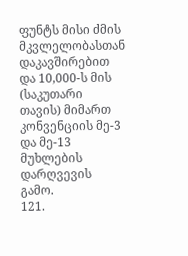ფუნტს მისი ძმის მკვლელობასთან დაკავშირებით და 10,000-ს მის (საკუთარი თავის) მიმართ კონვენციის მე-3 და მე-13 მუხლების დარღვევის გამო.
121.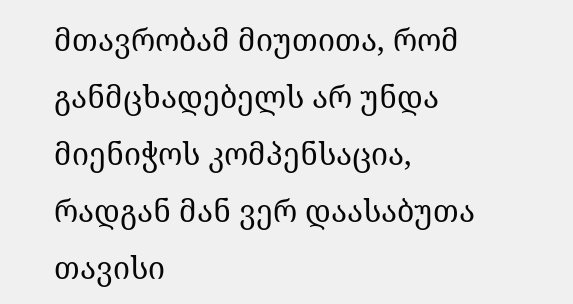მთავრობამ მიუთითა, რომ განმცხადებელს არ უნდა მიენიჭოს კომპენსაცია, რადგან მან ვერ დაასაბუთა თავისი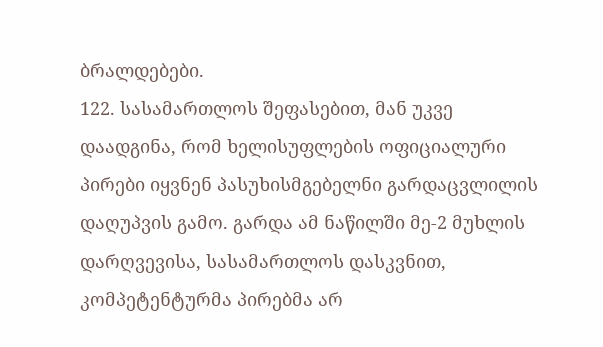ბრალდებები.
122. სასამართლოს შეფასებით, მან უკვე დაადგინა, რომ ხელისუფლების ოფიციალური პირები იყვნენ პასუხისმგებელნი გარდაცვლილის დაღუპვის გამო. გარდა ამ ნაწილში მე-2 მუხლის დარღვევისა, სასამართლოს დასკვნით, კომპეტენტურმა პირებმა არ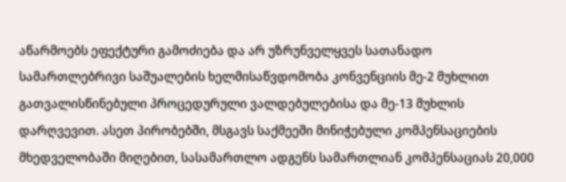აწარმოებს ეფექტური გამოძიება და არ უზრუნველყვეს სათანადო სამართლებრივი საშუალების ხელმისაწვდომობა კონვენციის მე-2 მუხლით გათვალისწინებული პროცედურული ვალდებულებისა და მე-13 მუხლის დარღვევით. ასეთ პირობებში, მსგავს საქმეეში მინიჭებული კომპენსაციების მხედველობაში მიღებით, სასამართლო ადგენს სამართლიან კომპენსაციას 20,000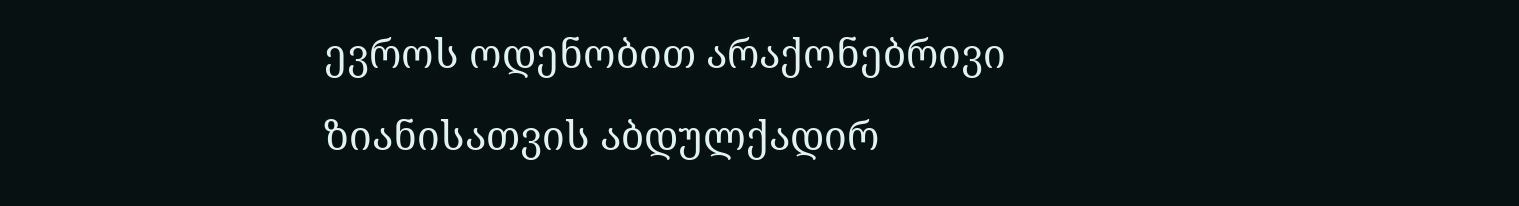ევროს ოდენობით არაქონებრივი ზიანისათვის აბდულქადირ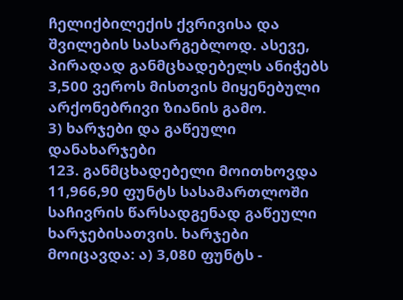ჩელიქბილექის ქვრივისა და შვილების სასარგებლოდ. ასევე, პირადად განმცხადებელს ანიჭებს 3,500 ვეროს მისთვის მიყენებული არქონებრივი ზიანის გამო.
3) ხარჯები და გაწეული დანახარჯები
123. განმცხადებელი მოითხოვდა 11,966,90 ფუნტს სასამართლოში საჩივრის წარსადგენად გაწეული ხარჯებისათვის. ხარჯები მოიცავდა: ა) 3,080 ფუნტს -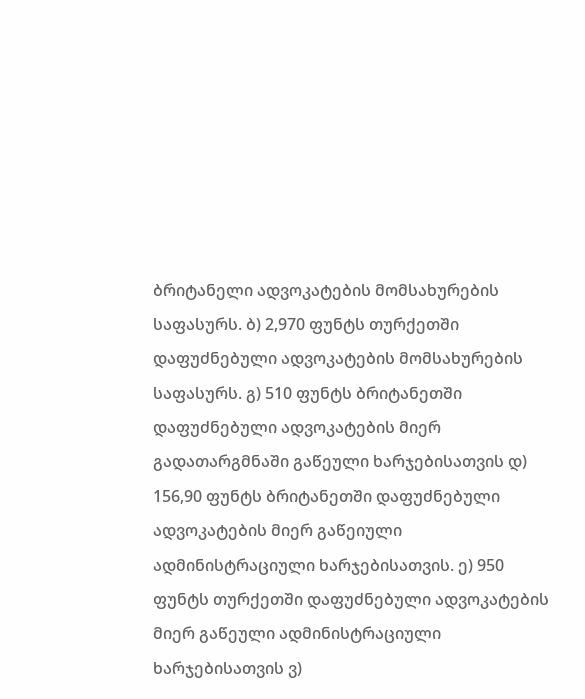ბრიტანელი ადვოკატების მომსახურების საფასურს. ბ) 2,970 ფუნტს თურქეთში დაფუძნებული ადვოკატების მომსახურების საფასურს. გ) 510 ფუნტს ბრიტანეთში დაფუძნებული ადვოკატების მიერ გადათარგმნაში გაწეული ხარჯებისათვის დ) 156,90 ფუნტს ბრიტანეთში დაფუძნებული ადვოკატების მიერ გაწეიული ადმინისტრაციული ხარჯებისათვის. ე) 950 ფუნტს თურქეთში დაფუძნებული ადვოკატების მიერ გაწეული ადმინისტრაციული ხარჯებისათვის ვ)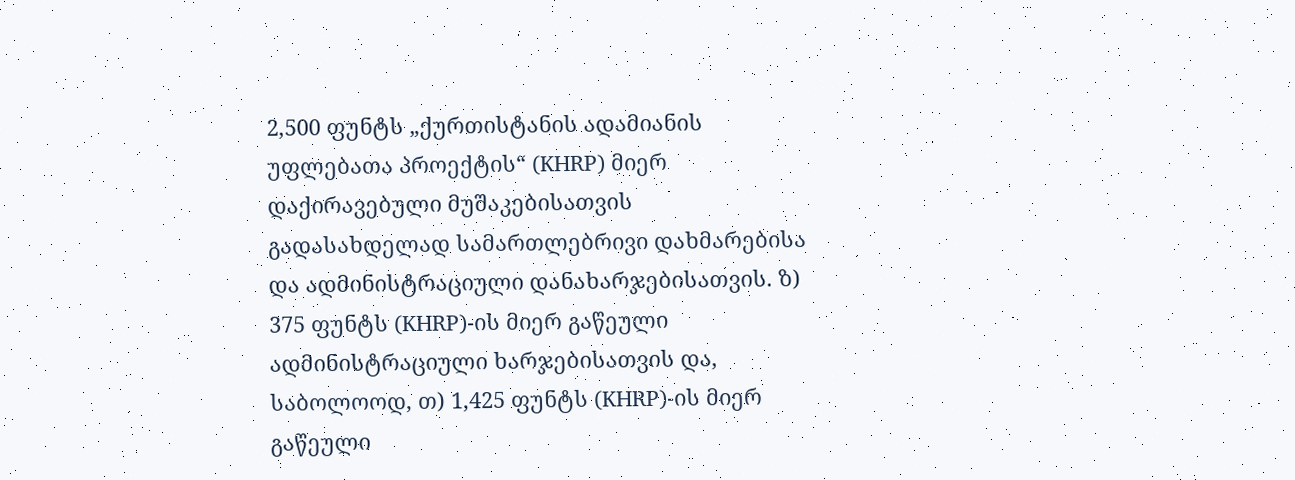2,500 ფუნტს „ქურთისტანის ადამიანის უფლებათა პროექტის“ (KHRP) მიერ დაქირავებული მუშაკებისათვის გადასახდელად სამართლებრივი დახმარებისა და ადმინისტრაციული დანახარჯებისათვის. ზ) 375 ფუნტს (KHRP)-ის მიერ გაწეული ადმინისტრაციული ხარჯებისათვის და, საბოლოოდ, თ) 1,425 ფუნტს (KHRP)-ის მიერ გაწეული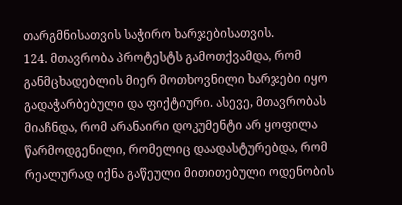თარგმნისათვის საჭირო ხარჯებისათვის.
124. მთავრობა პროტესტს გამოთქვამდა, რომ განმცხადებლის მიერ მოთხოვნილი ხარჯები იყო გადაჭარბებული და ფიქტიური. ასევე, მთავრობას მიაჩნდა, რომ არანაირი დოკუმენტი არ ყოფილა წარმოდგენილი, რომელიც დაადასტურებდა, რომ რეალურად იქნა გაწეული მითითებული ოდენობის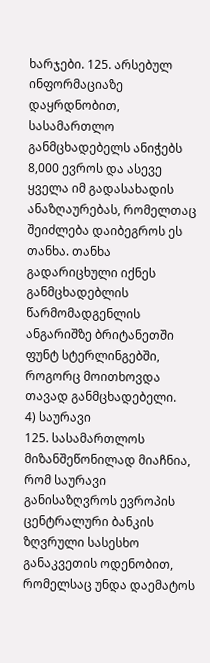ხარჯები. 125. არსებულ ინფორმაციაზე დაყრდნობით, სასამართლო განმცხადებელს ანიჭებს 8,000 ევროს და ასევე ყველა იმ გადასახადის ანაზღაურებას, რომელთაც შეიძლება დაიბეგროს ეს თანხა. თანხა გადარიცხული იქნეს განმცხადებლის წარმომადგენლის ანგარიშზე ბრიტანეთში ფუნტ სტერლინგებში, როგორც მოითხოვდა თავად განმცხადებელი.
4) საურავი
125. სასამართლოს მიზანშეწონილად მიაჩნია, რომ საურავი განისაზღვროს ევროპის ცენტრალური ბანკის ზღვრული სასესხო განაკვეთის ოდენობით, რომელსაც უნდა დაემატოს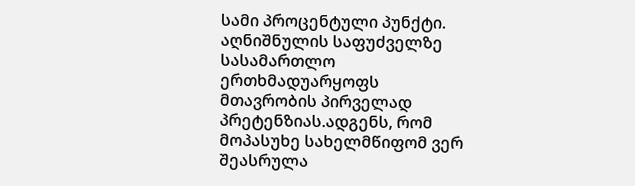სამი პროცენტული პუნქტი.
აღნიშნულის საფუძველზე სასამართლო ერთხმადუარყოფს მთავრობის პირველად პრეტენზიას.ადგენს, რომ მოპასუხე სახელმწიფომ ვერ შეასრულა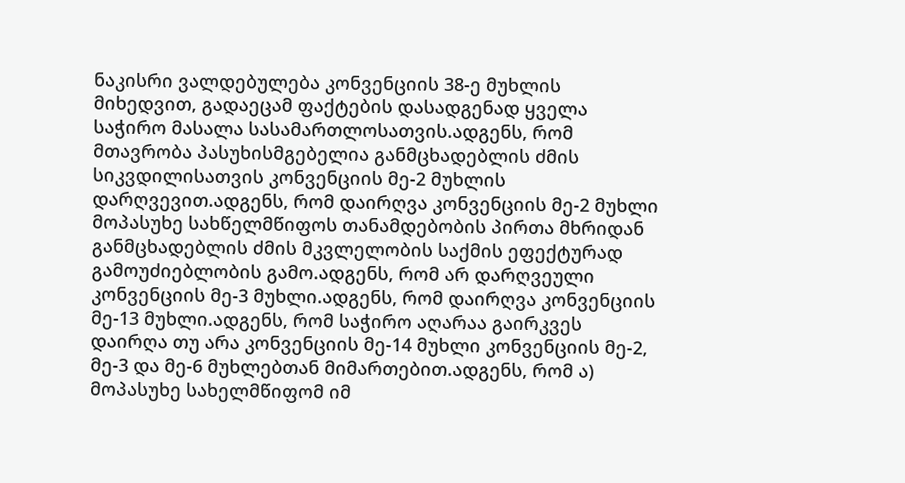ნაკისრი ვალდებულება კონვენციის 38-ე მუხლის მიხედვით, გადაეცამ ფაქტების დასადგენად ყველა საჭირო მასალა სასამართლოსათვის.ადგენს, რომ მთავრობა პასუხისმგებელია განმცხადებლის ძმის სიკვდილისათვის კონვენციის მე-2 მუხლის დარღვევით.ადგენს, რომ დაირღვა კონვენციის მე-2 მუხლი მოპასუხე სახწელმწიფოს თანამდებობის პირთა მხრიდან განმცხადებლის ძმის მკვლელობის საქმის ეფექტურად გამოუძიებლობის გამო.ადგენს, რომ არ დარღვეული კონვენციის მე-3 მუხლი.ადგენს, რომ დაირღვა კონვენციის მე-13 მუხლი.ადგენს, რომ საჭირო აღარაა გაირკვეს დაირღა თუ არა კონვენციის მე-14 მუხლი კონვენციის მე-2, მე-3 და მე-6 მუხლებთან მიმართებით.ადგენს, რომ ა) მოპასუხე სახელმწიფომ იმ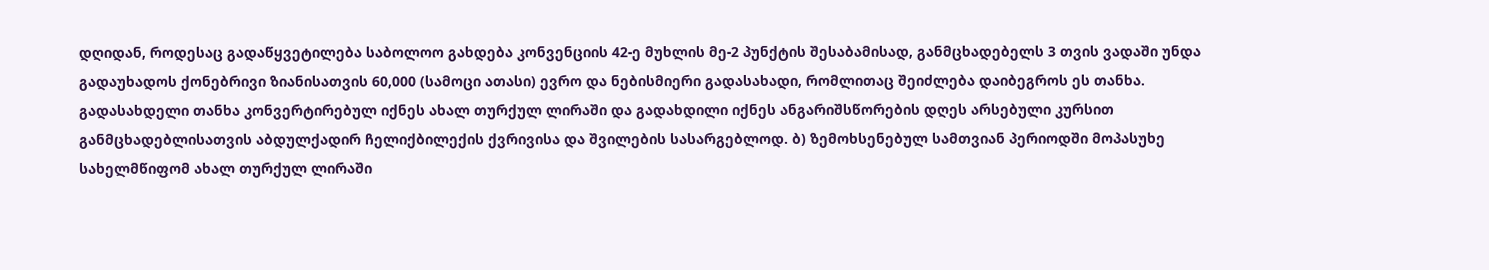დღიდან, როდესაც გადაწყვეტილება საბოლოო გახდება კონვენციის 42-ე მუხლის მე-2 პუნქტის შესაბამისად, განმცხადებელს 3 თვის ვადაში უნდა გადაუხადოს ქონებრივი ზიანისათვის 60,000 (სამოცი ათასი) ევრო და ნებისმიერი გადასახადი, რომლითაც შეიძლება დაიბეგროს ეს თანხა. გადასახდელი თანხა კონვერტირებულ იქნეს ახალ თურქულ ლირაში და გადახდილი იქნეს ანგარიშსწორების დღეს არსებული კურსით განმცხადებლისათვის აბდულქადირ ჩელიქბილექის ქვრივისა და შვილების სასარგებლოდ. ბ) ზემოხსენებულ სამთვიან პერიოდში მოპასუხე სახელმწიფომ ახალ თურქულ ლირაში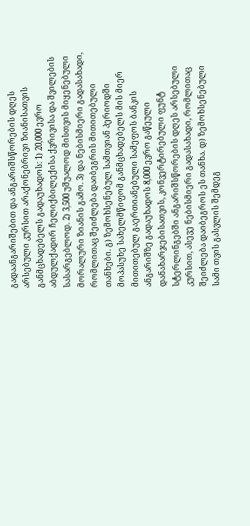გადაანგარიშებით და ანგარიშსწორების დღეს არსებული კურსით არაქონებრივი ზიანისათვის განმცხადებელს გადაუხადოს: 1) 20,000 ევრო აბდულქადირ ჩელიქბილექისა ქვრივისა და შვილების სასარგებლოდ. 2) 3,500 უშუალოდ მისთვის მიყენებული მორალური ზიანის გამო. 3) და ნებისმიერი გადასახადი, რომლითაც შეიძლება დაიბეგრის მითითებული თანხები. გ) ზემოხსენებულ სამთვიან პერიოდში მოპასუხე სახელმწიფომ განმცხადებელს მის მიერ მითითებულ გაერთიანებული სამეფოს ბანკის ანგარიშზე გადაუხადოს 8,000 ევრო გაწეული დანახარჯებისათვის, კონვერტირებული ფუნტ სტერლინგებში ანგარიშსწორების დღეს არსებული კურსით, ასევე ნებისმიერი გადასახადი, რომლითაც შეიძლება დაიბეგროს ეს თანხა. დ) ზემოხსენებული სამი თვის გასვლის შემდეგ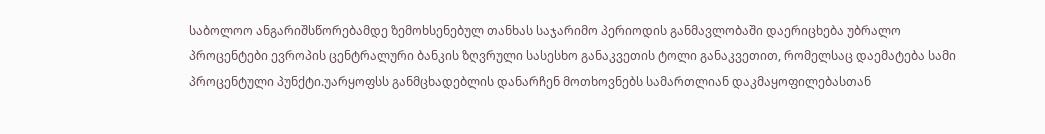საბოლოო ანგარიშსწორებამდე ზემოხსენებულ თანხას საჯარიმო პერიოდის განმავლობაში დაერიცხება უბრალო პროცენტები ევროპის ცენტრალური ბანკის ზღვრული სასესხო განაკვეთის ტოლი განაკვეთით, რომელსაც დაემატება სამი პროცენტული პუნქტი.უარყოფსს განმცხადებლის დანარჩენ მოთხოვნებს სამართლიან დაკმაყოფილებასთან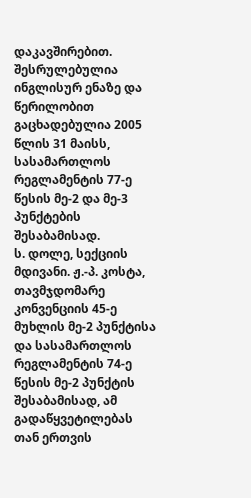დაკავშირებით.
შესრულებულია ინგლისურ ენაზე და წერილობით გაცხადებულია 2005 წლის 31 მაისს, სასამართლოს რეგლამენტის 77-ე წესის მე-2 და მე-3 პუნქტების შესაბამისად.
ს. დოლე, სექციის მდივანი. ჟ.-პ. კოსტა, თავმჯდომარე
კონვენციის 45-ე მუხლის მე-2 პუნქტისა და სასამართლოს რეგლამენტის 74-ე წესის მე-2 პუნქტის შესაბამისად, ამ გადაწყვეტილებას თან ერთვის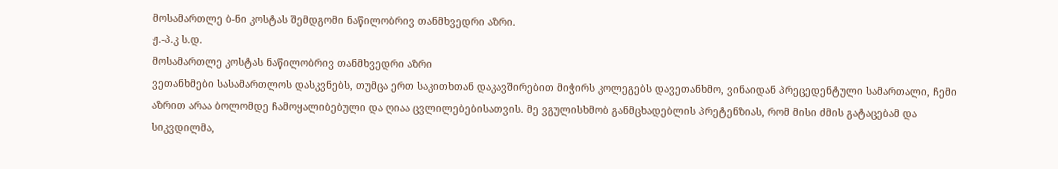მოსამართლე ბ-ნი კოსტას შემდგომი ნაწილობრივ თანმხვედრი აზრი.
ჟ.-პ.კ ს.დ.
მოსამართლე კოსტას ნაწილობრივ თანმხვედრი აზრი
ვეთანხმები სასამართლოს დასკვნებს, თუმცა ერთ საკითხთან დაკავშირებით მიჭირს კოლეგებს დავეთანხმო, ვინაიდან პრეცედენტული სამართალი, ჩემი აზრით არაა ბოლომდე ჩამოყალიბებული და ღიაა ცვლილებებისათვის. მე ვგულისხმობ განმცხადებლის პრეტენზიას, რომ მისი ძმის გატაცებამ და სიკვდილმა,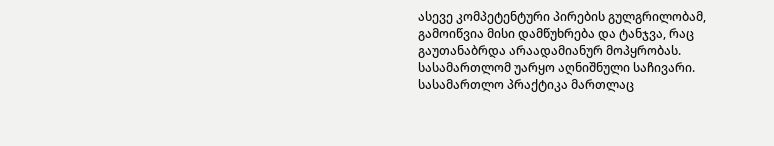ასევე კომპეტენტური პირების გულგრილობამ, გამოიწვია მისი დამწუხრება და ტანჯვა, რაც გაუთანაბრდა არაადამიანურ მოპყრობას. სასამართლომ უარყო აღნიშნული საჩივარი.
სასამართლო პრაქტიკა მართლაც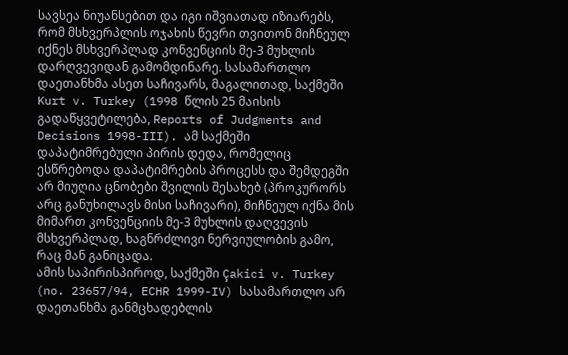სავსეა ნიუანსებით და იგი იშვიათად იზიარებს, რომ მსხვერპლის ოჯახის წევრი თვითონ მიჩნეულ იქნეს მსხვერპლად კონვენციის მე-3 მუხლის დარღვევიდან გამომდინარე. სასამართლო დაეთანხმა ასეთ საჩივარს, მაგალითად, საქმეში Kurt v. Turkey (1998 წლის 25 მაისის გადაწყვეტილება, Reports of Judgments and Decisions 1998-III). ამ საქმეში დაპატიმრებული პირის დედა, რომელიც ესწრებოდა დაპატიმრების პროცესს და შემდეგში არ მიუღია ცნობები შვილის შესახებ (პროკურორს არც განუხილავს მისი საჩივარი), მიჩნეულ იქნა მის მიმართ კონვენციის მე-3 მუხლის დაღვევის მსხვერპლად, ხაგნრძლივი ნერვიულობის გამო, რაც მან განიცადა.
ამის საპირისპიროდ, საქმეში Çakici v. Turkey (no. 23657/94, ECHR 1999-IV) სასამართლო არ დაეთანხმა განმცხადებლის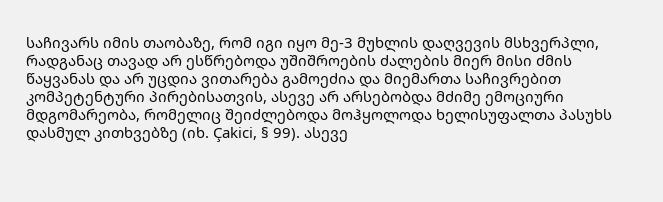საჩივარს იმის თაობაზე, რომ იგი იყო მე-3 მუხლის დაღვევის მსხვერპლი, რადგანაც თავად არ ესწრებოდა უშიშროების ძალების მიერ მისი ძმის წაყვანას და არ უცდია ვითარება გამოეძია და მიემართა საჩივრებით კომპეტენტური პირებისათვის, ასევე არ არსებობდა მძიმე ემოციური მდგომარეობა, რომელიც შეიძლებოდა მოჰყოლოდა ხელისუფალთა პასუხს დასმულ კითხვებზე (იხ. Çakici, § 99). ასევე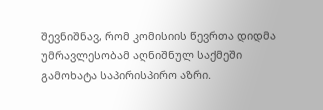შევნიშნავ, რომ კომისიის წევრთა დიდმა უმრავლესობამ აღნიშნულ საქმეში გამოხატა საპირისპირო აზრი.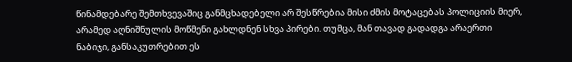წინამდებარე შემთხვევაშიც განმცხადებელი არ შესწრებია მისი ძმის მოტაცებას პოლიციის მიერ, არამედ აღნიშნულის მოწმენი გახლდნენ სხვა პირები. თუმცა, მან თავად გადადგა არაერთი ნაბიჯი, განსაკუთრებით ეს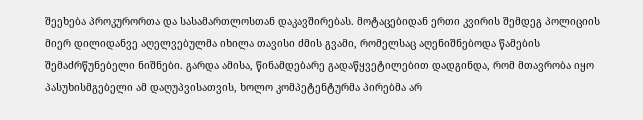შეეხება პროკურორთა და სასამართლოსთან დაკავშირებას. მოტაცებიდან ერთი კვირის შემდეგ პოლიციის მიერ დილიდანვე აღელვებულმა იხილა თავისი ძმის გვამი, რომელსაც აღენიშნებოდა წამების შემაძრწუნებელი ნიშნები. გარდა ამისა, წინამდებარე გადაწყვეტილებით დადგინდა, რომ მთავრობა იყო პასუხისმგებელი ამ დაღუპვისათვის, ხოლო კომპეტენტურმა პირებმა არ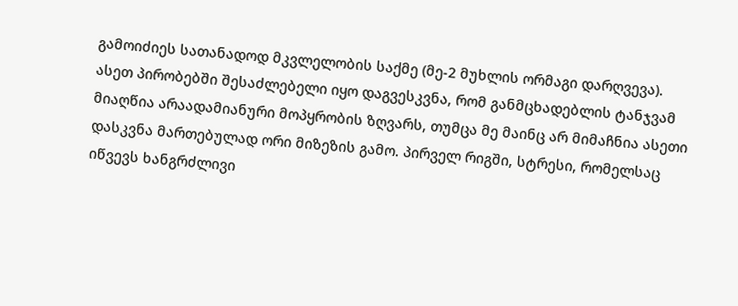გამოიძიეს სათანადოდ მკვლელობის საქმე (მე-2 მუხლის ორმაგი დარღვევა).
ასეთ პირობებში შესაძლებელი იყო დაგვესკვნა, რომ განმცხადებლის ტანჯვამ მიაღწია არაადამიანური მოპყრობის ზღვარს, თუმცა მე მაინც არ მიმაჩნია ასეთი დასკვნა მართებულად ორი მიზეზის გამო. პირველ რიგში, სტრესი, რომელსაც იწვევს ხანგრძლივი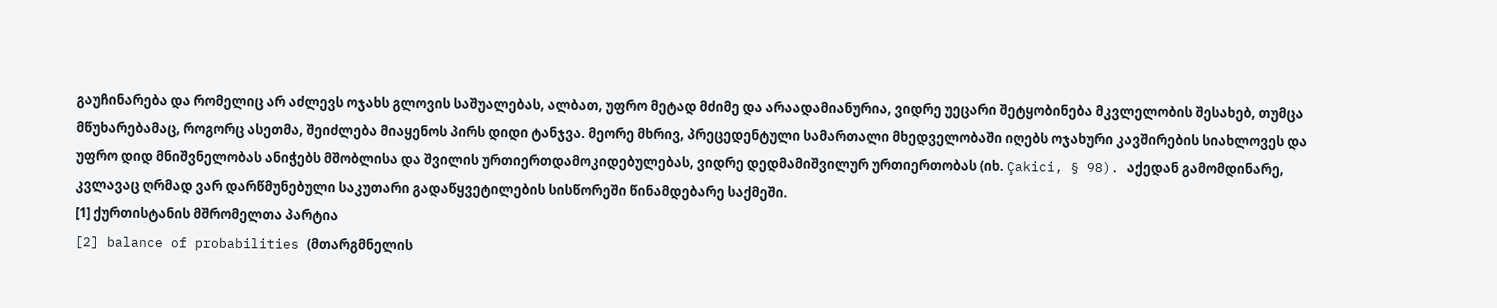გაუჩინარება და რომელიც არ აძლევს ოჯახს გლოვის საშუალებას, ალბათ, უფრო მეტად მძიმე და არაადამიანურია, ვიდრე უეცარი შეტყობინება მკვლელობის შესახებ, თუმცა მწუხარებამაც, როგორც ასეთმა, შეიძლება მიაყენოს პირს დიდი ტანჯვა. მეორე მხრივ, პრეცედენტული სამართალი მხედველობაში იღებს ოჯახური კავშირების სიახლოვეს და უფრო დიდ მნიშვნელობას ანიჭებს მშობლისა და შვილის ურთიერთდამოკიდებულებას, ვიდრე დედმამიშვილურ ურთიერთობას (იხ. Çakici, § 98). აქედან გამომდინარე, კვლავაც ღრმად ვარ დარწმუნებული საკუთარი გადაწყვეტილების სისწორეში წინამდებარე საქმეში.
[1] ქურთისტანის მშრომელთა პარტია
[2] balance of probabilities (მთარგმნელის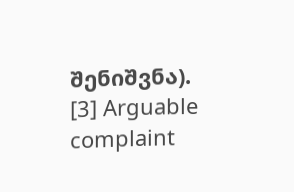შენიშვნა).
[3] Arguable complaint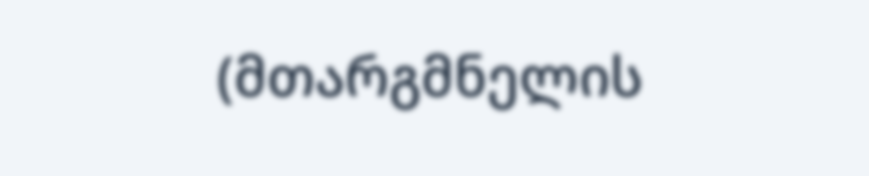(მთარგმნელის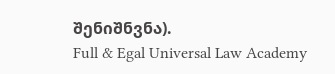შენიშნვნა).
Full & Egal Universal Law Academy